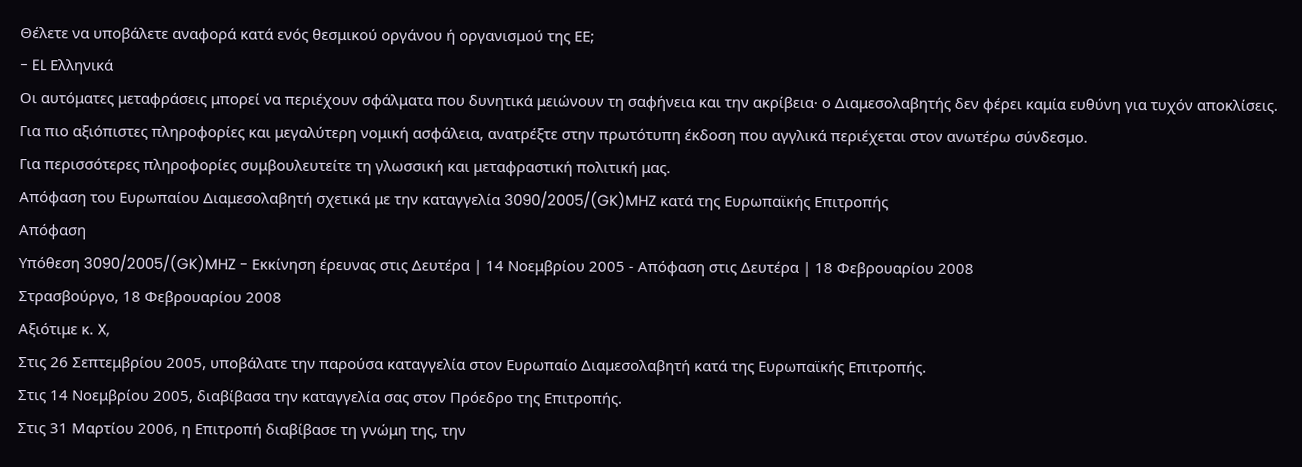Θέλετε να υποβάλετε αναφορά κατά ενός θεσμικού οργάνου ή οργανισμού της ΕΕ;
- EL Ελληνικά
Οι αυτόματες μεταφράσεις μπορεί να περιέχουν σφάλματα που δυνητικά μειώνουν τη σαφήνεια και την ακρίβεια· ο Διαμεσολαβητής δεν φέρει καμία ευθύνη για τυχόν αποκλίσεις. Για πιο αξιόπιστες πληροφορίες και μεγαλύτερη νομική ασφάλεια, ανατρέξτε στην πρωτότυπη έκδοση που αγγλικά περιέχεται στον ανωτέρω σύνδεσμο.
Για περισσότερες πληροφορίες συμβουλευτείτε τη γλωσσική και μεταφραστική πολιτική μας.
Απόφαση του Ευρωπαίου Διαμεσολαβητή σχετικά με την καταγγελία 3090/2005/(GK)MHZ κατά της Ευρωπαϊκής Επιτροπής
Απόφαση
Υπόθεση 3090/2005/(GK)MHZ - Εκκίνηση έρευνας στις Δευτέρα | 14 Νοεμβρίου 2005 - Απόφαση στις Δευτέρα | 18 Φεβρουαρίου 2008
Στρασβούργο, 18 Φεβρουαρίου 2008
Αξιότιμε κ. X,
Στις 26 Σεπτεμβρίου 2005, υποβάλατε την παρούσα καταγγελία στον Ευρωπαίο Διαμεσολαβητή κατά της Ευρωπαϊκής Επιτροπής.
Στις 14 Νοεμβρίου 2005, διαβίβασα την καταγγελία σας στον Πρόεδρο της Επιτροπής.
Στις 31 Μαρτίου 2006, η Επιτροπή διαβίβασε τη γνώμη της, την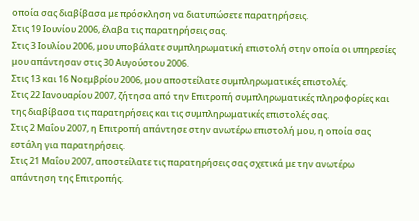οποία σας διαβίβασα με πρόσκληση να διατυπώσετε παρατηρήσεις.
Στις 19 Ιουνίου 2006, έλαβα τις παρατηρήσεις σας.
Στις 3 Ιουλίου 2006, μου υποβάλατε συμπληρωματική επιστολή στην οποία οι υπηρεσίες μου απάντησαν στις 30 Αυγούστου 2006.
Στις 13 και 16 Νοεμβρίου 2006, μου αποστείλατε συμπληρωματικές επιστολές.
Στις 22 Ιανουαρίου 2007, ζήτησα από την Επιτροπή συμπληρωματικές πληροφορίες και της διαβίβασα τις παρατηρήσεις και τις συμπληρωματικές επιστολές σας.
Στις 2 Μαΐου 2007, η Επιτροπή απάντησε στην ανωτέρω επιστολή μου, η οποία σας εστάλη για παρατηρήσεις.
Στις 21 Μαΐου 2007, αποστείλατε τις παρατηρήσεις σας σχετικά με την ανωτέρω απάντηση της Επιτροπής.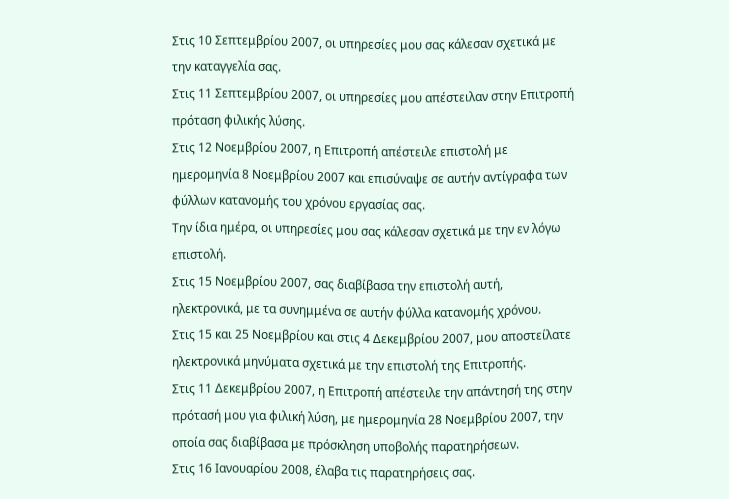Στις 10 Σεπτεμβρίου 2007, οι υπηρεσίες μου σας κάλεσαν σχετικά με την καταγγελία σας.
Στις 11 Σεπτεμβρίου 2007, οι υπηρεσίες μου απέστειλαν στην Επιτροπή πρόταση φιλικής λύσης.
Στις 12 Νοεμβρίου 2007, η Επιτροπή απέστειλε επιστολή με ημερομηνία 8 Νοεμβρίου 2007 και επισύναψε σε αυτήν αντίγραφα των φύλλων κατανομής του χρόνου εργασίας σας.
Την ίδια ημέρα, οι υπηρεσίες μου σας κάλεσαν σχετικά με την εν λόγω επιστολή.
Στις 15 Νοεμβρίου 2007, σας διαβίβασα την επιστολή αυτή, ηλεκτρονικά, με τα συνημμένα σε αυτήν φύλλα κατανομής χρόνου.
Στις 15 και 25 Νοεμβρίου και στις 4 Δεκεμβρίου 2007, μου αποστείλατε ηλεκτρονικά μηνύματα σχετικά με την επιστολή της Επιτροπής.
Στις 11 Δεκεμβρίου 2007, η Επιτροπή απέστειλε την απάντησή της στην πρότασή μου για φιλική λύση, με ημερομηνία 28 Νοεμβρίου 2007, την οποία σας διαβίβασα με πρόσκληση υποβολής παρατηρήσεων.
Στις 16 Ιανουαρίου 2008, έλαβα τις παρατηρήσεις σας.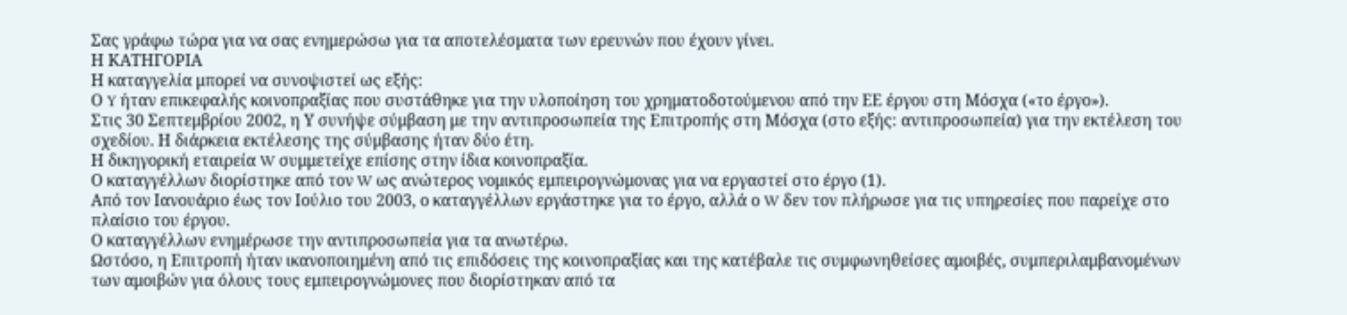Σας γράφω τώρα για να σας ενημερώσω για τα αποτελέσματα των ερευνών που έχουν γίνει.
Η ΚΑΤΗΓΟΡΙΑ
Η καταγγελία μπορεί να συνοψιστεί ως εξής:
Ο Y ήταν επικεφαλής κοινοπραξίας που συστάθηκε για την υλοποίηση του χρηματοδοτούμενου από την ΕΕ έργου στη Μόσχα («το έργο»).
Στις 30 Σεπτεμβρίου 2002, η Υ συνήψε σύμβαση με την αντιπροσωπεία της Επιτροπής στη Μόσχα (στο εξής: αντιπροσωπεία) για την εκτέλεση του σχεδίου. Η διάρκεια εκτέλεσης της σύμβασης ήταν δύο έτη.
Η δικηγορική εταιρεία W συμμετείχε επίσης στην ίδια κοινοπραξία.
Ο καταγγέλλων διορίστηκε από τον W ως ανώτερος νομικός εμπειρογνώμονας για να εργαστεί στο έργο (1).
Από τον Ιανουάριο έως τον Ιούλιο του 2003, ο καταγγέλλων εργάστηκε για το έργο, αλλά ο W δεν τον πλήρωσε για τις υπηρεσίες που παρείχε στο πλαίσιο του έργου.
Ο καταγγέλλων ενημέρωσε την αντιπροσωπεία για τα ανωτέρω.
Ωστόσο, η Επιτροπή ήταν ικανοποιημένη από τις επιδόσεις της κοινοπραξίας και της κατέβαλε τις συμφωνηθείσες αμοιβές, συμπεριλαμβανομένων των αμοιβών για όλους τους εμπειρογνώμονες που διορίστηκαν από τα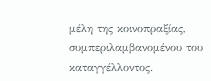μέλη της κοινοπραξίας, συμπεριλαμβανομένου του καταγγέλλοντος.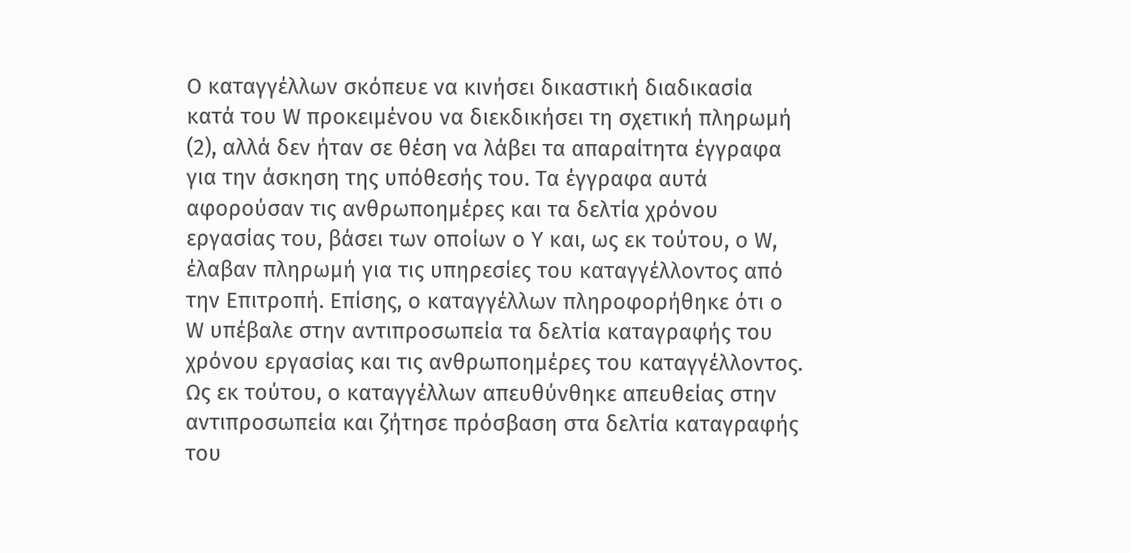Ο καταγγέλλων σκόπευε να κινήσει δικαστική διαδικασία κατά του W προκειμένου να διεκδικήσει τη σχετική πληρωμή (2), αλλά δεν ήταν σε θέση να λάβει τα απαραίτητα έγγραφα για την άσκηση της υπόθεσής του. Τα έγγραφα αυτά αφορούσαν τις ανθρωποημέρες και τα δελτία χρόνου εργασίας του, βάσει των οποίων ο Y και, ως εκ τούτου, ο W, έλαβαν πληρωμή για τις υπηρεσίες του καταγγέλλοντος από την Επιτροπή. Επίσης, ο καταγγέλλων πληροφορήθηκε ότι ο W υπέβαλε στην αντιπροσωπεία τα δελτία καταγραφής του χρόνου εργασίας και τις ανθρωποημέρες του καταγγέλλοντος.
Ως εκ τούτου, ο καταγγέλλων απευθύνθηκε απευθείας στην αντιπροσωπεία και ζήτησε πρόσβαση στα δελτία καταγραφής του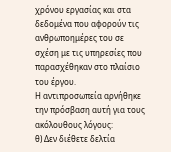χρόνου εργασίας και στα δεδομένα που αφορούν τις ανθρωποημέρες του σε σχέση με τις υπηρεσίες που παρασχέθηκαν στο πλαίσιο του έργου.
Η αντιπροσωπεία αρνήθηκε την πρόσβαση αυτή για τους ακόλουθους λόγους:
θ) Δεν διέθετε δελτία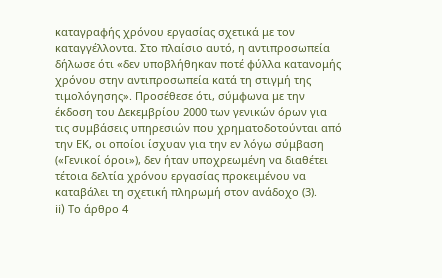καταγραφής χρόνου εργασίας σχετικά με τον καταγγέλλοντα. Στο πλαίσιο αυτό, η αντιπροσωπεία δήλωσε ότι «δεν υποβλήθηκαν ποτέ φύλλα κατανομής χρόνου στην αντιπροσωπεία κατά τη στιγμή της τιμολόγησης». Προσέθεσε ότι, σύμφωνα με την έκδοση του Δεκεμβρίου 2000 των γενικών όρων για τις συμβάσεις υπηρεσιών που χρηματοδοτούνται από την ΕΚ, οι οποίοι ίσχυαν για την εν λόγω σύμβαση («Γενικοί όροι»), δεν ήταν υποχρεωμένη να διαθέτει τέτοια δελτία χρόνου εργασίας προκειμένου να καταβάλει τη σχετική πληρωμή στον ανάδοχο (3).
ii) Το άρθρο 4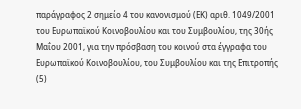παράγραφος 2 σημείο 4 του κανονισμού (ΕΚ) αριθ. 1049/2001 του Ευρωπαϊκού Κοινοβουλίου και του Συμβουλίου, της 30ής Μαΐου 2001, για την πρόσβαση του κοινού στα έγγραφα του Ευρωπαϊκού Κοινοβουλίου, του Συμβουλίου και της Επιτροπής (5)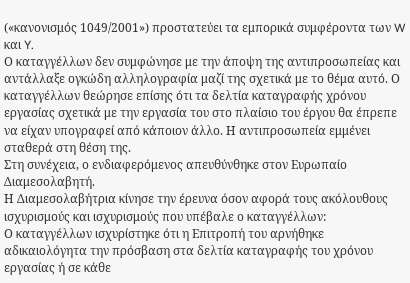(«κανονισμός 1049/2001») προστατεύει τα εμπορικά συμφέροντα των W και Y.
Ο καταγγέλλων δεν συμφώνησε με την άποψη της αντιπροσωπείας και αντάλλαξε ογκώδη αλληλογραφία μαζί της σχετικά με το θέμα αυτό. Ο καταγγέλλων θεώρησε επίσης ότι τα δελτία καταγραφής χρόνου εργασίας σχετικά με την εργασία του στο πλαίσιο του έργου θα έπρεπε να είχαν υπογραφεί από κάποιον άλλο. Η αντιπροσωπεία εμμένει σταθερά στη θέση της.
Στη συνέχεια, ο ενδιαφερόμενος απευθύνθηκε στον Ευρωπαίο Διαμεσολαβητή.
Η Διαμεσολαβήτρια κίνησε την έρευνα όσον αφορά τους ακόλουθους ισχυρισμούς και ισχυρισμούς που υπέβαλε ο καταγγέλλων:
Ο καταγγέλλων ισχυρίστηκε ότι η Επιτροπή του αρνήθηκε αδικαιολόγητα την πρόσβαση στα δελτία καταγραφής του χρόνου εργασίας ή σε κάθε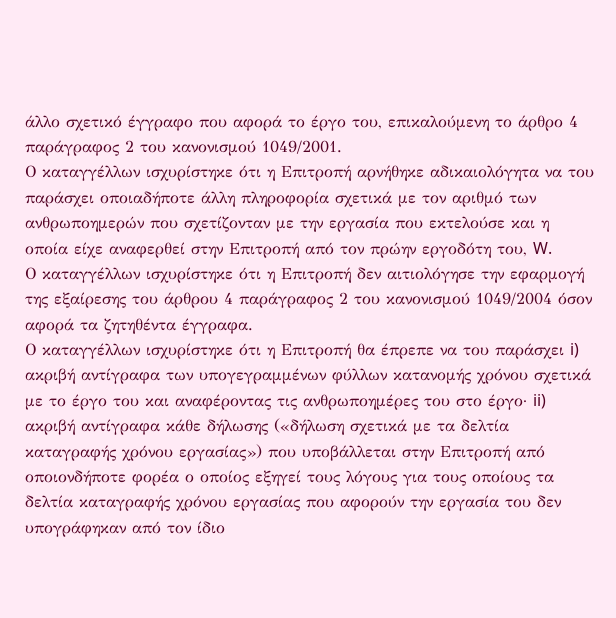άλλο σχετικό έγγραφο που αφορά το έργο του, επικαλούμενη το άρθρο 4 παράγραφος 2 του κανονισμού 1049/2001.
Ο καταγγέλλων ισχυρίστηκε ότι η Επιτροπή αρνήθηκε αδικαιολόγητα να του παράσχει οποιαδήποτε άλλη πληροφορία σχετικά με τον αριθμό των ανθρωποημερών που σχετίζονταν με την εργασία που εκτελούσε και η οποία είχε αναφερθεί στην Επιτροπή από τον πρώην εργοδότη του, W.
Ο καταγγέλλων ισχυρίστηκε ότι η Επιτροπή δεν αιτιολόγησε την εφαρμογή της εξαίρεσης του άρθρου 4 παράγραφος 2 του κανονισμού 1049/2004 όσον αφορά τα ζητηθέντα έγγραφα.
Ο καταγγέλλων ισχυρίστηκε ότι η Επιτροπή θα έπρεπε να του παράσχει i) ακριβή αντίγραφα των υπογεγραμμένων φύλλων κατανομής χρόνου σχετικά με το έργο του και αναφέροντας τις ανθρωποημέρες του στο έργο· ii) ακριβή αντίγραφα κάθε δήλωσης («δήλωση σχετικά με τα δελτία καταγραφής χρόνου εργασίας») που υποβάλλεται στην Επιτροπή από οποιονδήποτε φορέα ο οποίος εξηγεί τους λόγους για τους οποίους τα δελτία καταγραφής χρόνου εργασίας που αφορούν την εργασία του δεν υπογράφηκαν από τον ίδιο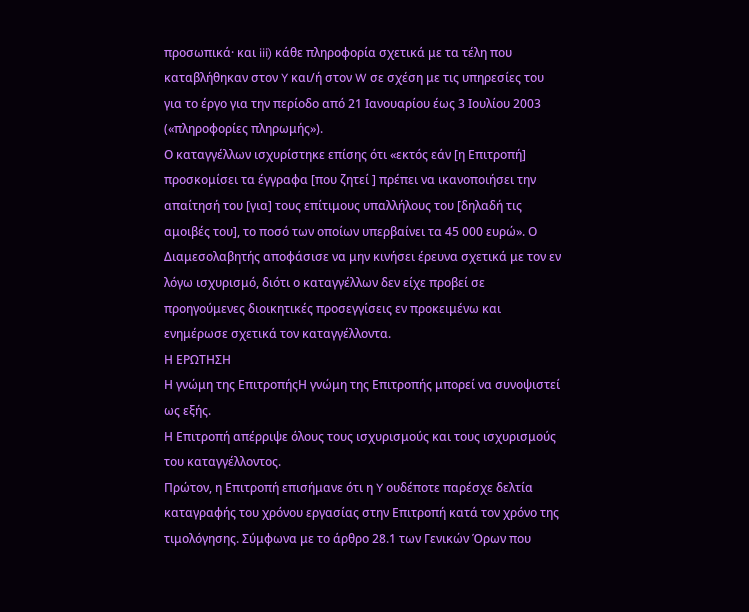προσωπικά· και iii) κάθε πληροφορία σχετικά με τα τέλη που καταβλήθηκαν στον Y και/ή στον W σε σχέση με τις υπηρεσίες του για το έργο για την περίοδο από 21 Ιανουαρίου έως 3 Ιουλίου 2003 («πληροφορίες πληρωμής»).
Ο καταγγέλλων ισχυρίστηκε επίσης ότι «εκτός εάν [η Επιτροπή] προσκομίσει τα έγγραφα [που ζητεί ] πρέπει να ικανοποιήσει την απαίτησή του [για] τους επίτιμους υπαλλήλους του [δηλαδή τις αμοιβές του], το ποσό των οποίων υπερβαίνει τα 45 000 ευρώ». Ο Διαμεσολαβητής αποφάσισε να μην κινήσει έρευνα σχετικά με τον εν λόγω ισχυρισμό, διότι ο καταγγέλλων δεν είχε προβεί σε προηγούμενες διοικητικές προσεγγίσεις εν προκειμένω και ενημέρωσε σχετικά τον καταγγέλλοντα.
Η ΕΡΩΤΗΣΗ
Η γνώμη της ΕπιτροπήςΗ γνώμη της Επιτροπής μπορεί να συνοψιστεί ως εξής.
Η Επιτροπή απέρριψε όλους τους ισχυρισμούς και τους ισχυρισμούς του καταγγέλλοντος.
Πρώτον, η Επιτροπή επισήμανε ότι η Y ουδέποτε παρέσχε δελτία καταγραφής του χρόνου εργασίας στην Επιτροπή κατά τον χρόνο της τιμολόγησης. Σύμφωνα με το άρθρο 28.1 των Γενικών Όρων που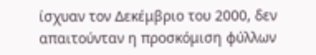ίσχυαν τον Δεκέμβριο του 2000, δεν απαιτούνταν η προσκόμιση φύλλων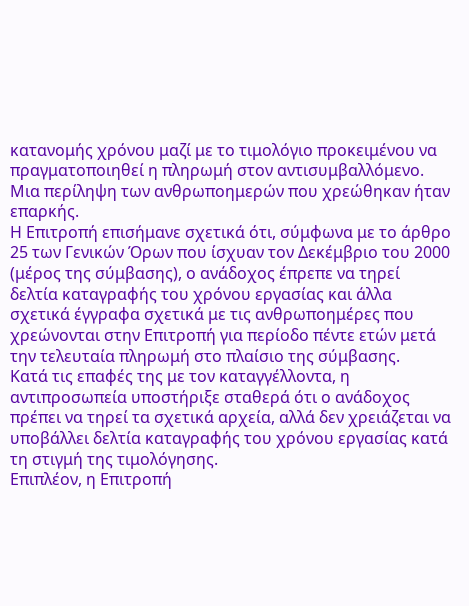κατανομής χρόνου μαζί με το τιμολόγιο προκειμένου να πραγματοποιηθεί η πληρωμή στον αντισυμβαλλόμενο. Μια περίληψη των ανθρωποημερών που χρεώθηκαν ήταν επαρκής.
Η Επιτροπή επισήμανε σχετικά ότι, σύμφωνα με το άρθρο 25 των Γενικών Όρων που ίσχυαν τον Δεκέμβριο του 2000 (μέρος της σύμβασης), ο ανάδοχος έπρεπε να τηρεί δελτία καταγραφής του χρόνου εργασίας και άλλα σχετικά έγγραφα σχετικά με τις ανθρωποημέρες που χρεώνονται στην Επιτροπή για περίοδο πέντε ετών μετά την τελευταία πληρωμή στο πλαίσιο της σύμβασης.
Κατά τις επαφές της με τον καταγγέλλοντα, η αντιπροσωπεία υποστήριξε σταθερά ότι ο ανάδοχος πρέπει να τηρεί τα σχετικά αρχεία, αλλά δεν χρειάζεται να υποβάλλει δελτία καταγραφής του χρόνου εργασίας κατά τη στιγμή της τιμολόγησης.
Επιπλέον, η Επιτροπή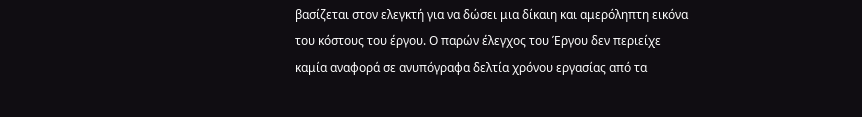βασίζεται στον ελεγκτή για να δώσει μια δίκαιη και αμερόληπτη εικόνα του κόστους του έργου. Ο παρών έλεγχος του Έργου δεν περιείχε καμία αναφορά σε ανυπόγραφα δελτία χρόνου εργασίας από τα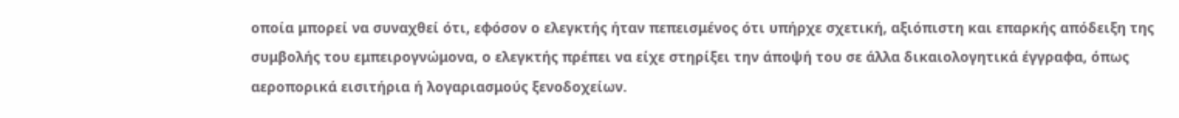οποία μπορεί να συναχθεί ότι, εφόσον ο ελεγκτής ήταν πεπεισμένος ότι υπήρχε σχετική, αξιόπιστη και επαρκής απόδειξη της συμβολής του εμπειρογνώμονα, ο ελεγκτής πρέπει να είχε στηρίξει την άποψή του σε άλλα δικαιολογητικά έγγραφα, όπως αεροπορικά εισιτήρια ή λογαριασμούς ξενοδοχείων.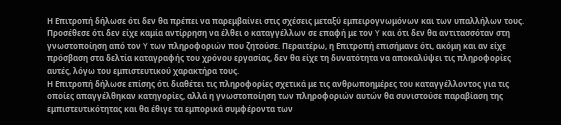Η Επιτροπή δήλωσε ότι δεν θα πρέπει να παρεμβαίνει στις σχέσεις μεταξύ εμπειρογνωμόνων και των υπαλλήλων τους. Προσέθεσε ότι δεν είχε καμία αντίρρηση να έλθει ο καταγγέλλων σε επαφή με τον Y και ότι δεν θα αντιτασσόταν στη γνωστοποίηση από τον Y των πληροφοριών που ζητούσε. Περαιτέρω, η Επιτροπή επισήμανε ότι, ακόμη και αν είχε πρόσβαση στα δελτία καταγραφής του χρόνου εργασίας, δεν θα είχε τη δυνατότητα να αποκαλύψει τις πληροφορίες αυτές, λόγω του εμπιστευτικού χαρακτήρα τους.
Η Επιτροπή δήλωσε επίσης ότι διαθέτει τις πληροφορίες σχετικά με τις ανθρωποημέρες του καταγγέλλοντος για τις οποίες απαγγέλθηκαν κατηγορίες, αλλά η γνωστοποίηση των πληροφοριών αυτών θα συνιστούσε παραβίαση της εμπιστευτικότητας και θα έθιγε τα εμπορικά συμφέροντα των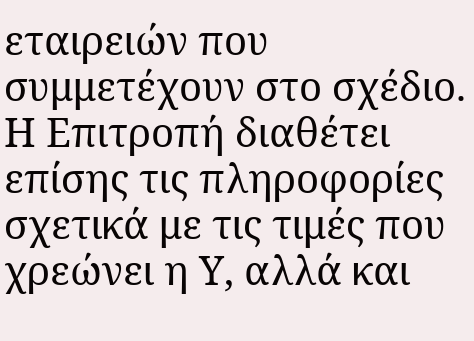εταιρειών που συμμετέχουν στο σχέδιο.
Η Επιτροπή διαθέτει επίσης τις πληροφορίες σχετικά με τις τιμές που χρεώνει η Υ, αλλά και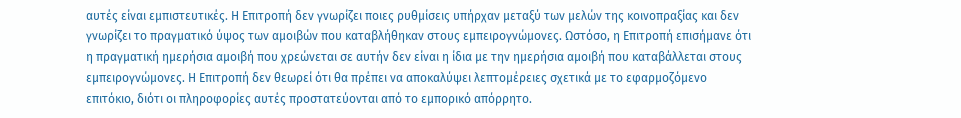αυτές είναι εμπιστευτικές. Η Επιτροπή δεν γνωρίζει ποιες ρυθμίσεις υπήρχαν μεταξύ των μελών της κοινοπραξίας και δεν γνωρίζει το πραγματικό ύψος των αμοιβών που καταβλήθηκαν στους εμπειρογνώμονες. Ωστόσο, η Επιτροπή επισήμανε ότι η πραγματική ημερήσια αμοιβή που χρεώνεται σε αυτήν δεν είναι η ίδια με την ημερήσια αμοιβή που καταβάλλεται στους εμπειρογνώμονες. Η Επιτροπή δεν θεωρεί ότι θα πρέπει να αποκαλύψει λεπτομέρειες σχετικά με το εφαρμοζόμενο επιτόκιο, διότι οι πληροφορίες αυτές προστατεύονται από το εμπορικό απόρρητο.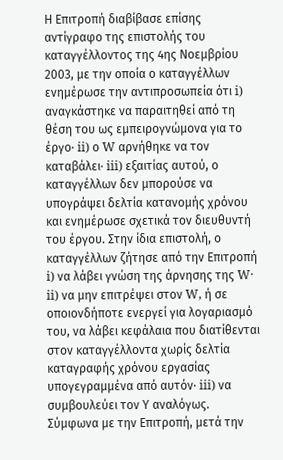Η Επιτροπή διαβίβασε επίσης αντίγραφο της επιστολής του καταγγέλλοντος της 4ης Νοεμβρίου 2003, με την οποία ο καταγγέλλων ενημέρωσε την αντιπροσωπεία ότι i) αναγκάστηκε να παραιτηθεί από τη θέση του ως εμπειρογνώμονα για το έργο· ii) ο W αρνήθηκε να τον καταβάλει· iii) εξαιτίας αυτού, ο καταγγέλλων δεν μπορούσε να υπογράψει δελτία κατανομής χρόνου και ενημέρωσε σχετικά τον διευθυντή του έργου. Στην ίδια επιστολή, ο καταγγέλλων ζήτησε από την Επιτροπή i) να λάβει γνώση της άρνησης της W· ii) να μην επιτρέψει στον W, ή σε οποιονδήποτε ενεργεί για λογαριασμό του, να λάβει κεφάλαια που διατίθενται στον καταγγέλλοντα χωρίς δελτία καταγραφής χρόνου εργασίας υπογεγραμμένα από αυτόν· iii) να συμβουλεύει τον Υ αναλόγως.
Σύμφωνα με την Επιτροπή, μετά την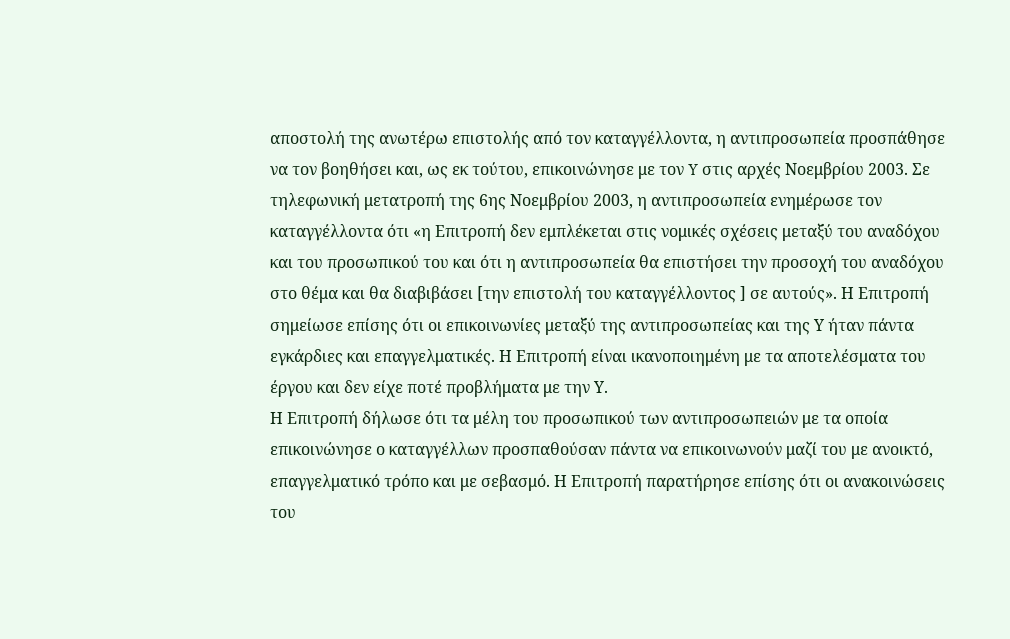αποστολή της ανωτέρω επιστολής από τον καταγγέλλοντα, η αντιπροσωπεία προσπάθησε να τον βοηθήσει και, ως εκ τούτου, επικοινώνησε με τον Y στις αρχές Νοεμβρίου 2003. Σε τηλεφωνική μετατροπή της 6ης Νοεμβρίου 2003, η αντιπροσωπεία ενημέρωσε τον καταγγέλλοντα ότι «η Επιτροπή δεν εμπλέκεται στις νομικές σχέσεις μεταξύ του αναδόχου και του προσωπικού του και ότι η αντιπροσωπεία θα επιστήσει την προσοχή του αναδόχου στο θέμα και θα διαβιβάσει [την επιστολή του καταγγέλλοντος ] σε αυτούς». Η Επιτροπή σημείωσε επίσης ότι οι επικοινωνίες μεταξύ της αντιπροσωπείας και της Υ ήταν πάντα εγκάρδιες και επαγγελματικές. Η Επιτροπή είναι ικανοποιημένη με τα αποτελέσματα του έργου και δεν είχε ποτέ προβλήματα με την Υ.
Η Επιτροπή δήλωσε ότι τα μέλη του προσωπικού των αντιπροσωπειών με τα οποία επικοινώνησε ο καταγγέλλων προσπαθούσαν πάντα να επικοινωνούν μαζί του με ανοικτό, επαγγελματικό τρόπο και με σεβασμό. Η Επιτροπή παρατήρησε επίσης ότι οι ανακοινώσεις του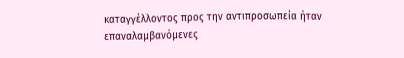καταγγέλλοντος προς την αντιπροσωπεία ήταν επαναλαμβανόμενες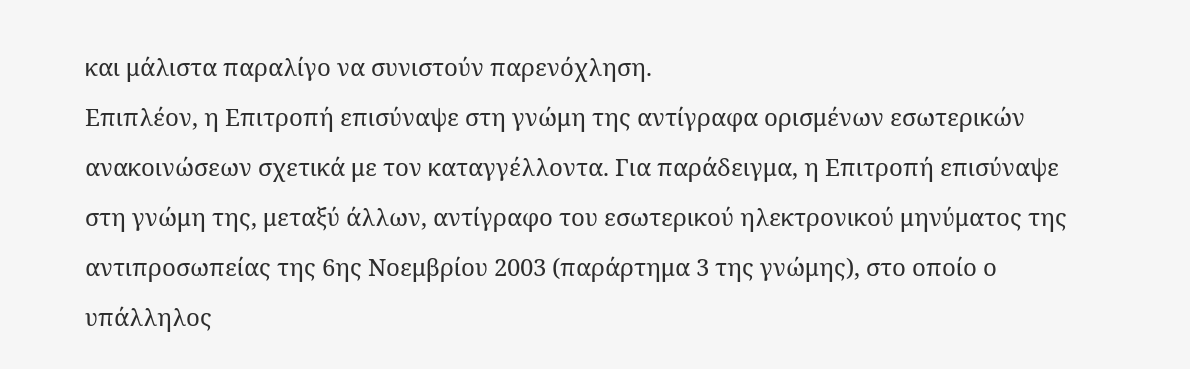και μάλιστα παραλίγο να συνιστούν παρενόχληση.
Επιπλέον, η Επιτροπή επισύναψε στη γνώμη της αντίγραφα ορισμένων εσωτερικών ανακοινώσεων σχετικά με τον καταγγέλλοντα. Για παράδειγμα, η Επιτροπή επισύναψε στη γνώμη της, μεταξύ άλλων, αντίγραφο του εσωτερικού ηλεκτρονικού μηνύματος της αντιπροσωπείας της 6ης Νοεμβρίου 2003 (παράρτημα 3 της γνώμης), στο οποίο ο υπάλληλος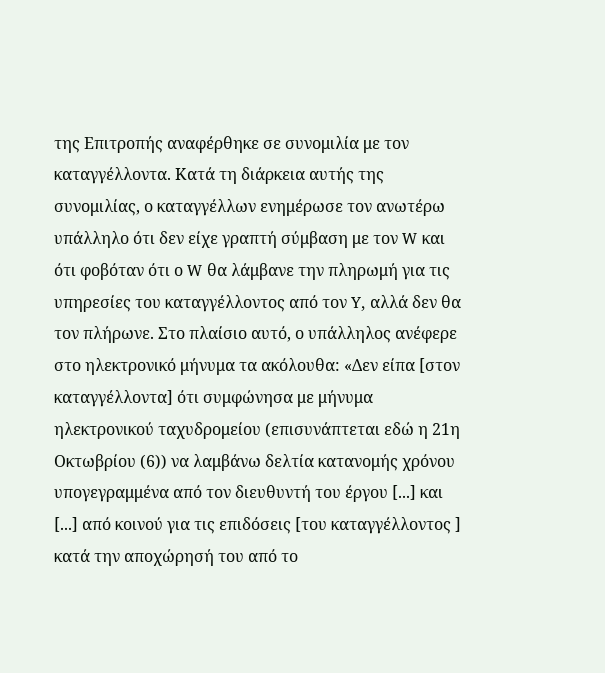της Επιτροπής αναφέρθηκε σε συνομιλία με τον καταγγέλλοντα. Κατά τη διάρκεια αυτής της συνομιλίας, ο καταγγέλλων ενημέρωσε τον ανωτέρω υπάλληλο ότι δεν είχε γραπτή σύμβαση με τον W και ότι φοβόταν ότι ο W θα λάμβανε την πληρωμή για τις υπηρεσίες του καταγγέλλοντος από τον Y, αλλά δεν θα τον πλήρωνε. Στο πλαίσιο αυτό, ο υπάλληλος ανέφερε στο ηλεκτρονικό μήνυμα τα ακόλουθα: «Δεν είπα [στον καταγγέλλοντα] ότι συμφώνησα με μήνυμα ηλεκτρονικού ταχυδρομείου (επισυνάπτεται εδώ η 21η Οκτωβρίου (6)) να λαμβάνω δελτία κατανομής χρόνου υπογεγραμμένα από τον διευθυντή του έργου [...] και [...] από κοινού για τις επιδόσεις [του καταγγέλλοντος ] κατά την αποχώρησή του από το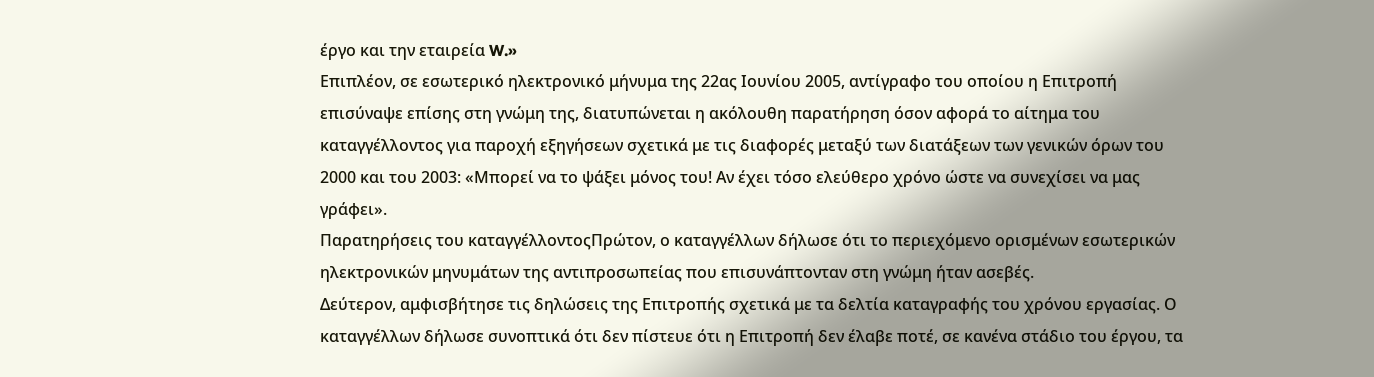έργο και την εταιρεία W.»
Επιπλέον, σε εσωτερικό ηλεκτρονικό μήνυμα της 22ας Ιουνίου 2005, αντίγραφο του οποίου η Επιτροπή επισύναψε επίσης στη γνώμη της, διατυπώνεται η ακόλουθη παρατήρηση όσον αφορά το αίτημα του καταγγέλλοντος για παροχή εξηγήσεων σχετικά με τις διαφορές μεταξύ των διατάξεων των γενικών όρων του 2000 και του 2003: «Μπορεί να το ψάξει μόνος του! Αν έχει τόσο ελεύθερο χρόνο ώστε να συνεχίσει να μας γράφει».
Παρατηρήσεις του καταγγέλλοντοςΠρώτον, ο καταγγέλλων δήλωσε ότι το περιεχόμενο ορισμένων εσωτερικών ηλεκτρονικών μηνυμάτων της αντιπροσωπείας που επισυνάπτονταν στη γνώμη ήταν ασεβές.
Δεύτερον, αμφισβήτησε τις δηλώσεις της Επιτροπής σχετικά με τα δελτία καταγραφής του χρόνου εργασίας. Ο καταγγέλλων δήλωσε συνοπτικά ότι δεν πίστευε ότι η Επιτροπή δεν έλαβε ποτέ, σε κανένα στάδιο του έργου, τα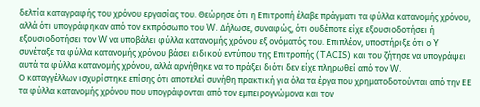δελτία καταγραφής του χρόνου εργασίας του. Θεώρησε ότι η Επιτροπή έλαβε πράγματι τα φύλλα κατανομής χρόνου, αλλά ότι υπογράφηκαν από τον εκπρόσωπο του W. Δήλωσε, συναφώς, ότι ουδέποτε είχε εξουσιοδοτήσει ή εξουσιοδοτήσει τον W να υποβάλει φύλλα κατανομής χρόνου εξ ονόματός του. Επιπλέον, υποστήριξε ότι ο Y συνέταξε τα φύλλα κατανομής χρόνου βάσει ειδικού εντύπου της Επιτροπής (TACIS) και του ζήτησε να υπογράψει αυτά τα φύλλα κατανομής χρόνου, αλλά αρνήθηκε να το πράξει διότι δεν είχε πληρωθεί από τον W.
Ο καταγγέλλων ισχυρίστηκε επίσης ότι αποτελεί συνήθη πρακτική για όλα τα έργα που χρηματοδοτούνται από την ΕΕ τα φύλλα κατανομής χρόνου που υπογράφονται από τον εμπειρογνώμονα και τον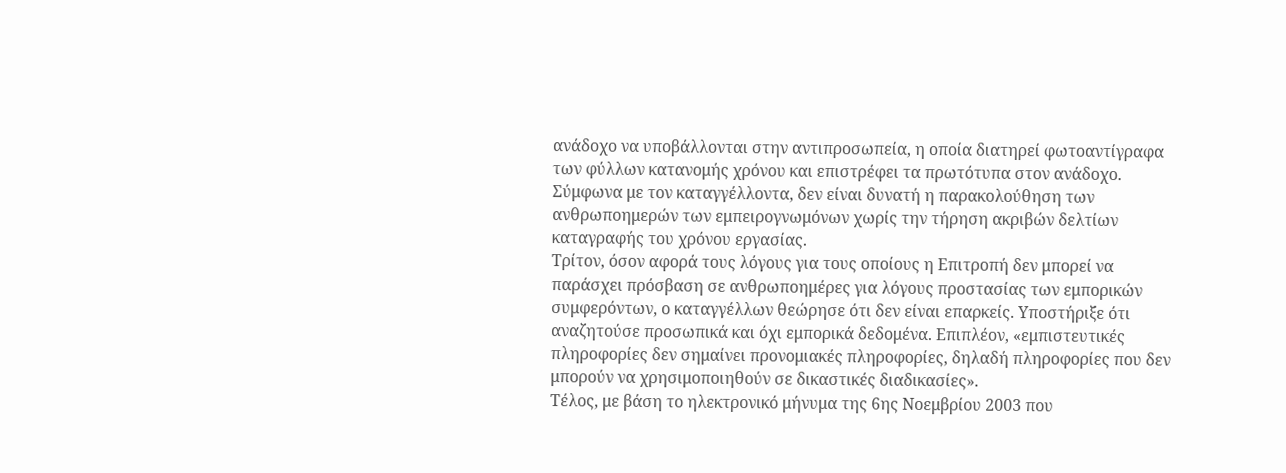ανάδοχο να υποβάλλονται στην αντιπροσωπεία, η οποία διατηρεί φωτοαντίγραφα των φύλλων κατανομής χρόνου και επιστρέφει τα πρωτότυπα στον ανάδοχο. Σύμφωνα με τον καταγγέλλοντα, δεν είναι δυνατή η παρακολούθηση των ανθρωποημερών των εμπειρογνωμόνων χωρίς την τήρηση ακριβών δελτίων καταγραφής του χρόνου εργασίας.
Τρίτον, όσον αφορά τους λόγους για τους οποίους η Επιτροπή δεν μπορεί να παράσχει πρόσβαση σε ανθρωποημέρες για λόγους προστασίας των εμπορικών συμφερόντων, ο καταγγέλλων θεώρησε ότι δεν είναι επαρκείς. Υποστήριξε ότι αναζητούσε προσωπικά και όχι εμπορικά δεδομένα. Επιπλέον, «εμπιστευτικές πληροφορίες δεν σημαίνει προνομιακές πληροφορίες, δηλαδή πληροφορίες που δεν μπορούν να χρησιμοποιηθούν σε δικαστικές διαδικασίες».
Τέλος, με βάση το ηλεκτρονικό μήνυμα της 6ης Νοεμβρίου 2003 που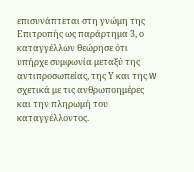επισυνάπτεται στη γνώμη της Επιτροπής ως παράρτημα 3, ο καταγγέλλων θεώρησε ότι υπήρχε συμφωνία μεταξύ της αντιπροσωπείας, της Υ και της W σχετικά με τις ανθρωποημέρες και την πληρωμή του καταγγέλλοντος.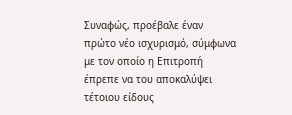Συναφώς, προέβαλε έναν πρώτο νέο ισχυρισμό, σύμφωνα με τον οποίο η Επιτροπή έπρεπε να του αποκαλύψει τέτοιου είδους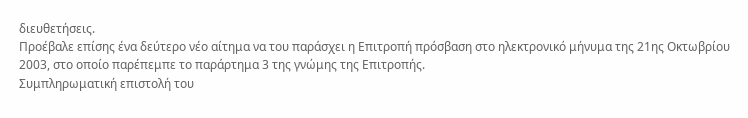διευθετήσεις.
Προέβαλε επίσης ένα δεύτερο νέο αίτημα να του παράσχει η Επιτροπή πρόσβαση στο ηλεκτρονικό μήνυμα της 21ης Οκτωβρίου 2003, στο οποίο παρέπεμπε το παράρτημα 3 της γνώμης της Επιτροπής.
Συμπληρωματική επιστολή του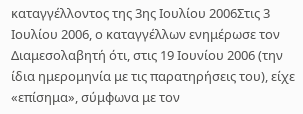καταγγέλλοντος της 3ης Ιουλίου 2006Στις 3 Ιουλίου 2006, ο καταγγέλλων ενημέρωσε τον Διαμεσολαβητή ότι, στις 19 Ιουνίου 2006 (την ίδια ημερομηνία με τις παρατηρήσεις του), είχε «επίσημα», σύμφωνα με τον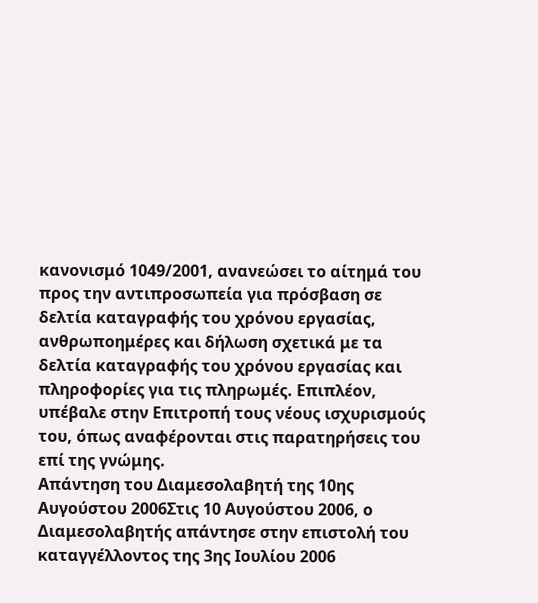κανονισμό 1049/2001, ανανεώσει το αίτημά του προς την αντιπροσωπεία για πρόσβαση σε δελτία καταγραφής του χρόνου εργασίας, ανθρωποημέρες και δήλωση σχετικά με τα δελτία καταγραφής του χρόνου εργασίας και πληροφορίες για τις πληρωμές. Επιπλέον, υπέβαλε στην Επιτροπή τους νέους ισχυρισμούς του, όπως αναφέρονται στις παρατηρήσεις του επί της γνώμης.
Απάντηση του Διαμεσολαβητή της 10ης Αυγούστου 2006Στις 10 Αυγούστου 2006, ο Διαμεσολαβητής απάντησε στην επιστολή του καταγγέλλοντος της 3ης Ιουλίου 2006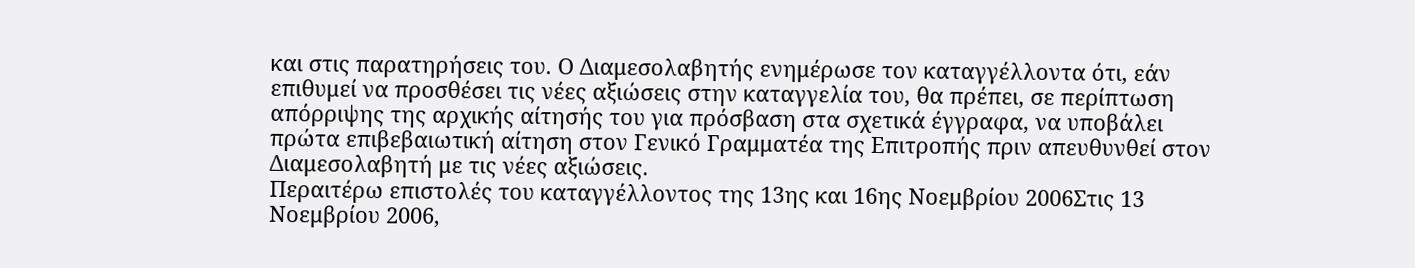και στις παρατηρήσεις του. Ο Διαμεσολαβητής ενημέρωσε τον καταγγέλλοντα ότι, εάν επιθυμεί να προσθέσει τις νέες αξιώσεις στην καταγγελία του, θα πρέπει, σε περίπτωση απόρριψης της αρχικής αίτησής του για πρόσβαση στα σχετικά έγγραφα, να υποβάλει πρώτα επιβεβαιωτική αίτηση στον Γενικό Γραμματέα της Επιτροπής πριν απευθυνθεί στον Διαμεσολαβητή με τις νέες αξιώσεις.
Περαιτέρω επιστολές του καταγγέλλοντος της 13ης και 16ης Νοεμβρίου 2006Στις 13 Νοεμβρίου 2006,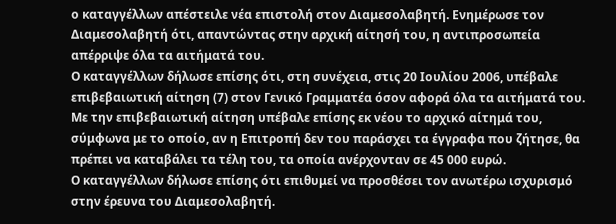ο καταγγέλλων απέστειλε νέα επιστολή στον Διαμεσολαβητή. Ενημέρωσε τον Διαμεσολαβητή ότι, απαντώντας στην αρχική αίτησή του, η αντιπροσωπεία απέρριψε όλα τα αιτήματά του.
Ο καταγγέλλων δήλωσε επίσης ότι, στη συνέχεια, στις 20 Ιουλίου 2006, υπέβαλε επιβεβαιωτική αίτηση (7) στον Γενικό Γραμματέα όσον αφορά όλα τα αιτήματά του. Με την επιβεβαιωτική αίτηση υπέβαλε επίσης εκ νέου το αρχικό αίτημά του, σύμφωνα με το οποίο, αν η Επιτροπή δεν του παράσχει τα έγγραφα που ζήτησε, θα πρέπει να καταβάλει τα τέλη του, τα οποία ανέρχονταν σε 45 000 ευρώ.
Ο καταγγέλλων δήλωσε επίσης ότι επιθυμεί να προσθέσει τον ανωτέρω ισχυρισμό στην έρευνα του Διαμεσολαβητή.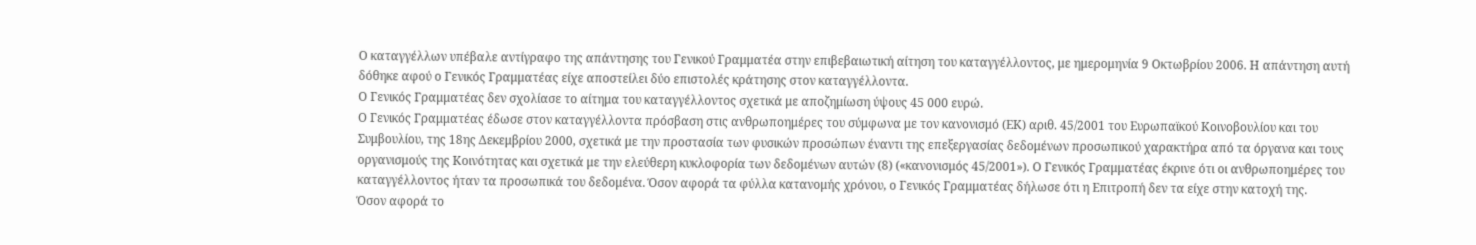Ο καταγγέλλων υπέβαλε αντίγραφο της απάντησης του Γενικού Γραμματέα στην επιβεβαιωτική αίτηση του καταγγέλλοντος, με ημερομηνία 9 Οκτωβρίου 2006. Η απάντηση αυτή δόθηκε αφού ο Γενικός Γραμματέας είχε αποστείλει δύο επιστολές κράτησης στον καταγγέλλοντα.
Ο Γενικός Γραμματέας δεν σχολίασε το αίτημα του καταγγέλλοντος σχετικά με αποζημίωση ύψους 45 000 ευρώ.
Ο Γενικός Γραμματέας έδωσε στον καταγγέλλοντα πρόσβαση στις ανθρωποημέρες του σύμφωνα με τον κανονισμό (ΕΚ) αριθ. 45/2001 του Ευρωπαϊκού Κοινοβουλίου και του Συμβουλίου, της 18ης Δεκεμβρίου 2000, σχετικά με την προστασία των φυσικών προσώπων έναντι της επεξεργασίας δεδομένων προσωπικού χαρακτήρα από τα όργανα και τους οργανισμούς της Κοινότητας και σχετικά με την ελεύθερη κυκλοφορία των δεδομένων αυτών (8) («κανονισμός 45/2001»). Ο Γενικός Γραμματέας έκρινε ότι οι ανθρωποημέρες του καταγγέλλοντος ήταν τα προσωπικά του δεδομένα. Όσον αφορά τα φύλλα κατανομής χρόνου, ο Γενικός Γραμματέας δήλωσε ότι η Επιτροπή δεν τα είχε στην κατοχή της.
Όσον αφορά το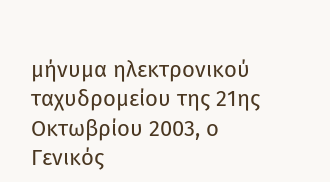μήνυμα ηλεκτρονικού ταχυδρομείου της 21ης Οκτωβρίου 2003, ο Γενικός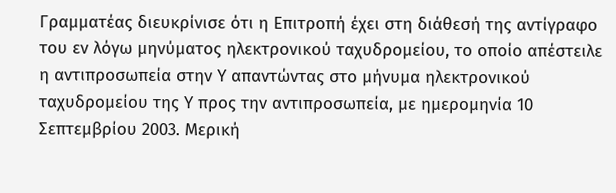Γραμματέας διευκρίνισε ότι η Επιτροπή έχει στη διάθεσή της αντίγραφο του εν λόγω μηνύματος ηλεκτρονικού ταχυδρομείου, το οποίο απέστειλε η αντιπροσωπεία στην Υ απαντώντας στο μήνυμα ηλεκτρονικού ταχυδρομείου της Υ προς την αντιπροσωπεία, με ημερομηνία 10 Σεπτεμβρίου 2003. Μερική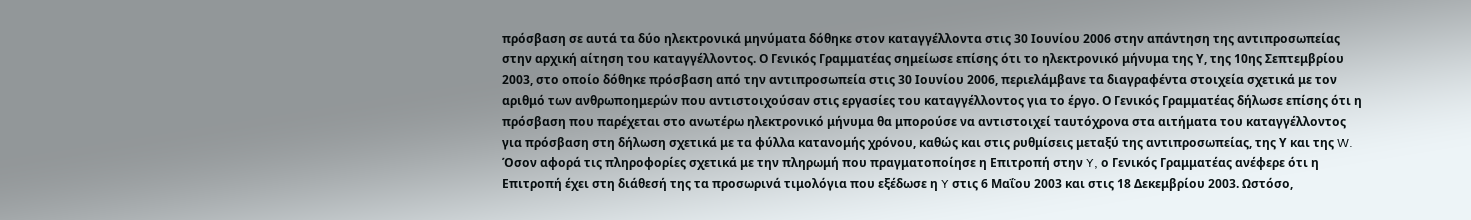πρόσβαση σε αυτά τα δύο ηλεκτρονικά μηνύματα δόθηκε στον καταγγέλλοντα στις 30 Ιουνίου 2006 στην απάντηση της αντιπροσωπείας στην αρχική αίτηση του καταγγέλλοντος. Ο Γενικός Γραμματέας σημείωσε επίσης ότι το ηλεκτρονικό μήνυμα της Υ, της 10ης Σεπτεμβρίου 2003, στο οποίο δόθηκε πρόσβαση από την αντιπροσωπεία στις 30 Ιουνίου 2006, περιελάμβανε τα διαγραφέντα στοιχεία σχετικά με τον αριθμό των ανθρωποημερών που αντιστοιχούσαν στις εργασίες του καταγγέλλοντος για το έργο. Ο Γενικός Γραμματέας δήλωσε επίσης ότι η πρόσβαση που παρέχεται στο ανωτέρω ηλεκτρονικό μήνυμα θα μπορούσε να αντιστοιχεί ταυτόχρονα στα αιτήματα του καταγγέλλοντος για πρόσβαση στη δήλωση σχετικά με τα φύλλα κατανομής χρόνου, καθώς και στις ρυθμίσεις μεταξύ της αντιπροσωπείας, της Υ και της W.
Όσον αφορά τις πληροφορίες σχετικά με την πληρωμή που πραγματοποίησε η Επιτροπή στην Y, ο Γενικός Γραμματέας ανέφερε ότι η Επιτροπή έχει στη διάθεσή της τα προσωρινά τιμολόγια που εξέδωσε η Y στις 6 Μαΐου 2003 και στις 18 Δεκεμβρίου 2003. Ωστόσο,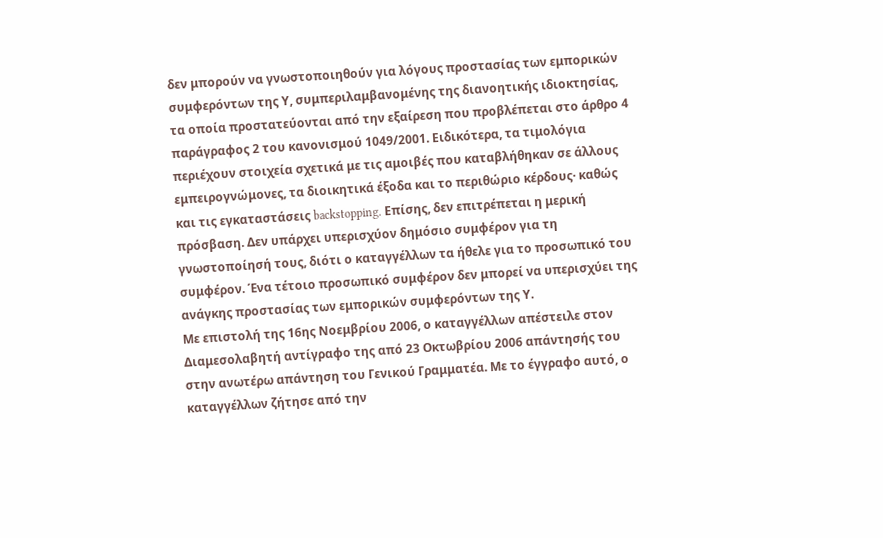δεν μπορούν να γνωστοποιηθούν για λόγους προστασίας των εμπορικών συμφερόντων της Υ, συμπεριλαμβανομένης της διανοητικής ιδιοκτησίας, τα οποία προστατεύονται από την εξαίρεση που προβλέπεται στο άρθρο 4 παράγραφος 2 του κανονισμού 1049/2001. Ειδικότερα, τα τιμολόγια περιέχουν στοιχεία σχετικά με τις αμοιβές που καταβλήθηκαν σε άλλους εμπειρογνώμονες, τα διοικητικά έξοδα και το περιθώριο κέρδους· καθώς και τις εγκαταστάσεις backstopping. Επίσης, δεν επιτρέπεται η μερική πρόσβαση. Δεν υπάρχει υπερισχύον δημόσιο συμφέρον για τη γνωστοποίησή τους, διότι ο καταγγέλλων τα ήθελε για το προσωπικό του συμφέρον. Ένα τέτοιο προσωπικό συμφέρον δεν μπορεί να υπερισχύει της ανάγκης προστασίας των εμπορικών συμφερόντων της Υ.
Με επιστολή της 16ης Νοεμβρίου 2006, ο καταγγέλλων απέστειλε στον Διαμεσολαβητή αντίγραφο της από 23 Οκτωβρίου 2006 απάντησής του στην ανωτέρω απάντηση του Γενικού Γραμματέα. Με το έγγραφο αυτό, ο καταγγέλλων ζήτησε από την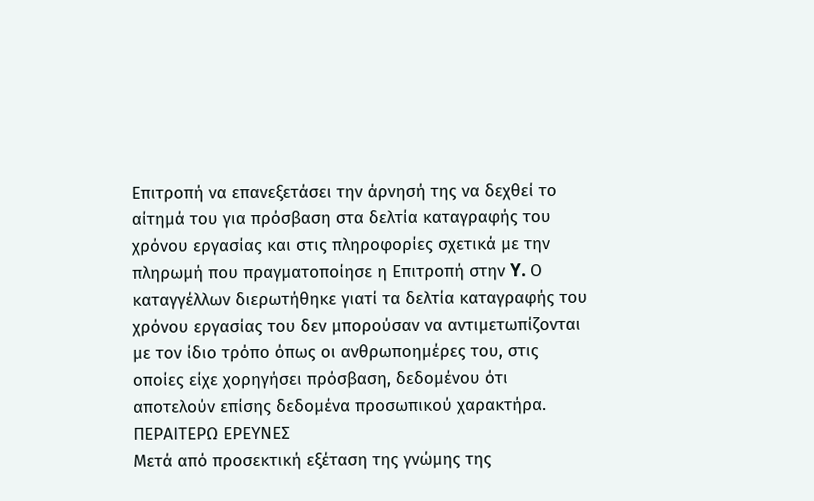Επιτροπή να επανεξετάσει την άρνησή της να δεχθεί το αίτημά του για πρόσβαση στα δελτία καταγραφής του χρόνου εργασίας και στις πληροφορίες σχετικά με την πληρωμή που πραγματοποίησε η Επιτροπή στην Y. Ο καταγγέλλων διερωτήθηκε γιατί τα δελτία καταγραφής του χρόνου εργασίας του δεν μπορούσαν να αντιμετωπίζονται με τον ίδιο τρόπο όπως οι ανθρωποημέρες του, στις οποίες είχε χορηγήσει πρόσβαση, δεδομένου ότι αποτελούν επίσης δεδομένα προσωπικού χαρακτήρα.
ΠΕΡΑΙΤΕΡΩ ΕΡΕΥΝΕΣ
Μετά από προσεκτική εξέταση της γνώμης της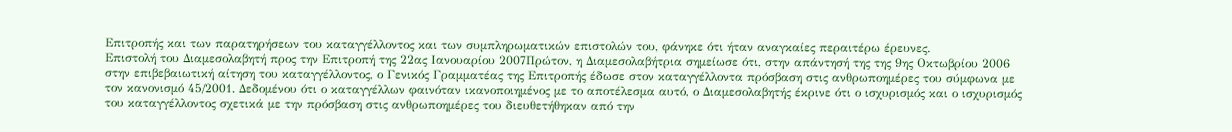Επιτροπής και των παρατηρήσεων του καταγγέλλοντος και των συμπληρωματικών επιστολών του, φάνηκε ότι ήταν αναγκαίες περαιτέρω έρευνες.
Επιστολή του Διαμεσολαβητή προς την Επιτροπή της 22ας Ιανουαρίου 2007Πρώτον, η Διαμεσολαβήτρια σημείωσε ότι, στην απάντησή της της 9ης Οκτωβρίου 2006 στην επιβεβαιωτική αίτηση του καταγγέλλοντος, ο Γενικός Γραμματέας της Επιτροπής έδωσε στον καταγγέλλοντα πρόσβαση στις ανθρωποημέρες του σύμφωνα με τον κανονισμό 45/2001. Δεδομένου ότι ο καταγγέλλων φαινόταν ικανοποιημένος με το αποτέλεσμα αυτό, ο Διαμεσολαβητής έκρινε ότι ο ισχυρισμός και ο ισχυρισμός του καταγγέλλοντος σχετικά με την πρόσβαση στις ανθρωποημέρες του διευθετήθηκαν από την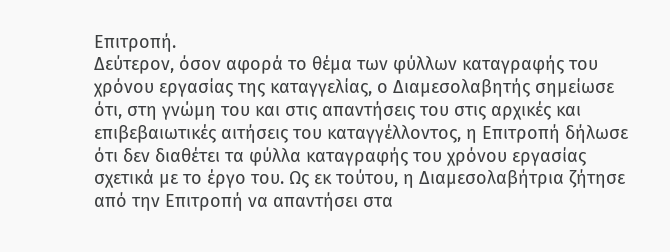Επιτροπή.
Δεύτερον, όσον αφορά το θέμα των φύλλων καταγραφής του χρόνου εργασίας της καταγγελίας, ο Διαμεσολαβητής σημείωσε ότι, στη γνώμη του και στις απαντήσεις του στις αρχικές και επιβεβαιωτικές αιτήσεις του καταγγέλλοντος, η Επιτροπή δήλωσε ότι δεν διαθέτει τα φύλλα καταγραφής του χρόνου εργασίας σχετικά με το έργο του. Ως εκ τούτου, η Διαμεσολαβήτρια ζήτησε από την Επιτροπή να απαντήσει στα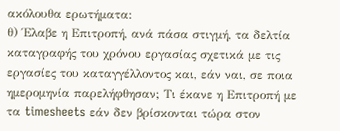ακόλουθα ερωτήματα:
θ) Έλαβε η Επιτροπή, ανά πάσα στιγμή, τα δελτία καταγραφής του χρόνου εργασίας σχετικά με τις εργασίες του καταγγέλλοντος και, εάν ναι, σε ποια ημερομηνία παρελήφθησαν; Τι έκανε η Επιτροπή με τα timesheets εάν δεν βρίσκονται τώρα στον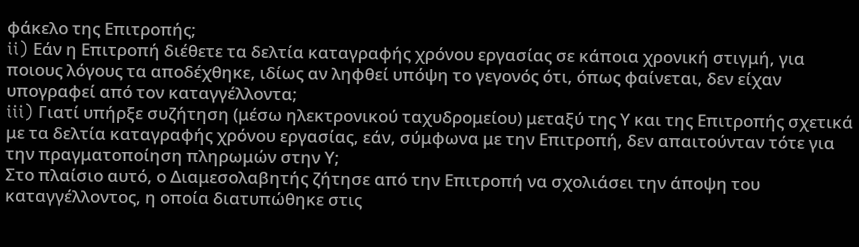φάκελο της Επιτροπής;
ii) Εάν η Επιτροπή διέθετε τα δελτία καταγραφής χρόνου εργασίας σε κάποια χρονική στιγμή, για ποιους λόγους τα αποδέχθηκε, ιδίως αν ληφθεί υπόψη το γεγονός ότι, όπως φαίνεται, δεν είχαν υπογραφεί από τον καταγγέλλοντα;
iii) Γιατί υπήρξε συζήτηση (μέσω ηλεκτρονικού ταχυδρομείου) μεταξύ της Υ και της Επιτροπής σχετικά με τα δελτία καταγραφής χρόνου εργασίας, εάν, σύμφωνα με την Επιτροπή, δεν απαιτούνταν τότε για την πραγματοποίηση πληρωμών στην Υ;
Στο πλαίσιο αυτό, ο Διαμεσολαβητής ζήτησε από την Επιτροπή να σχολιάσει την άποψη του καταγγέλλοντος, η οποία διατυπώθηκε στις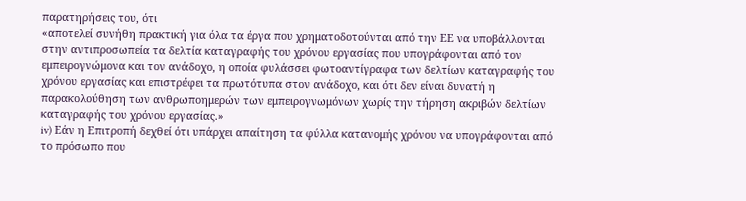παρατηρήσεις του, ότι
«αποτελεί συνήθη πρακτική για όλα τα έργα που χρηματοδοτούνται από την ΕΕ να υποβάλλονται στην αντιπροσωπεία τα δελτία καταγραφής του χρόνου εργασίας που υπογράφονται από τον εμπειρογνώμονα και τον ανάδοχο, η οποία φυλάσσει φωτοαντίγραφα των δελτίων καταγραφής του χρόνου εργασίας και επιστρέφει τα πρωτότυπα στον ανάδοχο, και ότι δεν είναι δυνατή η παρακολούθηση των ανθρωποημερών των εμπειρογνωμόνων χωρίς την τήρηση ακριβών δελτίων καταγραφής του χρόνου εργασίας.»
iv) Εάν η Επιτροπή δεχθεί ότι υπάρχει απαίτηση τα φύλλα κατανομής χρόνου να υπογράφονται από το πρόσωπο που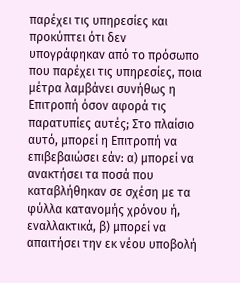παρέχει τις υπηρεσίες και προκύπτει ότι δεν υπογράφηκαν από το πρόσωπο που παρέχει τις υπηρεσίες, ποια μέτρα λαμβάνει συνήθως η Επιτροπή όσον αφορά τις παρατυπίες αυτές; Στο πλαίσιο αυτό, μπορεί η Επιτροπή να επιβεβαιώσει εάν: α) μπορεί να ανακτήσει τα ποσά που καταβλήθηκαν σε σχέση με τα φύλλα κατανομής χρόνου ή, εναλλακτικά, β) μπορεί να απαιτήσει την εκ νέου υποβολή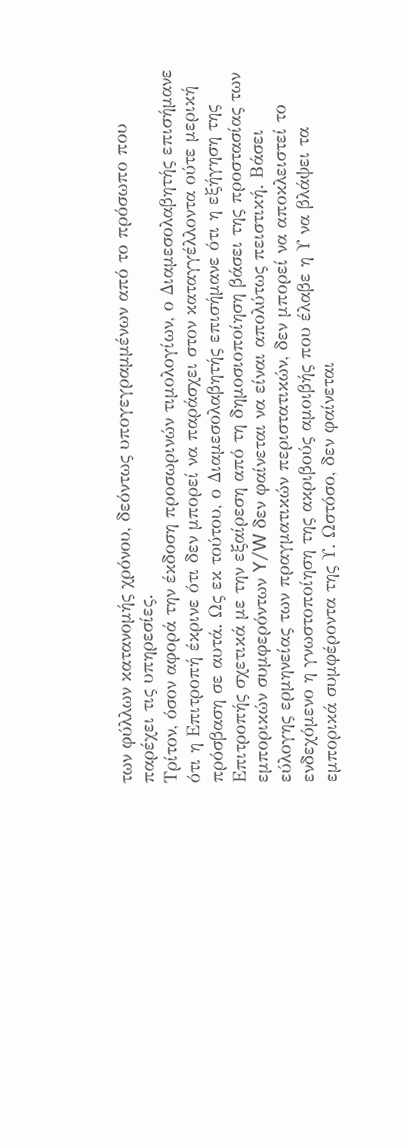των φύλλων κατανομής χρόνου, δεόντως υπογεγραμμένων από το πρόσωπο που παρέχει τις υπηρεσίες.
Τρίτον, όσον αφορά την έκδοση προσωρινών τιμολογίων, ο Διαμεσολαβητής επισήμανε ότι η Επιτροπή έκρινε ότι δεν μπορεί να παράσχει στον καταγγέλλοντα ούτε μερική πρόσβαση σε αυτά. Ως εκ τούτου, ο Διαμεσολαβητής επισήμανε ότι η εξήγηση της Επιτροπής σχετικά με την εξαίρεση από τη δημοσιοποίηση βάσει της προστασίας των εμπορικών συμφερόντων Y/W δεν φαίνεται να είναι απολύτως πειστική. Βάσει εύλογης ερμηνείας των πραγματικών περιστατικών, δεν μπορεί να αποκλειστεί το ενδεχόμενο η γνωστοποίηση της ακριβούς αμοιβής που έλαβε η Υ να βλάψει τα εμπορικά συμφέροντα της Υ. Ωστόσο, δεν φαίνεται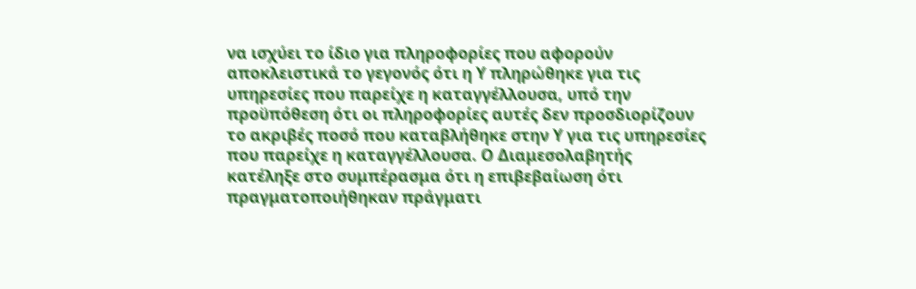να ισχύει το ίδιο για πληροφορίες που αφορούν αποκλειστικά το γεγονός ότι η Υ πληρώθηκε για τις υπηρεσίες που παρείχε η καταγγέλλουσα, υπό την προϋπόθεση ότι οι πληροφορίες αυτές δεν προσδιορίζουν το ακριβές ποσό που καταβλήθηκε στην Υ για τις υπηρεσίες που παρείχε η καταγγέλλουσα. Ο Διαμεσολαβητής κατέληξε στο συμπέρασμα ότι η επιβεβαίωση ότι πραγματοποιήθηκαν πράγματι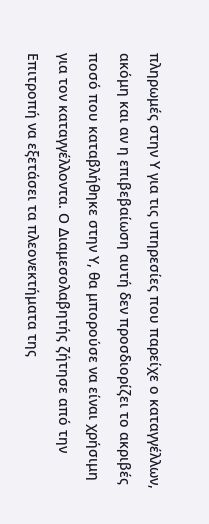πληρωμές στην Υ για τις υπηρεσίες που παρείχε ο καταγγέλλων, ακόμη και αν η επιβεβαίωση αυτή δεν προσδιορίζει το ακριβές ποσό που καταβλήθηκε στην Υ, θα μπορούσε να είναι χρήσιμη για τον καταγγέλλοντα. Ο Διαμεσολαβητής ζήτησε από την Επιτροπή να εξετάσει τα πλεονεκτήματα της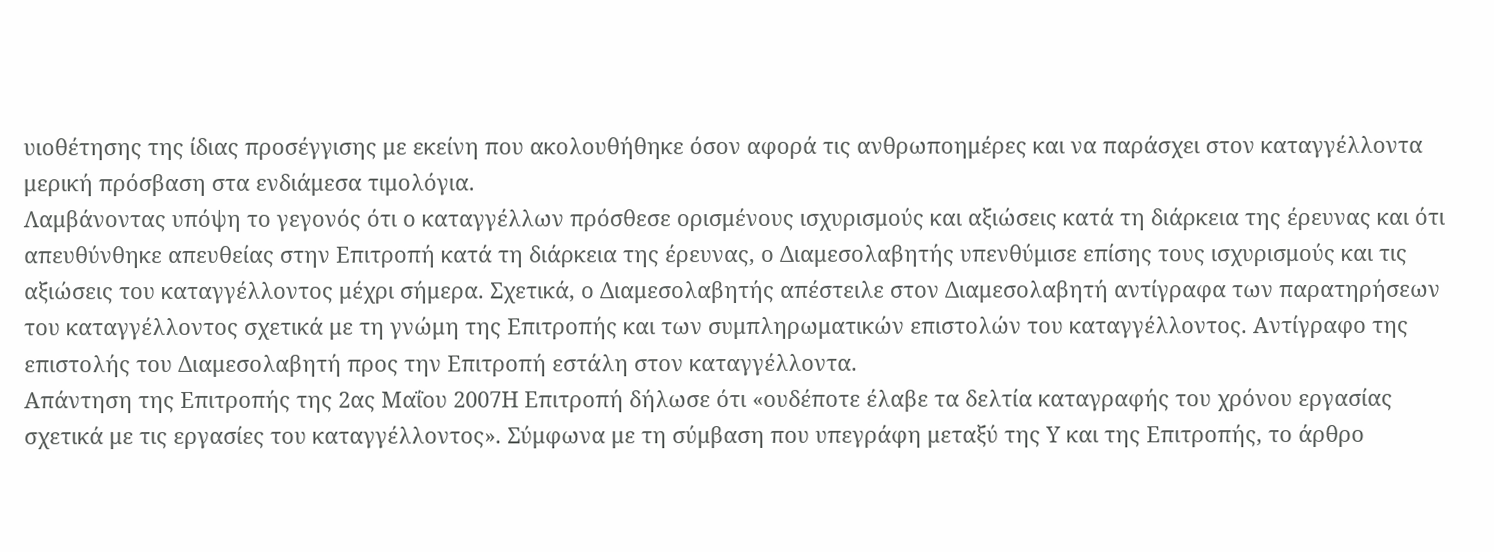υιοθέτησης της ίδιας προσέγγισης με εκείνη που ακολουθήθηκε όσον αφορά τις ανθρωποημέρες και να παράσχει στον καταγγέλλοντα μερική πρόσβαση στα ενδιάμεσα τιμολόγια.
Λαμβάνοντας υπόψη το γεγονός ότι ο καταγγέλλων πρόσθεσε ορισμένους ισχυρισμούς και αξιώσεις κατά τη διάρκεια της έρευνας και ότι απευθύνθηκε απευθείας στην Επιτροπή κατά τη διάρκεια της έρευνας, ο Διαμεσολαβητής υπενθύμισε επίσης τους ισχυρισμούς και τις αξιώσεις του καταγγέλλοντος μέχρι σήμερα. Σχετικά, ο Διαμεσολαβητής απέστειλε στον Διαμεσολαβητή αντίγραφα των παρατηρήσεων του καταγγέλλοντος σχετικά με τη γνώμη της Επιτροπής και των συμπληρωματικών επιστολών του καταγγέλλοντος. Αντίγραφο της επιστολής του Διαμεσολαβητή προς την Επιτροπή εστάλη στον καταγγέλλοντα.
Απάντηση της Επιτροπής της 2ας Μαΐου 2007Η Επιτροπή δήλωσε ότι «ουδέποτε έλαβε τα δελτία καταγραφής του χρόνου εργασίας σχετικά με τις εργασίες του καταγγέλλοντος». Σύμφωνα με τη σύμβαση που υπεγράφη μεταξύ της Υ και της Επιτροπής, το άρθρο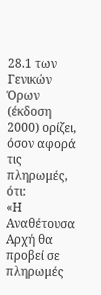28.1 των Γενικών Όρων (έκδοση 2000) ορίζει, όσον αφορά τις πληρωμές, ότι:
«Η Αναθέτουσα Αρχή θα προβεί σε πληρωμές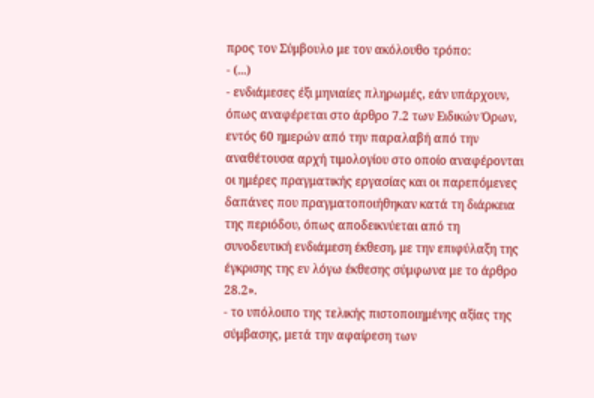προς τον Σύμβουλο με τον ακόλουθο τρόπο:
- (...)
- ενδιάμεσες έξι μηνιαίες πληρωμές, εάν υπάρχουν, όπως αναφέρεται στο άρθρο 7.2 των Ειδικών Όρων, εντός 60 ημερών από την παραλαβή από την αναθέτουσα αρχή τιμολογίου στο οποίο αναφέρονται οι ημέρες πραγματικής εργασίας και οι παρεπόμενες δαπάνες που πραγματοποιήθηκαν κατά τη διάρκεια της περιόδου, όπως αποδεικνύεται από τη συνοδευτική ενδιάμεση έκθεση, με την επιφύλαξη της έγκρισης της εν λόγω έκθεσης σύμφωνα με το άρθρο 28.2».
- το υπόλοιπο της τελικής πιστοποιημένης αξίας της σύμβασης, μετά την αφαίρεση των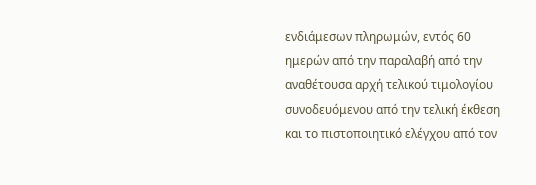ενδιάμεσων πληρωμών, εντός 60 ημερών από την παραλαβή από την αναθέτουσα αρχή τελικού τιμολογίου συνοδευόμενου από την τελική έκθεση και το πιστοποιητικό ελέγχου από τον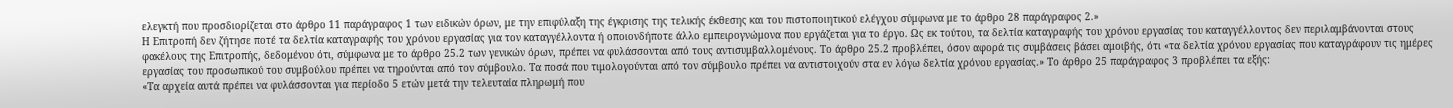ελεγκτή που προσδιορίζεται στο άρθρο 11 παράγραφος 1 των ειδικών όρων, με την επιφύλαξη της έγκρισης της τελικής έκθεσης και του πιστοποιητικού ελέγχου σύμφωνα με το άρθρο 28 παράγραφος 2.»
Η Επιτροπή δεν ζήτησε ποτέ τα δελτία καταγραφής του χρόνου εργασίας για τον καταγγέλλοντα ή οποιονδήποτε άλλο εμπειρογνώμονα που εργάζεται για το έργο. Ως εκ τούτου, τα δελτία καταγραφής του χρόνου εργασίας του καταγγέλλοντος δεν περιλαμβάνονται στους φακέλους της Επιτροπής, δεδομένου ότι, σύμφωνα με το άρθρο 25.2 των γενικών όρων, πρέπει να φυλάσσονται από τους αντισυμβαλλομένους. Το άρθρο 25.2 προβλέπει, όσον αφορά τις συμβάσεις βάσει αμοιβής, ότι «τα δελτία χρόνου εργασίας που καταγράφουν τις ημέρες εργασίας του προσωπικού του συμβούλου πρέπει να τηρούνται από τον σύμβουλο. Τα ποσά που τιμολογούνται από τον σύμβουλο πρέπει να αντιστοιχούν στα εν λόγω δελτία χρόνου εργασίας.» Το άρθρο 25 παράγραφος 3 προβλέπει τα εξής:
«Τα αρχεία αυτά πρέπει να φυλάσσονται για περίοδο 5 ετών μετά την τελευταία πληρωμή που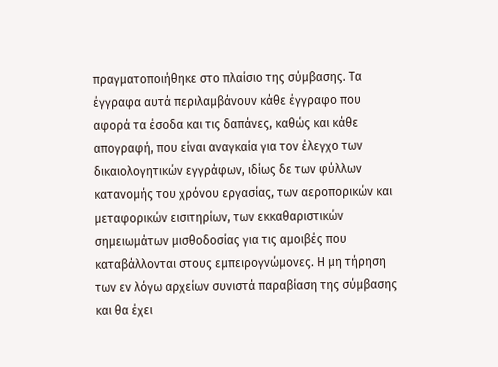πραγματοποιήθηκε στο πλαίσιο της σύμβασης. Τα έγγραφα αυτά περιλαμβάνουν κάθε έγγραφο που αφορά τα έσοδα και τις δαπάνες, καθώς και κάθε απογραφή, που είναι αναγκαία για τον έλεγχο των δικαιολογητικών εγγράφων, ιδίως δε των φύλλων κατανομής του χρόνου εργασίας, των αεροπορικών και μεταφορικών εισιτηρίων, των εκκαθαριστικών σημειωμάτων μισθοδοσίας για τις αμοιβές που καταβάλλονται στους εμπειρογνώμονες. Η μη τήρηση των εν λόγω αρχείων συνιστά παραβίαση της σύμβασης και θα έχει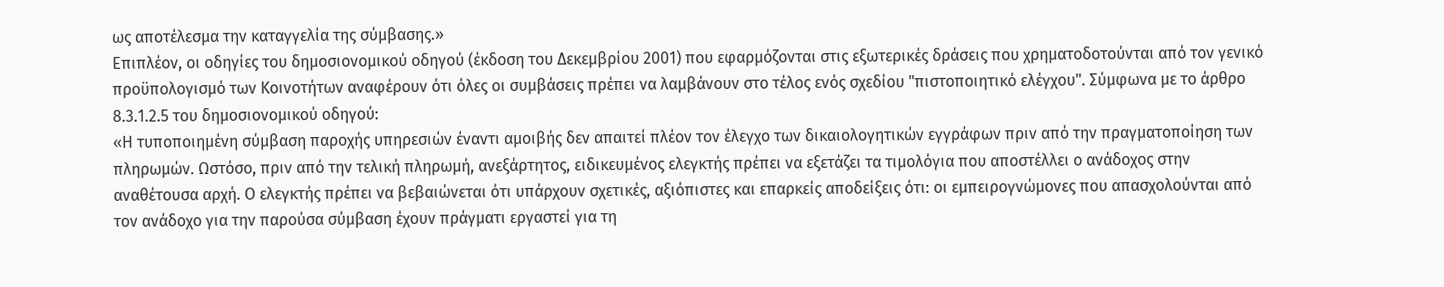ως αποτέλεσμα την καταγγελία της σύμβασης.»
Επιπλέον, οι οδηγίες του δημοσιονομικού οδηγού (έκδοση του Δεκεμβρίου 2001) που εφαρμόζονται στις εξωτερικές δράσεις που χρηματοδοτούνται από τον γενικό προϋπολογισμό των Κοινοτήτων αναφέρουν ότι όλες οι συμβάσεις πρέπει να λαμβάνουν στο τέλος ενός σχεδίου "πιστοποιητικό ελέγχου". Σύμφωνα με το άρθρο 8.3.1.2.5 του δημοσιονομικού οδηγού:
«Η τυποποιημένη σύμβαση παροχής υπηρεσιών έναντι αμοιβής δεν απαιτεί πλέον τον έλεγχο των δικαιολογητικών εγγράφων πριν από την πραγματοποίηση των πληρωμών. Ωστόσο, πριν από την τελική πληρωμή, ανεξάρτητος, ειδικευμένος ελεγκτής πρέπει να εξετάζει τα τιμολόγια που αποστέλλει ο ανάδοχος στην αναθέτουσα αρχή. Ο ελεγκτής πρέπει να βεβαιώνεται ότι υπάρχουν σχετικές, αξιόπιστες και επαρκείς αποδείξεις ότι: οι εμπειρογνώμονες που απασχολούνται από τον ανάδοχο για την παρούσα σύμβαση έχουν πράγματι εργαστεί για τη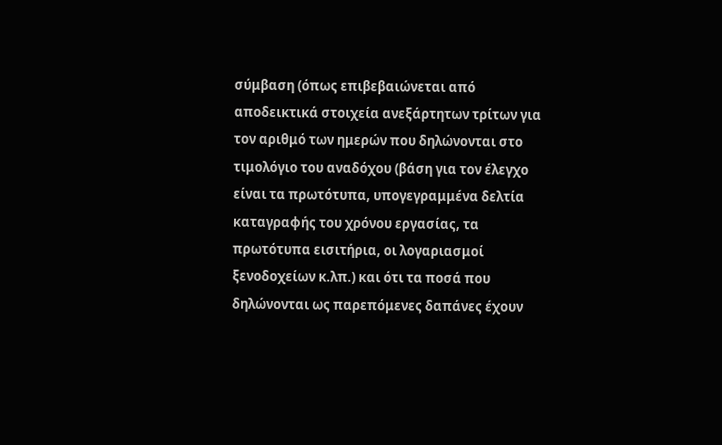σύμβαση (όπως επιβεβαιώνεται από αποδεικτικά στοιχεία ανεξάρτητων τρίτων για τον αριθμό των ημερών που δηλώνονται στο τιμολόγιο του αναδόχου (βάση για τον έλεγχο είναι τα πρωτότυπα, υπογεγραμμένα δελτία καταγραφής του χρόνου εργασίας, τα πρωτότυπα εισιτήρια, οι λογαριασμοί ξενοδοχείων κ.λπ.) και ότι τα ποσά που δηλώνονται ως παρεπόμενες δαπάνες έχουν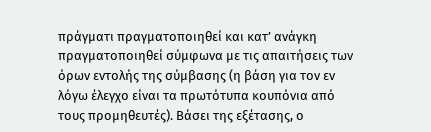πράγματι πραγματοποιηθεί και κατ’ ανάγκη πραγματοποιηθεί σύμφωνα με τις απαιτήσεις των όρων εντολής της σύμβασης (η βάση για τον εν λόγω έλεγχο είναι τα πρωτότυπα κουπόνια από τους προμηθευτές). Βάσει της εξέτασης, ο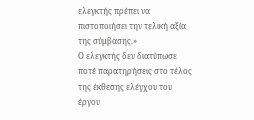ελεγκτής πρέπει να πιστοποιήσει την τελική αξία της σύμβασης.»
Ο ελεγκτής δεν διατύπωσε ποτέ παρατηρήσεις στο τέλος της έκθεσης ελέγχου του έργου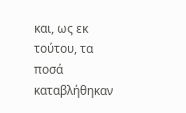και, ως εκ τούτου, τα ποσά καταβλήθηκαν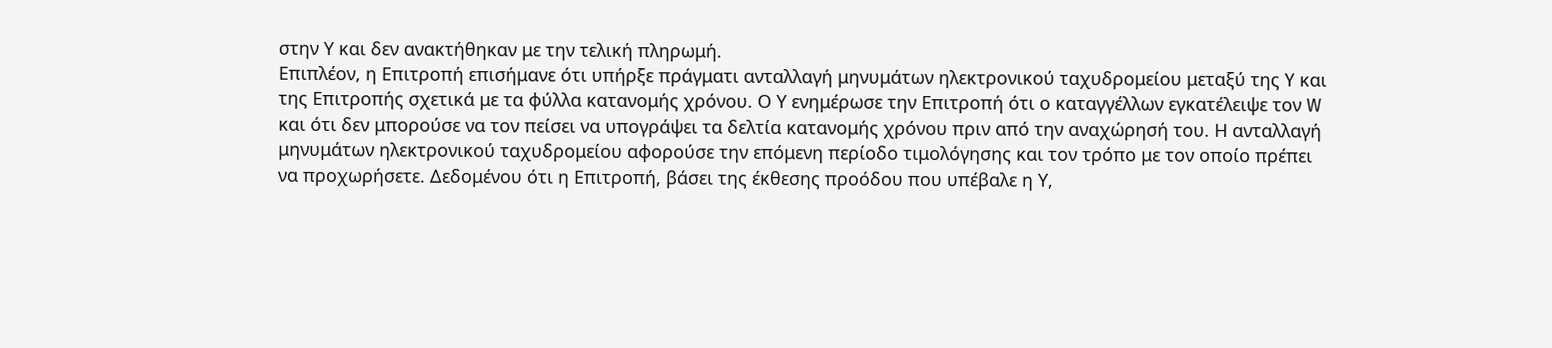στην Υ και δεν ανακτήθηκαν με την τελική πληρωμή.
Επιπλέον, η Επιτροπή επισήμανε ότι υπήρξε πράγματι ανταλλαγή μηνυμάτων ηλεκτρονικού ταχυδρομείου μεταξύ της Y και της Επιτροπής σχετικά με τα φύλλα κατανομής χρόνου. Ο Υ ενημέρωσε την Επιτροπή ότι ο καταγγέλλων εγκατέλειψε τον W και ότι δεν μπορούσε να τον πείσει να υπογράψει τα δελτία κατανομής χρόνου πριν από την αναχώρησή του. Η ανταλλαγή μηνυμάτων ηλεκτρονικού ταχυδρομείου αφορούσε την επόμενη περίοδο τιμολόγησης και τον τρόπο με τον οποίο πρέπει να προχωρήσετε. Δεδομένου ότι η Επιτροπή, βάσει της έκθεσης προόδου που υπέβαλε η Υ,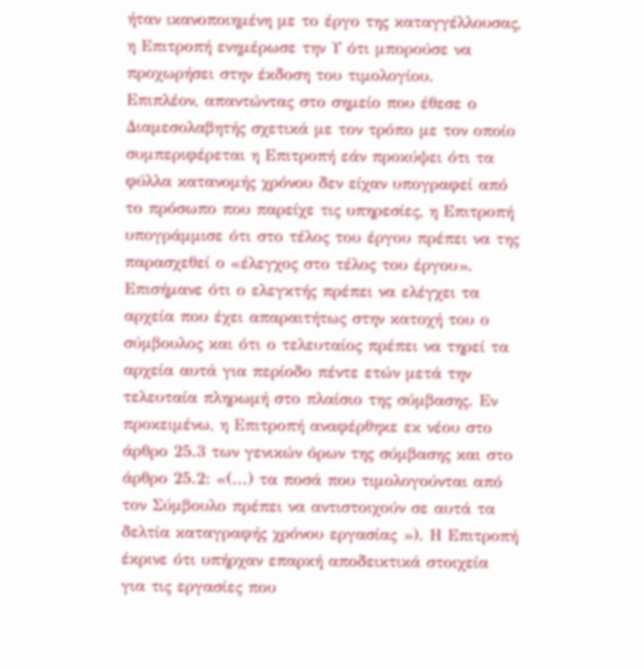ήταν ικανοποιημένη με το έργο της καταγγέλλουσας, η Επιτροπή ενημέρωσε την Υ ότι μπορούσε να προχωρήσει στην έκδοση του τιμολογίου.
Επιπλέον, απαντώντας στο σημείο που έθεσε ο Διαμεσολαβητής σχετικά με τον τρόπο με τον οποίο συμπεριφέρεται η Επιτροπή εάν προκύψει ότι τα φύλλα κατανομής χρόνου δεν είχαν υπογραφεί από το πρόσωπο που παρείχε τις υπηρεσίες, η Επιτροπή υπογράμμισε ότι στο τέλος του έργου πρέπει να της παρασχεθεί ο «έλεγχος στο τέλος του έργου». Επισήμανε ότι ο ελεγκτής πρέπει να ελέγχει τα αρχεία που έχει απαραιτήτως στην κατοχή του ο σύμβουλος και ότι ο τελευταίος πρέπει να τηρεί τα αρχεία αυτά για περίοδο πέντε ετών μετά την τελευταία πληρωμή στο πλαίσιο της σύμβασης. Εν προκειμένω, η Επιτροπή αναφέρθηκε εκ νέου στο άρθρο 25.3 των γενικών όρων της σύμβασης και στο άρθρο 25.2: «(...) τα ποσά που τιμολογούνται από τον Σύμβουλο πρέπει να αντιστοιχούν σε αυτά τα δελτία καταγραφής χρόνου εργασίας »). Η Επιτροπή έκρινε ότι υπήρχαν επαρκή αποδεικτικά στοιχεία για τις εργασίες που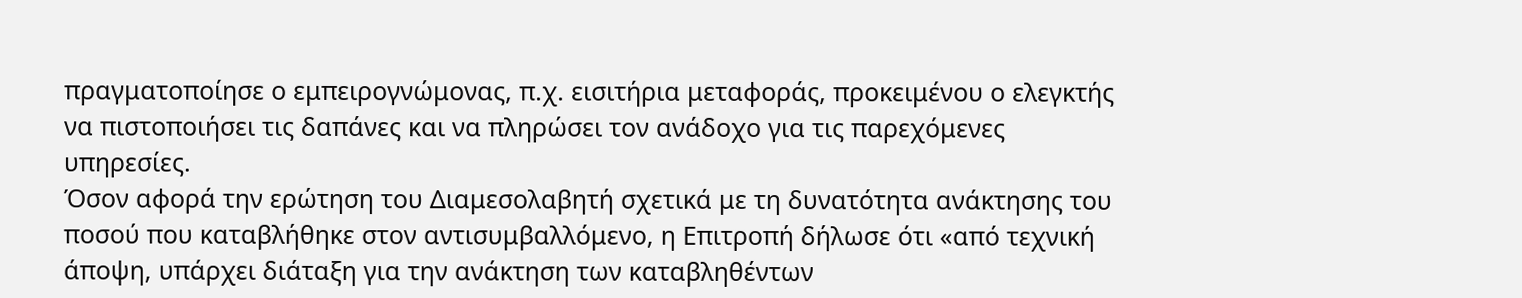πραγματοποίησε ο εμπειρογνώμονας, π.χ. εισιτήρια μεταφοράς, προκειμένου ο ελεγκτής να πιστοποιήσει τις δαπάνες και να πληρώσει τον ανάδοχο για τις παρεχόμενες υπηρεσίες.
Όσον αφορά την ερώτηση του Διαμεσολαβητή σχετικά με τη δυνατότητα ανάκτησης του ποσού που καταβλήθηκε στον αντισυμβαλλόμενο, η Επιτροπή δήλωσε ότι «από τεχνική άποψη, υπάρχει διάταξη για την ανάκτηση των καταβληθέντων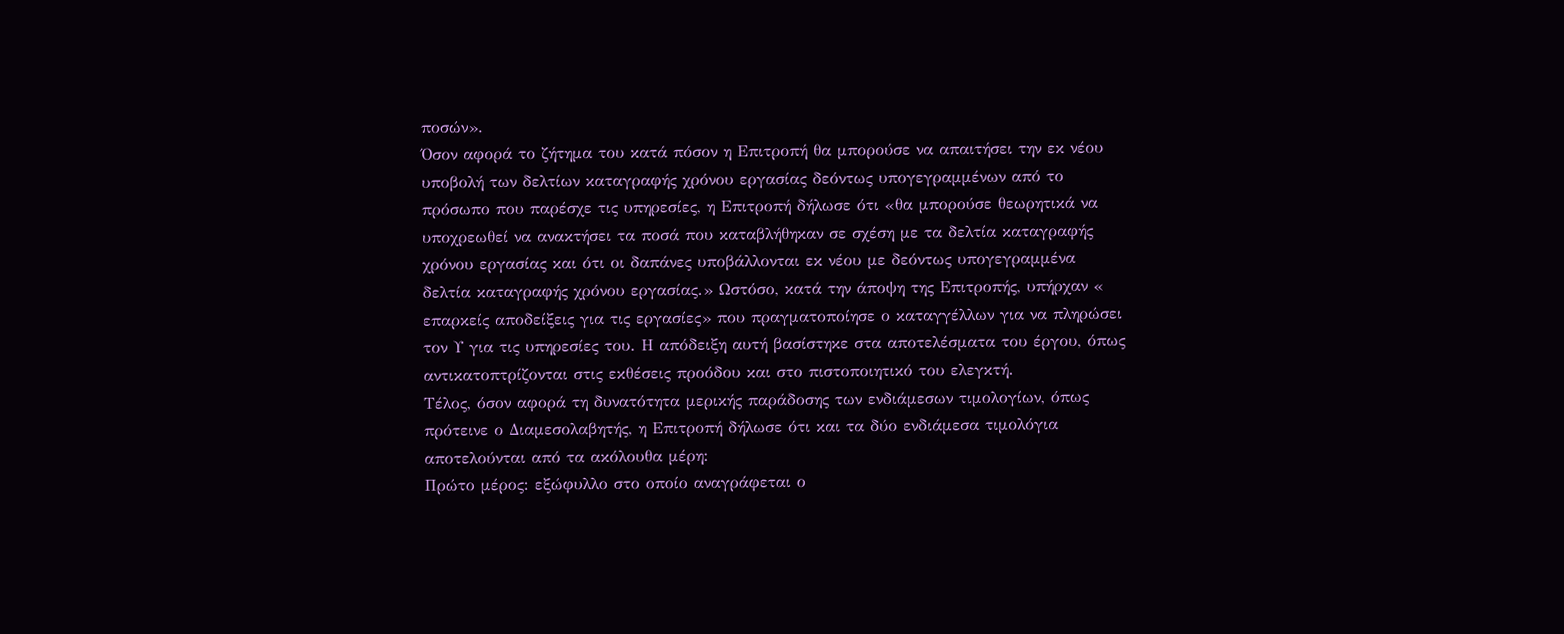ποσών».
Όσον αφορά το ζήτημα του κατά πόσον η Επιτροπή θα μπορούσε να απαιτήσει την εκ νέου υποβολή των δελτίων καταγραφής χρόνου εργασίας δεόντως υπογεγραμμένων από το πρόσωπο που παρέσχε τις υπηρεσίες, η Επιτροπή δήλωσε ότι «θα μπορούσε θεωρητικά να υποχρεωθεί να ανακτήσει τα ποσά που καταβλήθηκαν σε σχέση με τα δελτία καταγραφής χρόνου εργασίας και ότι οι δαπάνες υποβάλλονται εκ νέου με δεόντως υπογεγραμμένα δελτία καταγραφής χρόνου εργασίας.» Ωστόσο, κατά την άποψη της Επιτροπής, υπήρχαν « επαρκείς αποδείξεις για τις εργασίες» που πραγματοποίησε ο καταγγέλλων για να πληρώσει τον Υ για τις υπηρεσίες του. Η απόδειξη αυτή βασίστηκε στα αποτελέσματα του έργου, όπως αντικατοπτρίζονται στις εκθέσεις προόδου και στο πιστοποιητικό του ελεγκτή.
Τέλος, όσον αφορά τη δυνατότητα μερικής παράδοσης των ενδιάμεσων τιμολογίων, όπως πρότεινε ο Διαμεσολαβητής, η Επιτροπή δήλωσε ότι και τα δύο ενδιάμεσα τιμολόγια αποτελούνται από τα ακόλουθα μέρη:
Πρώτο μέρος: εξώφυλλο στο οποίο αναγράφεται ο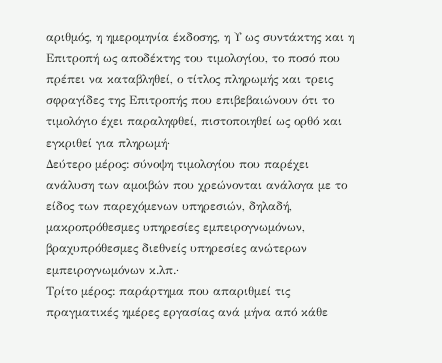αριθμός, η ημερομηνία έκδοσης, η Υ ως συντάκτης και η Επιτροπή ως αποδέκτης του τιμολογίου, το ποσό που πρέπει να καταβληθεί, ο τίτλος πληρωμής και τρεις σφραγίδες της Επιτροπής που επιβεβαιώνουν ότι το τιμολόγιο έχει παραληφθεί, πιστοποιηθεί ως ορθό και εγκριθεί για πληρωμή·
Δεύτερο μέρος: σύνοψη τιμολογίου που παρέχει ανάλυση των αμοιβών που χρεώνονται ανάλογα με το είδος των παρεχόμενων υπηρεσιών, δηλαδή, μακροπρόθεσμες υπηρεσίες εμπειρογνωμόνων, βραχυπρόθεσμες διεθνείς υπηρεσίες ανώτερων εμπειρογνωμόνων κ.λπ.·
Τρίτο μέρος: παράρτημα που απαριθμεί τις πραγματικές ημέρες εργασίας ανά μήνα από κάθε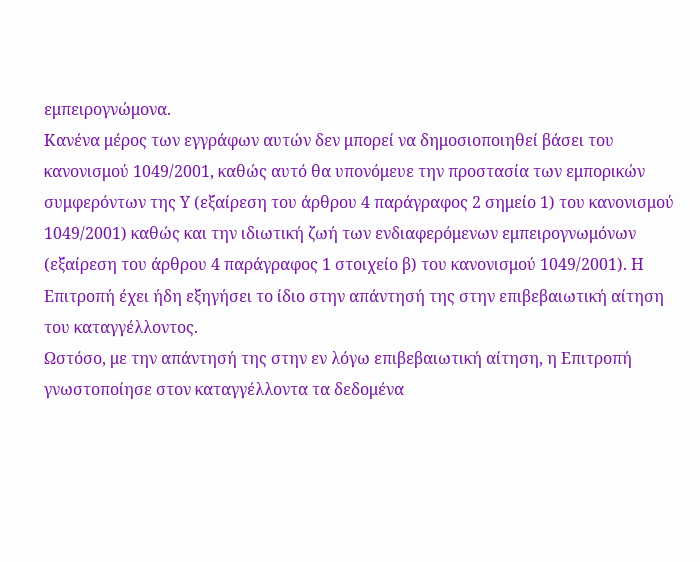εμπειρογνώμονα.
Κανένα μέρος των εγγράφων αυτών δεν μπορεί να δημοσιοποιηθεί βάσει του κανονισμού 1049/2001, καθώς αυτό θα υπονόμευε την προστασία των εμπορικών συμφερόντων της Υ (εξαίρεση του άρθρου 4 παράγραφος 2 σημείο 1) του κανονισμού 1049/2001) καθώς και την ιδιωτική ζωή των ενδιαφερόμενων εμπειρογνωμόνων (εξαίρεση του άρθρου 4 παράγραφος 1 στοιχείο β) του κανονισμού 1049/2001). Η Επιτροπή έχει ήδη εξηγήσει το ίδιο στην απάντησή της στην επιβεβαιωτική αίτηση του καταγγέλλοντος.
Ωστόσο, με την απάντησή της στην εν λόγω επιβεβαιωτική αίτηση, η Επιτροπή γνωστοποίησε στον καταγγέλλοντα τα δεδομένα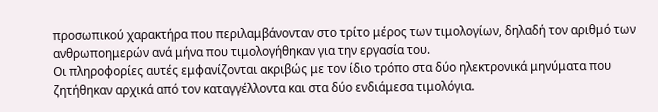προσωπικού χαρακτήρα που περιλαμβάνονταν στο τρίτο μέρος των τιμολογίων, δηλαδή τον αριθμό των ανθρωποημερών ανά μήνα που τιμολογήθηκαν για την εργασία του.
Οι πληροφορίες αυτές εμφανίζονται ακριβώς με τον ίδιο τρόπο στα δύο ηλεκτρονικά μηνύματα που ζητήθηκαν αρχικά από τον καταγγέλλοντα και στα δύο ενδιάμεσα τιμολόγια.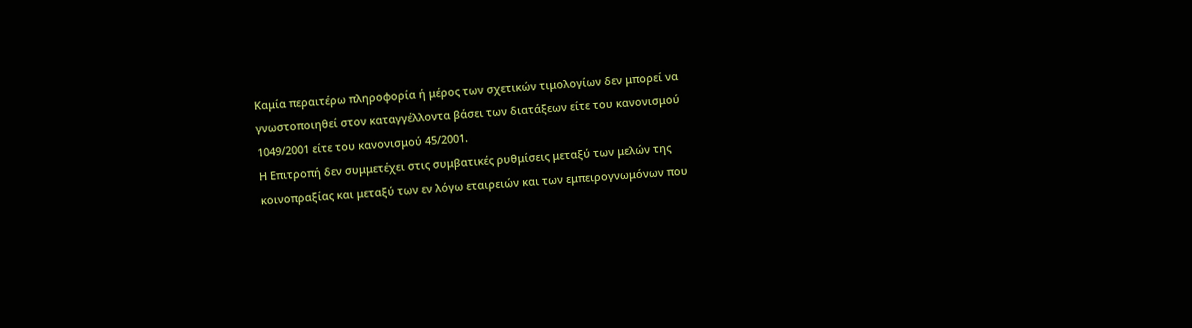Καμία περαιτέρω πληροφορία ή μέρος των σχετικών τιμολογίων δεν μπορεί να γνωστοποιηθεί στον καταγγέλλοντα βάσει των διατάξεων είτε του κανονισμού 1049/2001 είτε του κανονισμού 45/2001.
Η Επιτροπή δεν συμμετέχει στις συμβατικές ρυθμίσεις μεταξύ των μελών της κοινοπραξίας και μεταξύ των εν λόγω εταιρειών και των εμπειρογνωμόνων που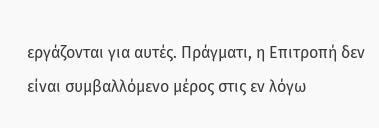εργάζονται για αυτές. Πράγματι, η Επιτροπή δεν είναι συμβαλλόμενο μέρος στις εν λόγω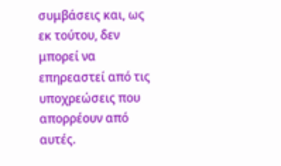συμβάσεις και, ως εκ τούτου, δεν μπορεί να επηρεαστεί από τις υποχρεώσεις που απορρέουν από αυτές.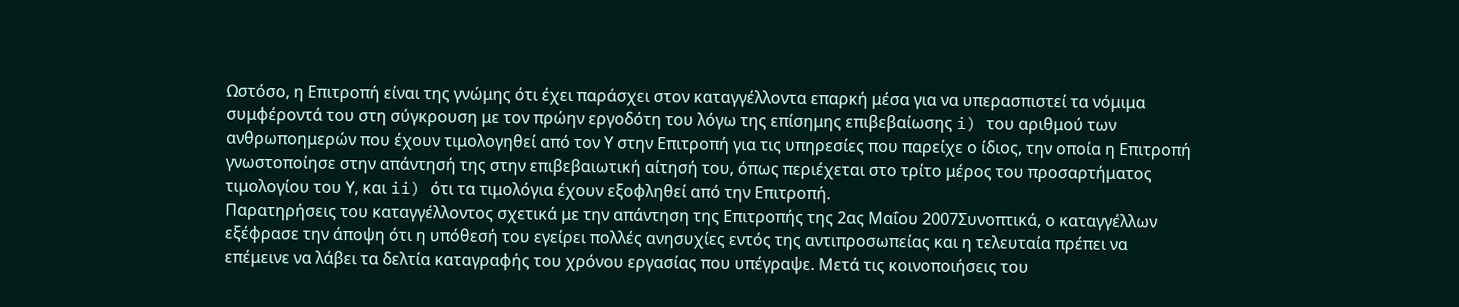Ωστόσο, η Επιτροπή είναι της γνώμης ότι έχει παράσχει στον καταγγέλλοντα επαρκή μέσα για να υπερασπιστεί τα νόμιμα συμφέροντά του στη σύγκρουση με τον πρώην εργοδότη του λόγω της επίσημης επιβεβαίωσης i) του αριθμού των ανθρωποημερών που έχουν τιμολογηθεί από τον Υ στην Επιτροπή για τις υπηρεσίες που παρείχε ο ίδιος, την οποία η Επιτροπή γνωστοποίησε στην απάντησή της στην επιβεβαιωτική αίτησή του, όπως περιέχεται στο τρίτο μέρος του προσαρτήματος τιμολογίου του Υ, και ii) ότι τα τιμολόγια έχουν εξοφληθεί από την Επιτροπή.
Παρατηρήσεις του καταγγέλλοντος σχετικά με την απάντηση της Επιτροπής της 2ας Μαΐου 2007Συνοπτικά, ο καταγγέλλων εξέφρασε την άποψη ότι η υπόθεσή του εγείρει πολλές ανησυχίες εντός της αντιπροσωπείας και η τελευταία πρέπει να επέμεινε να λάβει τα δελτία καταγραφής του χρόνου εργασίας που υπέγραψε. Μετά τις κοινοποιήσεις του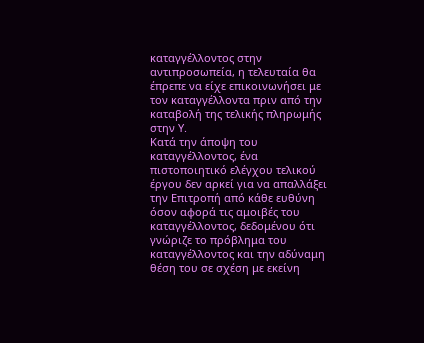καταγγέλλοντος στην αντιπροσωπεία, η τελευταία θα έπρεπε να είχε επικοινωνήσει με τον καταγγέλλοντα πριν από την καταβολή της τελικής πληρωμής στην Υ.
Κατά την άποψη του καταγγέλλοντος, ένα πιστοποιητικό ελέγχου τελικού έργου δεν αρκεί για να απαλλάξει την Επιτροπή από κάθε ευθύνη όσον αφορά τις αμοιβές του καταγγέλλοντος, δεδομένου ότι γνώριζε το πρόβλημα του καταγγέλλοντος και την αδύναμη θέση του σε σχέση με εκείνη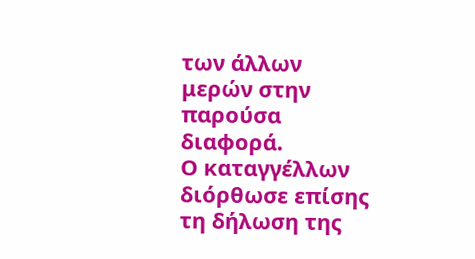των άλλων μερών στην παρούσα διαφορά.
Ο καταγγέλλων διόρθωσε επίσης τη δήλωση της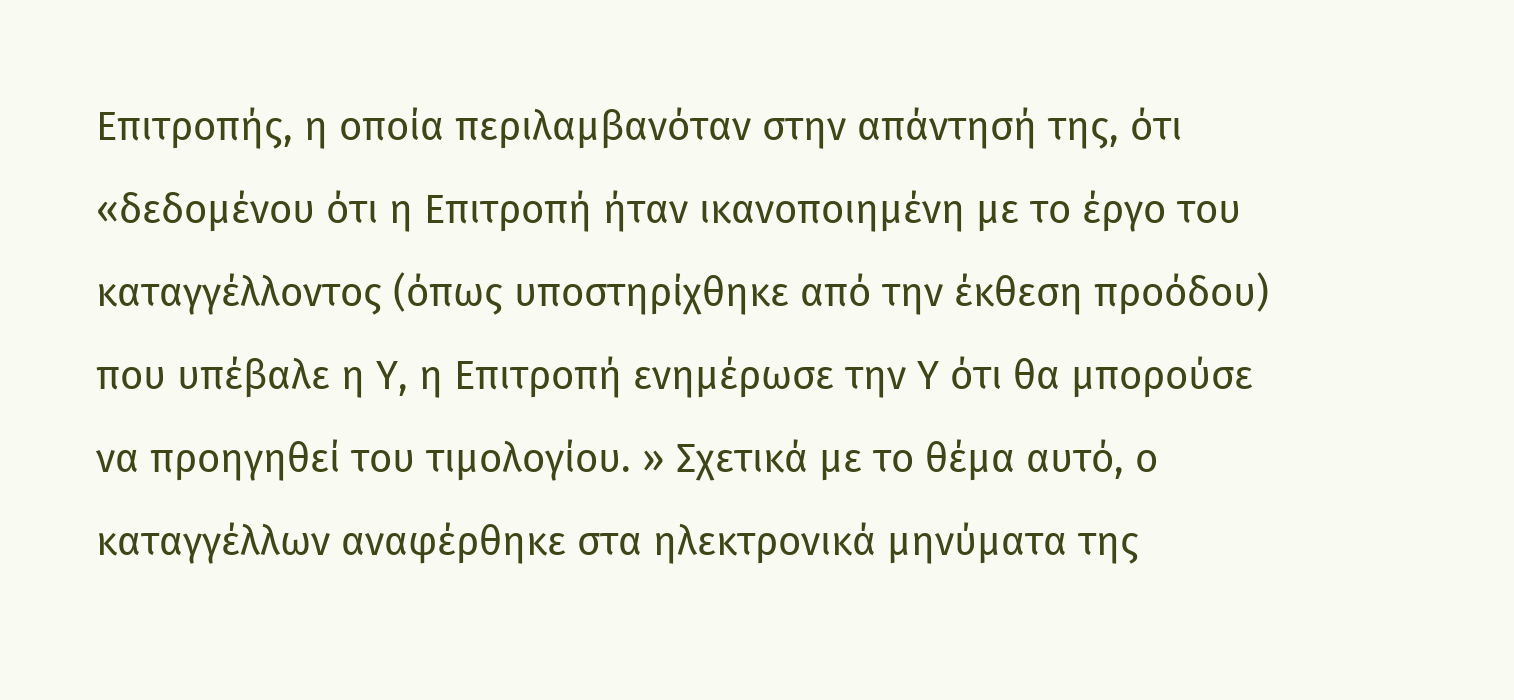Επιτροπής, η οποία περιλαμβανόταν στην απάντησή της, ότι «δεδομένου ότι η Επιτροπή ήταν ικανοποιημένη με το έργο του καταγγέλλοντος (όπως υποστηρίχθηκε από την έκθεση προόδου) που υπέβαλε η Υ, η Επιτροπή ενημέρωσε την Υ ότι θα μπορούσε να προηγηθεί του τιμολογίου. » Σχετικά με το θέμα αυτό, ο καταγγέλλων αναφέρθηκε στα ηλεκτρονικά μηνύματα της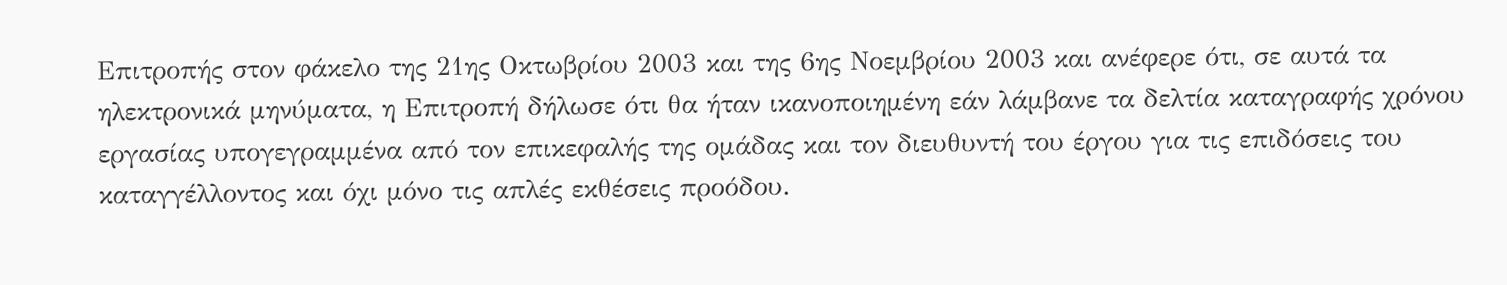Επιτροπής στον φάκελο της 21ης Οκτωβρίου 2003 και της 6ης Νοεμβρίου 2003 και ανέφερε ότι, σε αυτά τα ηλεκτρονικά μηνύματα, η Επιτροπή δήλωσε ότι θα ήταν ικανοποιημένη εάν λάμβανε τα δελτία καταγραφής χρόνου εργασίας υπογεγραμμένα από τον επικεφαλής της ομάδας και τον διευθυντή του έργου για τις επιδόσεις του καταγγέλλοντος και όχι μόνο τις απλές εκθέσεις προόδου.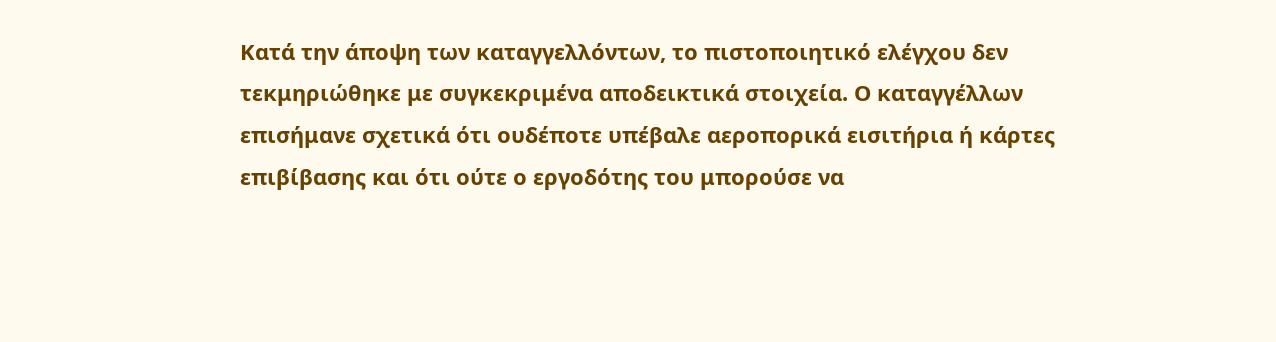Κατά την άποψη των καταγγελλόντων, το πιστοποιητικό ελέγχου δεν τεκμηριώθηκε με συγκεκριμένα αποδεικτικά στοιχεία. Ο καταγγέλλων επισήμανε σχετικά ότι ουδέποτε υπέβαλε αεροπορικά εισιτήρια ή κάρτες επιβίβασης και ότι ούτε ο εργοδότης του μπορούσε να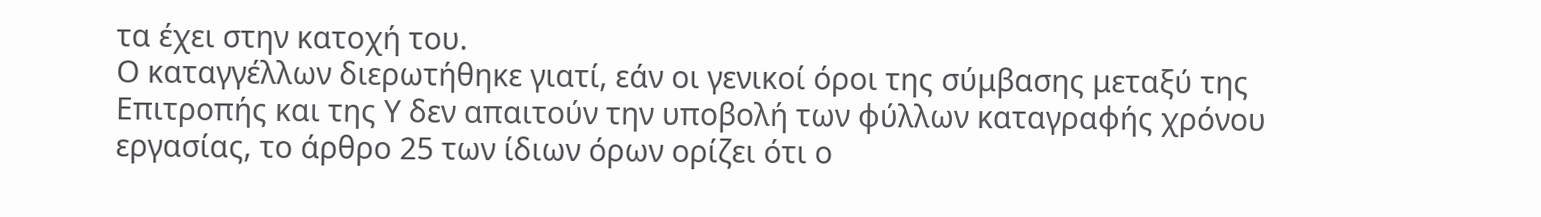τα έχει στην κατοχή του.
Ο καταγγέλλων διερωτήθηκε γιατί, εάν οι γενικοί όροι της σύμβασης μεταξύ της Επιτροπής και της Υ δεν απαιτούν την υποβολή των φύλλων καταγραφής χρόνου εργασίας, το άρθρο 25 των ίδιων όρων ορίζει ότι ο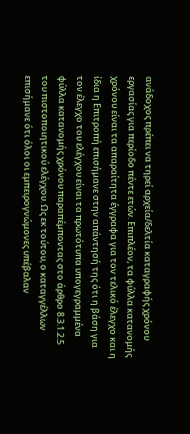ανάδοχος πρέπει να τηρεί αρχεία/δελτία καταγραφής χρόνου εργασίας για περίοδο πέντε ετών. Επιπλέον, τα φύλλα κατανομής χρόνου είναι τα απαραίτητα έγγραφα για τον τελικό έλεγχο και η ίδια η Επιτροπή επισήμανε στην απάντησή της ότι η βάση για τον έλεγχο του ελέγχου είναι τα πρωτότυπα υπογεγραμμένα φύλλα κατανομής χρόνου παραπέμποντας στο άρθρο 8.3.1.2.5 του πιστοποιητικού ελέγχου. Ως εκ τούτου, ο καταγγέλλων επισήμανε ότι όλοι οι εμπειρογνώμονες υπέβαλαν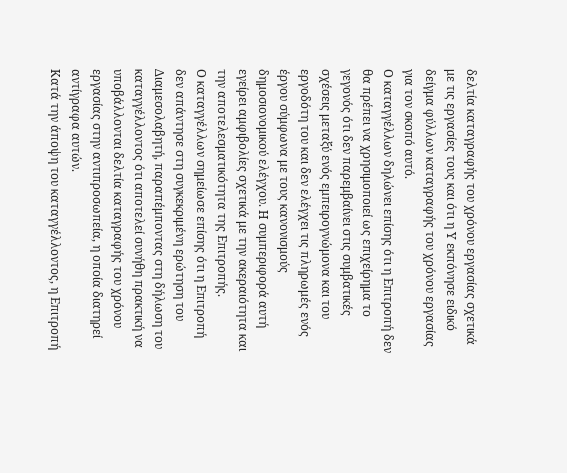δελτία καταγραφής του χρόνου εργασίας σχετικά με τις εργασίες τους και ότι η Υ εκπόνησε ειδικό δείγμα φύλλων καταγραφής του χρόνου εργασίας για τον σκοπό αυτό.
Ο καταγγέλλων δηλώνει επίσης ότι η Επιτροπή δεν θα πρέπει να χρησιμοποιεί ως επιχείρημα το γεγονός ότι δεν παρεμβαίνει στις συμβατικές σχέσεις μεταξύ ενός εμπειρογνώμονα και του εργοδότη του και δεν ελέγχει τις πληρωμές ενός έργου σύμφωνα με τους κανονισμούς δημοσιονομικού ελέγχου. Η συμπεριφορά αυτή εγείρει αμφιβολίες σχετικά με την ακεραιότητα και την αποτελεσματικότητα της Επιτροπής.
Ο καταγγέλλων σημείωσε επίσης ότι η Επιτροπή δεν απάντησε στη συγκεκριμένη ερώτηση του Διαμεσολαβητή, παραπέμποντας στη δήλωση του καταγγέλλοντος ότι αποτελεί συνήθη πρακτική να υποβάλλονται δελτία καταγραφής του χρόνου εργασίας στην αντιπροσωπεία, η οποία διατηρεί αντίγραφα αυτών.
Κατά την άποψη του καταγγέλλοντος, η Επιτροπή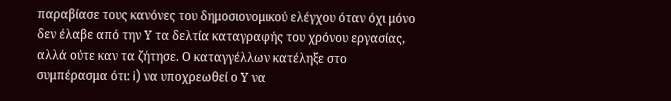παραβίασε τους κανόνες του δημοσιονομικού ελέγχου όταν όχι μόνο δεν έλαβε από την Υ τα δελτία καταγραφής του χρόνου εργασίας, αλλά ούτε καν τα ζήτησε. Ο καταγγέλλων κατέληξε στο συμπέρασμα ότι: i) να υποχρεωθεί ο Υ να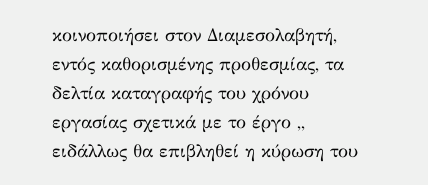κοινοποιήσει στον Διαμεσολαβητή, εντός καθορισμένης προθεσμίας, τα δελτία καταγραφής του χρόνου εργασίας σχετικά με το έργο ,, ειδάλλως θα επιβληθεί η κύρωση του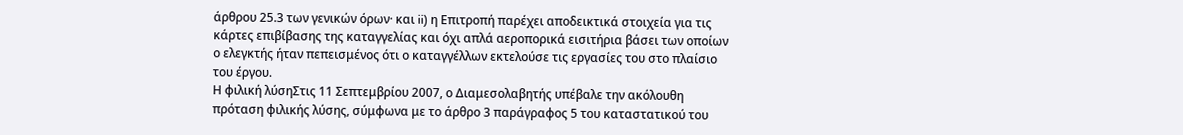άρθρου 25.3 των γενικών όρων· και ii) η Επιτροπή παρέχει αποδεικτικά στοιχεία για τις κάρτες επιβίβασης της καταγγελίας και όχι απλά αεροπορικά εισιτήρια βάσει των οποίων ο ελεγκτής ήταν πεπεισμένος ότι ο καταγγέλλων εκτελούσε τις εργασίες του στο πλαίσιο του έργου.
Η φιλική λύσηΣτις 11 Σεπτεμβρίου 2007, ο Διαμεσολαβητής υπέβαλε την ακόλουθη πρόταση φιλικής λύσης, σύμφωνα με το άρθρο 3 παράγραφος 5 του καταστατικού του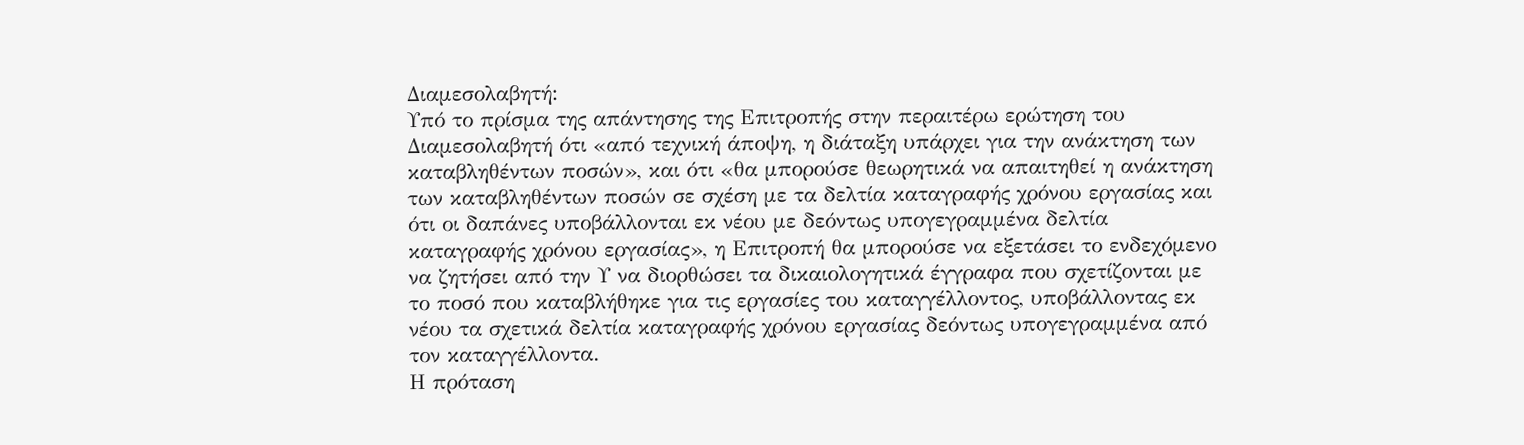Διαμεσολαβητή:
Υπό το πρίσμα της απάντησης της Επιτροπής στην περαιτέρω ερώτηση του Διαμεσολαβητή ότι «από τεχνική άποψη, η διάταξη υπάρχει για την ανάκτηση των καταβληθέντων ποσών», και ότι «θα μπορούσε θεωρητικά να απαιτηθεί η ανάκτηση των καταβληθέντων ποσών σε σχέση με τα δελτία καταγραφής χρόνου εργασίας και ότι οι δαπάνες υποβάλλονται εκ νέου με δεόντως υπογεγραμμένα δελτία καταγραφής χρόνου εργασίας», η Επιτροπή θα μπορούσε να εξετάσει το ενδεχόμενο να ζητήσει από την Υ να διορθώσει τα δικαιολογητικά έγγραφα που σχετίζονται με το ποσό που καταβλήθηκε για τις εργασίες του καταγγέλλοντος, υποβάλλοντας εκ νέου τα σχετικά δελτία καταγραφής χρόνου εργασίας δεόντως υπογεγραμμένα από τον καταγγέλλοντα.
Η πρόταση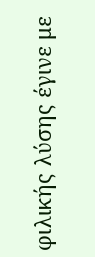φιλικής λύσης έγινε με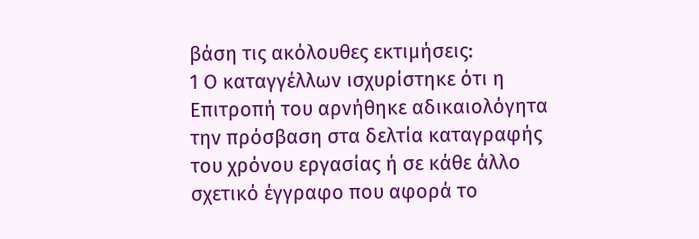βάση τις ακόλουθες εκτιμήσεις:
1 Ο καταγγέλλων ισχυρίστηκε ότι η Επιτροπή του αρνήθηκε αδικαιολόγητα την πρόσβαση στα δελτία καταγραφής του χρόνου εργασίας ή σε κάθε άλλο σχετικό έγγραφο που αφορά το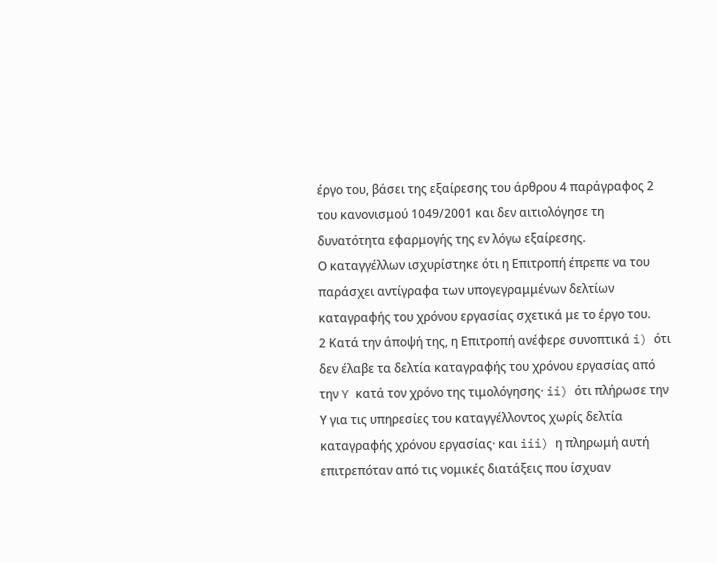έργο του, βάσει της εξαίρεσης του άρθρου 4 παράγραφος 2 του κανονισμού 1049/2001 και δεν αιτιολόγησε τη δυνατότητα εφαρμογής της εν λόγω εξαίρεσης.
Ο καταγγέλλων ισχυρίστηκε ότι η Επιτροπή έπρεπε να του παράσχει αντίγραφα των υπογεγραμμένων δελτίων καταγραφής του χρόνου εργασίας σχετικά με το έργο του.
2 Κατά την άποψή της, η Επιτροπή ανέφερε συνοπτικά i) ότι δεν έλαβε τα δελτία καταγραφής του χρόνου εργασίας από την Y κατά τον χρόνο της τιμολόγησης· ii) ότι πλήρωσε την Υ για τις υπηρεσίες του καταγγέλλοντος χωρίς δελτία καταγραφής χρόνου εργασίας· και iii) η πληρωμή αυτή επιτρεπόταν από τις νομικές διατάξεις που ίσχυαν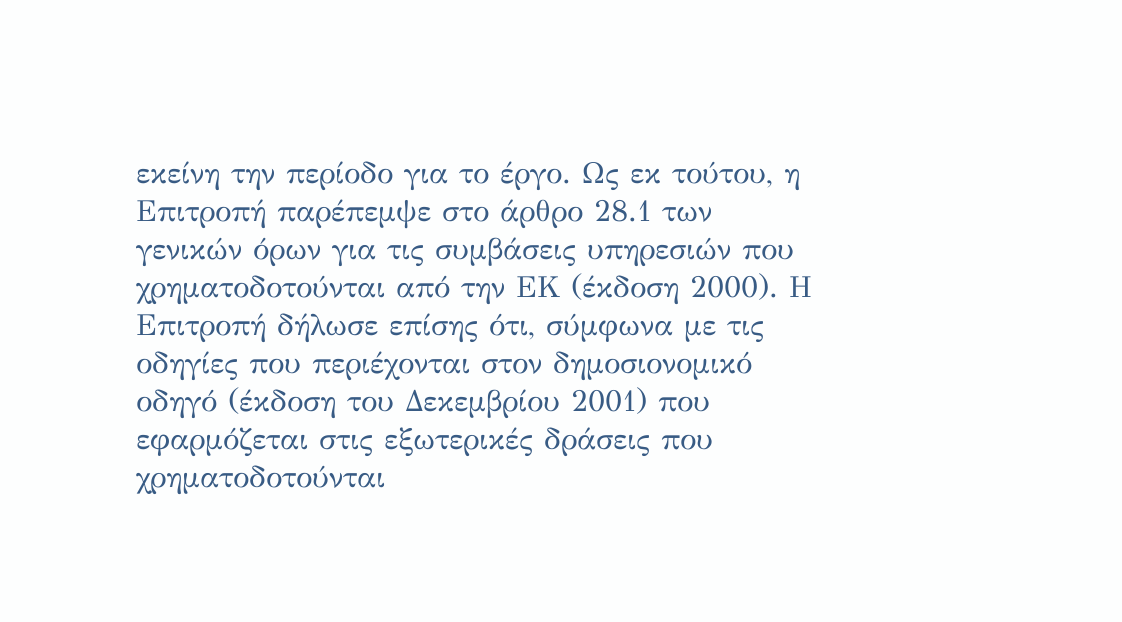εκείνη την περίοδο για το έργο. Ως εκ τούτου, η Επιτροπή παρέπεμψε στο άρθρο 28.1 των γενικών όρων για τις συμβάσεις υπηρεσιών που χρηματοδοτούνται από την ΕΚ (έκδοση 2000). Η Επιτροπή δήλωσε επίσης ότι, σύμφωνα με τις οδηγίες που περιέχονται στον δημοσιονομικό οδηγό (έκδοση του Δεκεμβρίου 2001) που εφαρμόζεται στις εξωτερικές δράσεις που χρηματοδοτούνται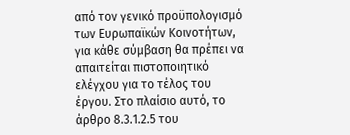από τον γενικό προϋπολογισμό των Ευρωπαϊκών Κοινοτήτων, για κάθε σύμβαση θα πρέπει να απαιτείται πιστοποιητικό ελέγχου για το τέλος του έργου. Στο πλαίσιο αυτό, το άρθρο 8.3.1.2.5 του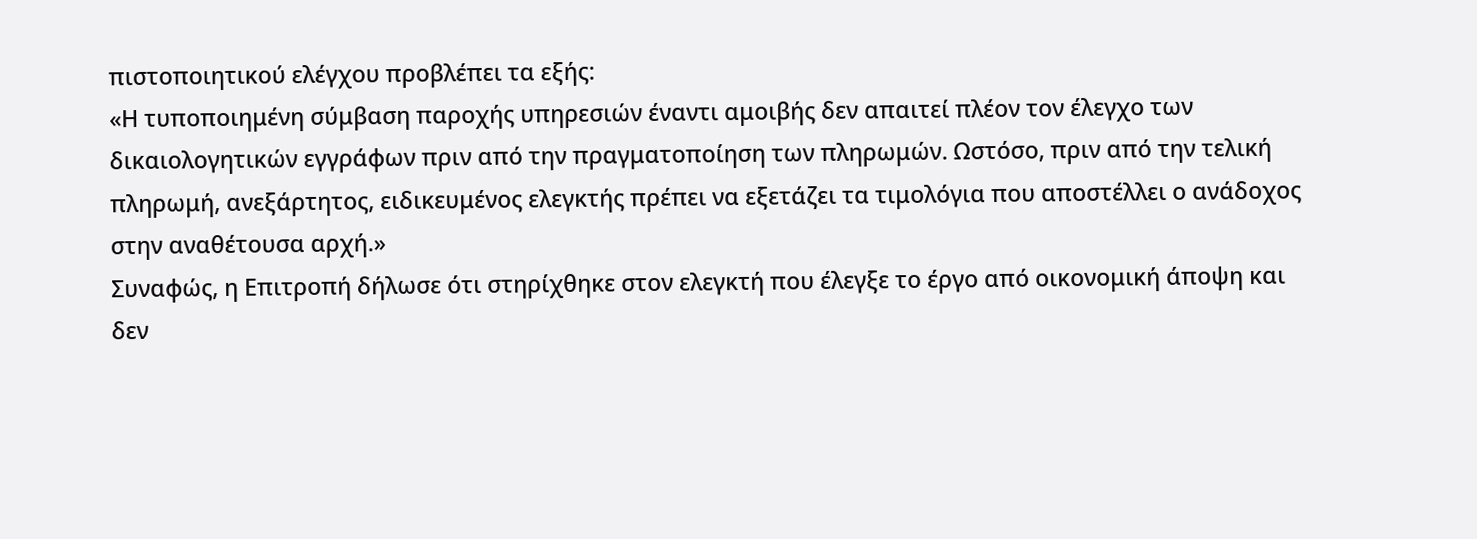πιστοποιητικού ελέγχου προβλέπει τα εξής:
«Η τυποποιημένη σύμβαση παροχής υπηρεσιών έναντι αμοιβής δεν απαιτεί πλέον τον έλεγχο των δικαιολογητικών εγγράφων πριν από την πραγματοποίηση των πληρωμών. Ωστόσο, πριν από την τελική πληρωμή, ανεξάρτητος, ειδικευμένος ελεγκτής πρέπει να εξετάζει τα τιμολόγια που αποστέλλει ο ανάδοχος στην αναθέτουσα αρχή.»
Συναφώς, η Επιτροπή δήλωσε ότι στηρίχθηκε στον ελεγκτή που έλεγξε το έργο από οικονομική άποψη και δεν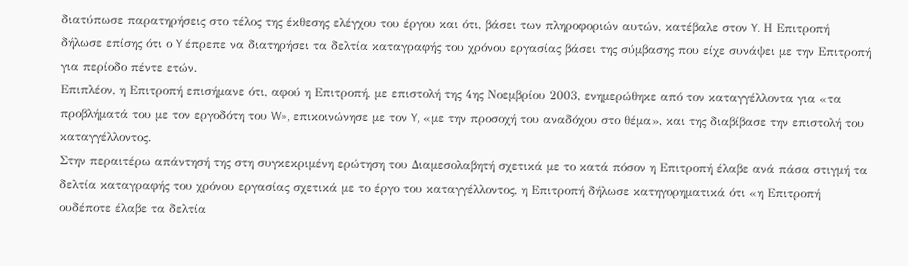διατύπωσε παρατηρήσεις στο τέλος της έκθεσης ελέγχου του έργου και ότι, βάσει των πληροφοριών αυτών, κατέβαλε στον Y. Η Επιτροπή δήλωσε επίσης ότι ο Y έπρεπε να διατηρήσει τα δελτία καταγραφής του χρόνου εργασίας βάσει της σύμβασης που είχε συνάψει με την Επιτροπή για περίοδο πέντε ετών.
Επιπλέον, η Επιτροπή επισήμανε ότι, αφού η Επιτροπή, με επιστολή της 4ης Νοεμβρίου 2003, ενημερώθηκε από τον καταγγέλλοντα για «τα προβλήματά του με τον εργοδότη του W», επικοινώνησε με τον Y, «με την προσοχή του αναδόχου στο θέμα», και της διαβίβασε την επιστολή του καταγγέλλοντος.
Στην περαιτέρω απάντησή της στη συγκεκριμένη ερώτηση του Διαμεσολαβητή σχετικά με το κατά πόσον η Επιτροπή έλαβε ανά πάσα στιγμή τα δελτία καταγραφής του χρόνου εργασίας σχετικά με το έργο του καταγγέλλοντος, η Επιτροπή δήλωσε κατηγορηματικά ότι «η Επιτροπή ουδέποτε έλαβε τα δελτία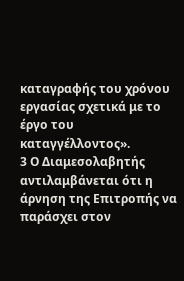καταγραφής του χρόνου εργασίας σχετικά με το έργο του καταγγέλλοντος».
3 Ο Διαμεσολαβητής αντιλαμβάνεται ότι η άρνηση της Επιτροπής να παράσχει στον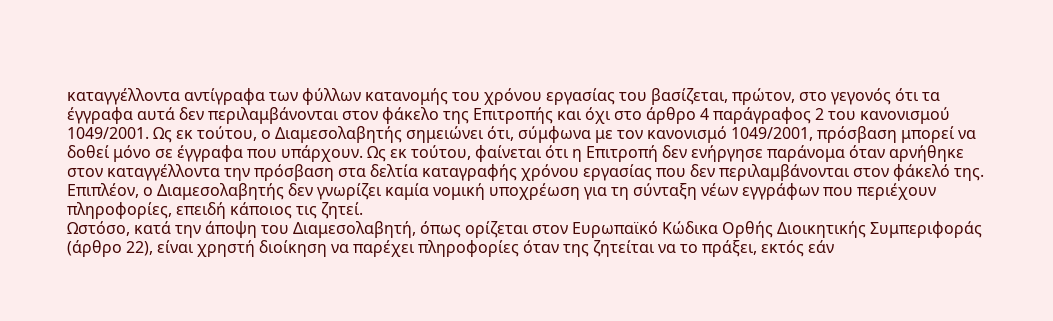καταγγέλλοντα αντίγραφα των φύλλων κατανομής του χρόνου εργασίας του βασίζεται, πρώτον, στο γεγονός ότι τα έγγραφα αυτά δεν περιλαμβάνονται στον φάκελο της Επιτροπής και όχι στο άρθρο 4 παράγραφος 2 του κανονισμού 1049/2001. Ως εκ τούτου, ο Διαμεσολαβητής σημειώνει ότι, σύμφωνα με τον κανονισμό 1049/2001, πρόσβαση μπορεί να δοθεί μόνο σε έγγραφα που υπάρχουν. Ως εκ τούτου, φαίνεται ότι η Επιτροπή δεν ενήργησε παράνομα όταν αρνήθηκε στον καταγγέλλοντα την πρόσβαση στα δελτία καταγραφής χρόνου εργασίας που δεν περιλαμβάνονται στον φάκελό της. Επιπλέον, ο Διαμεσολαβητής δεν γνωρίζει καμία νομική υποχρέωση για τη σύνταξη νέων εγγράφων που περιέχουν πληροφορίες, επειδή κάποιος τις ζητεί.
Ωστόσο, κατά την άποψη του Διαμεσολαβητή, όπως ορίζεται στον Ευρωπαϊκό Κώδικα Ορθής Διοικητικής Συμπεριφοράς (άρθρο 22), είναι χρηστή διοίκηση να παρέχει πληροφορίες όταν της ζητείται να το πράξει, εκτός εάν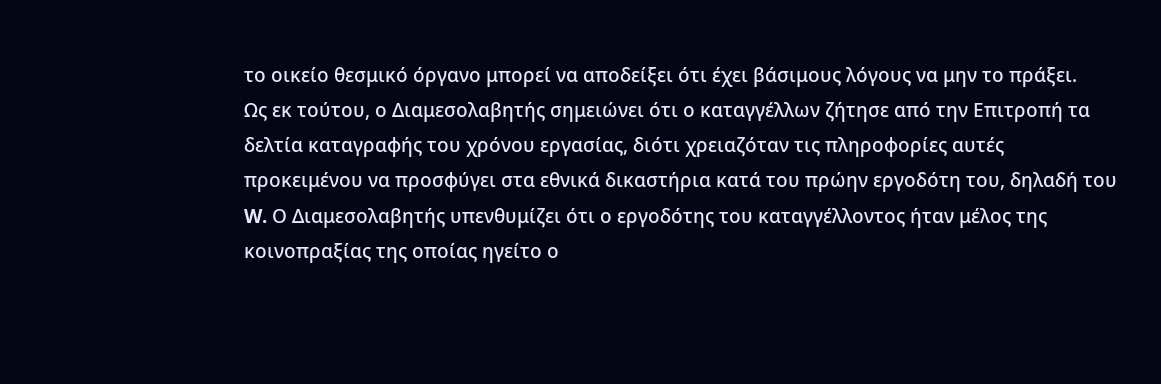το οικείο θεσμικό όργανο μπορεί να αποδείξει ότι έχει βάσιμους λόγους να μην το πράξει.
Ως εκ τούτου, ο Διαμεσολαβητής σημειώνει ότι ο καταγγέλλων ζήτησε από την Επιτροπή τα δελτία καταγραφής του χρόνου εργασίας, διότι χρειαζόταν τις πληροφορίες αυτές προκειμένου να προσφύγει στα εθνικά δικαστήρια κατά του πρώην εργοδότη του, δηλαδή του W. Ο Διαμεσολαβητής υπενθυμίζει ότι ο εργοδότης του καταγγέλλοντος ήταν μέλος της κοινοπραξίας της οποίας ηγείτο ο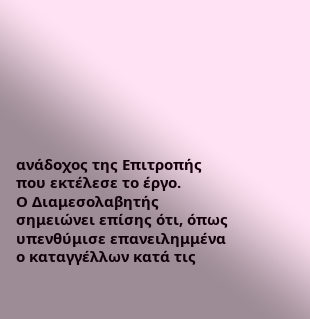ανάδοχος της Επιτροπής που εκτέλεσε το έργο.
Ο Διαμεσολαβητής σημειώνει επίσης ότι, όπως υπενθύμισε επανειλημμένα ο καταγγέλλων κατά τις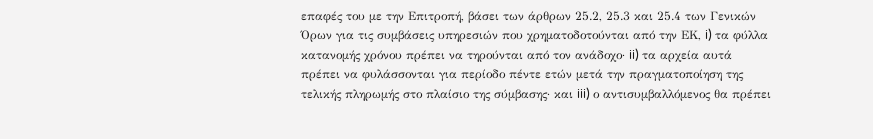επαφές του με την Επιτροπή, βάσει των άρθρων 25.2, 25.3 και 25.4 των Γενικών Όρων για τις συμβάσεις υπηρεσιών που χρηματοδοτούνται από την ΕΚ, i) τα φύλλα κατανομής χρόνου πρέπει να τηρούνται από τον ανάδοχο· ii) τα αρχεία αυτά πρέπει να φυλάσσονται για περίοδο πέντε ετών μετά την πραγματοποίηση της τελικής πληρωμής στο πλαίσιο της σύμβασης· και iii) ο αντισυμβαλλόμενος θα πρέπει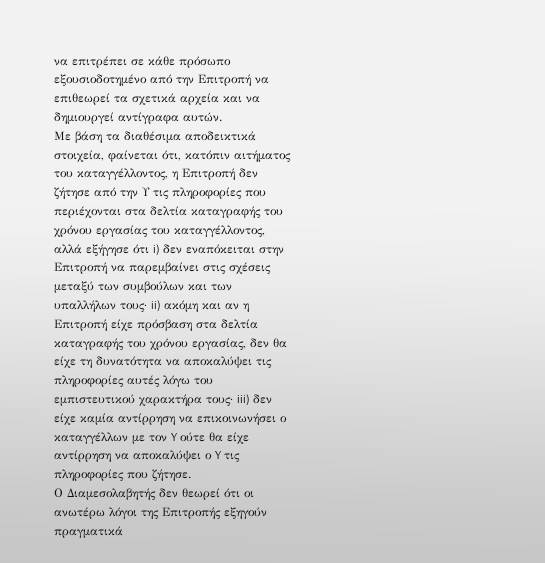να επιτρέπει σε κάθε πρόσωπο εξουσιοδοτημένο από την Επιτροπή να επιθεωρεί τα σχετικά αρχεία και να δημιουργεί αντίγραφα αυτών.
Με βάση τα διαθέσιμα αποδεικτικά στοιχεία, φαίνεται ότι, κατόπιν αιτήματος του καταγγέλλοντος, η Επιτροπή δεν ζήτησε από την Υ τις πληροφορίες που περιέχονται στα δελτία καταγραφής του χρόνου εργασίας του καταγγέλλοντος, αλλά εξήγησε ότι i) δεν εναπόκειται στην Επιτροπή να παρεμβαίνει στις σχέσεις μεταξύ των συμβούλων και των υπαλλήλων τους· ii) ακόμη και αν η Επιτροπή είχε πρόσβαση στα δελτία καταγραφής του χρόνου εργασίας, δεν θα είχε τη δυνατότητα να αποκαλύψει τις πληροφορίες αυτές λόγω του εμπιστευτικού χαρακτήρα τους· iii) δεν είχε καμία αντίρρηση να επικοινωνήσει ο καταγγέλλων με τον Y ούτε θα είχε αντίρρηση να αποκαλύψει ο Y τις πληροφορίες που ζήτησε.
Ο Διαμεσολαβητής δεν θεωρεί ότι οι ανωτέρω λόγοι της Επιτροπής εξηγούν πραγματικά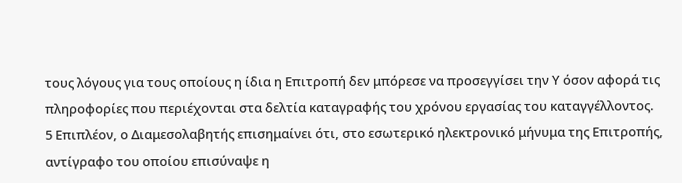τους λόγους για τους οποίους η ίδια η Επιτροπή δεν μπόρεσε να προσεγγίσει την Υ όσον αφορά τις πληροφορίες που περιέχονται στα δελτία καταγραφής του χρόνου εργασίας του καταγγέλλοντος.
5 Επιπλέον, ο Διαμεσολαβητής επισημαίνει ότι, στο εσωτερικό ηλεκτρονικό μήνυμα της Επιτροπής, αντίγραφο του οποίου επισύναψε η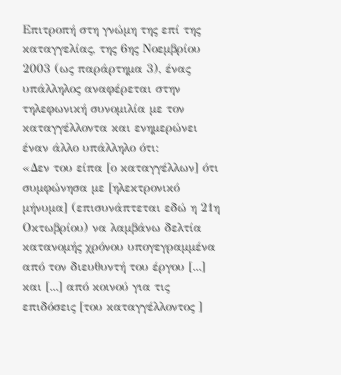Επιτροπή στη γνώμη της επί της καταγγελίας, της 6ης Νοεμβρίου 2003 (ως παράρτημα 3), ένας υπάλληλος αναφέρεται στην τηλεφωνική συνομιλία με τον καταγγέλλοντα και ενημερώνει έναν άλλο υπάλληλο ότι:
«Δεν του είπα [ο καταγγέλλων] ότι συμφώνησα με [ηλεκτρονικό μήνυμα] (επισυνάπτεται εδώ η 21η Οκτωβρίου) να λαμβάνω δελτία κατανομής χρόνου υπογεγραμμένα από τον διευθυντή του έργου [...] και [...] από κοινού για τις επιδόσεις [του καταγγέλλοντος ]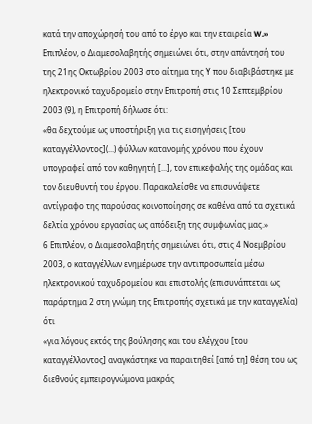κατά την αποχώρησή του από το έργο και την εταιρεία W.»
Επιπλέον, ο Διαμεσολαβητής σημειώνει ότι, στην απάντησή του της 21ης Οκτωβρίου 2003 στο αίτημα της Υ που διαβιβάστηκε με ηλεκτρονικό ταχυδρομείο στην Επιτροπή στις 10 Σεπτεμβρίου 2003 (9), η Επιτροπή δήλωσε ότι:
«θα δεχτούμε ως υποστήριξη για τις εισηγήσεις [του καταγγέλλοντος](...) φύλλων κατανομής χρόνου που έχουν υπογραφεί από τον καθηγητή [...], τον επικεφαλής της ομάδας και τον διευθυντή του έργου. Παρακαλείσθε να επισυνάψετε αντίγραφο της παρούσας κοινοποίησης σε καθένα από τα σχετικά δελτία χρόνου εργασίας ως απόδειξη της συμφωνίας μας.»
6 Επιπλέον, ο Διαμεσολαβητής σημειώνει ότι, στις 4 Νοεμβρίου 2003, ο καταγγέλλων ενημέρωσε την αντιπροσωπεία μέσω ηλεκτρονικού ταχυδρομείου και επιστολής (επισυνάπτεται ως παράρτημα 2 στη γνώμη της Επιτροπής σχετικά με την καταγγελία) ότι
«για λόγους εκτός της βούλησης και του ελέγχου [του καταγγέλλοντος] αναγκάστηκε να παραιτηθεί [από τη] θέση του ως διεθνούς εμπειρογνώμονα μακράς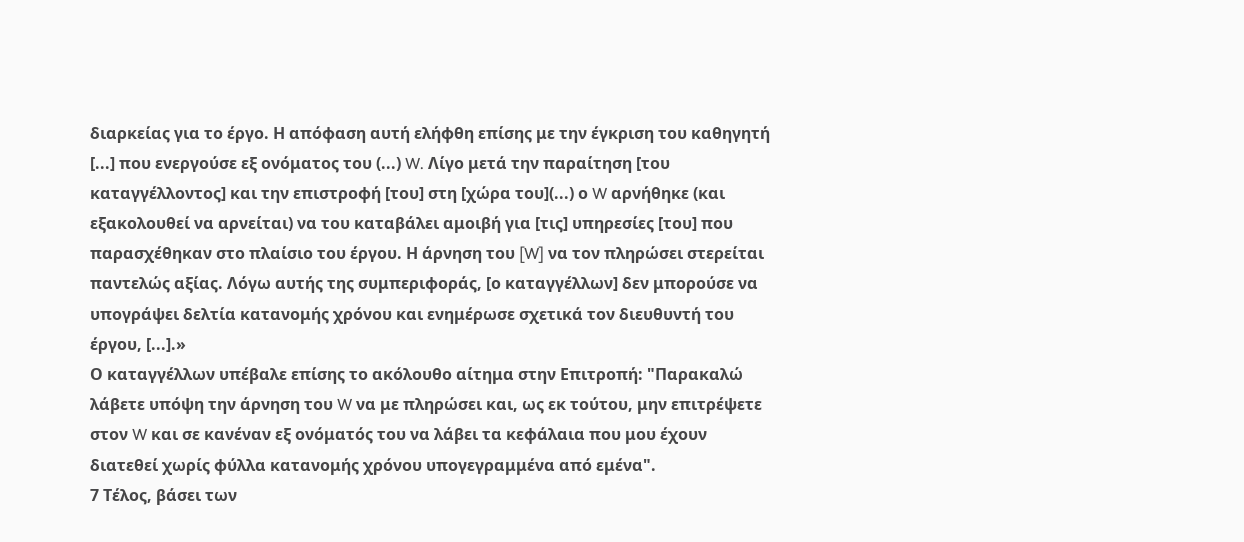διαρκείας για το έργο. Η απόφαση αυτή ελήφθη επίσης με την έγκριση του καθηγητή [...] που ενεργούσε εξ ονόματος του (...) W. Λίγο μετά την παραίτηση [του καταγγέλλοντος] και την επιστροφή [του] στη [χώρα του](...) ο W αρνήθηκε (και εξακολουθεί να αρνείται) να του καταβάλει αμοιβή για [τις] υπηρεσίες [του] που παρασχέθηκαν στο πλαίσιο του έργου. Η άρνηση του [W] να τον πληρώσει στερείται παντελώς αξίας. Λόγω αυτής της συμπεριφοράς, [ο καταγγέλλων] δεν μπορούσε να υπογράψει δελτία κατανομής χρόνου και ενημέρωσε σχετικά τον διευθυντή του έργου, [...].»
Ο καταγγέλλων υπέβαλε επίσης το ακόλουθο αίτημα στην Επιτροπή: "Παρακαλώ λάβετε υπόψη την άρνηση του W να με πληρώσει και, ως εκ τούτου, μην επιτρέψετε στον W και σε κανέναν εξ ονόματός του να λάβει τα κεφάλαια που μου έχουν διατεθεί χωρίς φύλλα κατανομής χρόνου υπογεγραμμένα από εμένα".
7 Τέλος, βάσει των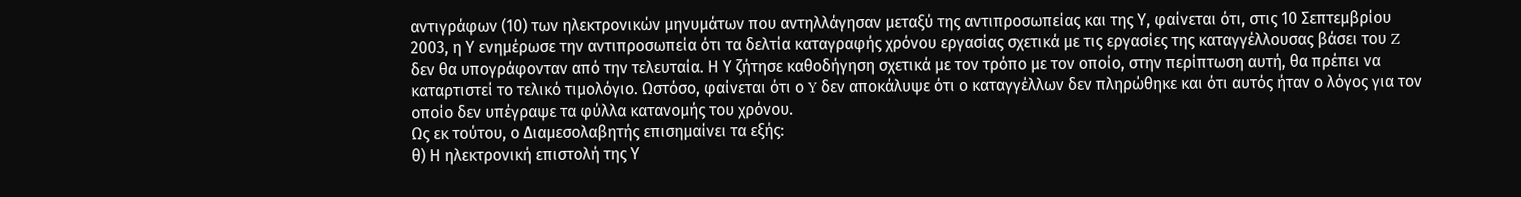αντιγράφων (10) των ηλεκτρονικών μηνυμάτων που αντηλλάγησαν μεταξύ της αντιπροσωπείας και της Υ, φαίνεται ότι, στις 10 Σεπτεμβρίου 2003, η Υ ενημέρωσε την αντιπροσωπεία ότι τα δελτία καταγραφής χρόνου εργασίας σχετικά με τις εργασίες της καταγγέλλουσας βάσει του Z δεν θα υπογράφονταν από την τελευταία. Η Υ ζήτησε καθοδήγηση σχετικά με τον τρόπο με τον οποίο, στην περίπτωση αυτή, θα πρέπει να καταρτιστεί το τελικό τιμολόγιο. Ωστόσο, φαίνεται ότι ο Y δεν αποκάλυψε ότι ο καταγγέλλων δεν πληρώθηκε και ότι αυτός ήταν ο λόγος για τον οποίο δεν υπέγραψε τα φύλλα κατανομής του χρόνου.
Ως εκ τούτου, ο Διαμεσολαβητής επισημαίνει τα εξής:
θ) Η ηλεκτρονική επιστολή της Υ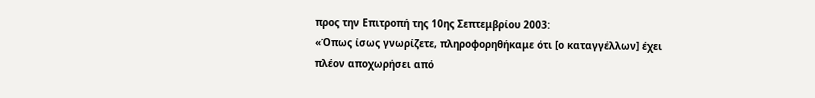προς την Επιτροπή της 10ης Σεπτεμβρίου 2003:
«Όπως ίσως γνωρίζετε, πληροφορηθήκαμε ότι [ο καταγγέλλων] έχει πλέον αποχωρήσει από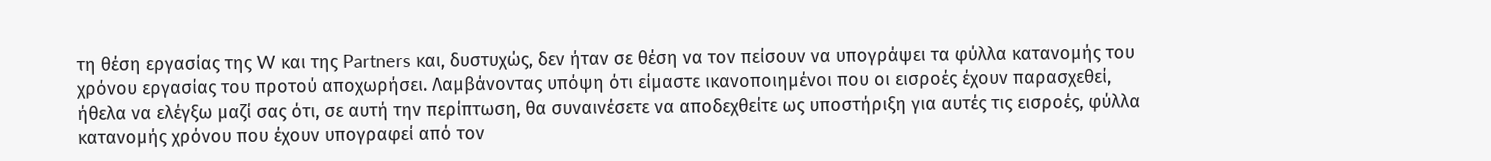τη θέση εργασίας της W και της Partners και, δυστυχώς, δεν ήταν σε θέση να τον πείσουν να υπογράψει τα φύλλα κατανομής του χρόνου εργασίας του προτού αποχωρήσει. Λαμβάνοντας υπόψη ότι είμαστε ικανοποιημένοι που οι εισροές έχουν παρασχεθεί, ήθελα να ελέγξω μαζί σας ότι, σε αυτή την περίπτωση, θα συναινέσετε να αποδεχθείτε ως υποστήριξη για αυτές τις εισροές, φύλλα κατανομής χρόνου που έχουν υπογραφεί από τον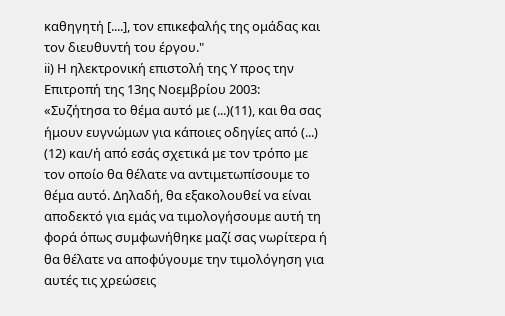καθηγητή [....], τον επικεφαλής της ομάδας και τον διευθυντή του έργου."
ii) Η ηλεκτρονική επιστολή της Υ προς την Επιτροπή της 13ης Νοεμβρίου 2003:
«Συζήτησα το θέμα αυτό με (...)(11), και θα σας ήμουν ευγνώμων για κάποιες οδηγίες από (...) (12) και/ή από εσάς σχετικά με τον τρόπο με τον οποίο θα θέλατε να αντιμετωπίσουμε το θέμα αυτό. Δηλαδή, θα εξακολουθεί να είναι αποδεκτό για εμάς να τιμολογήσουμε αυτή τη φορά όπως συμφωνήθηκε μαζί σας νωρίτερα ή θα θέλατε να αποφύγουμε την τιμολόγηση για αυτές τις χρεώσεις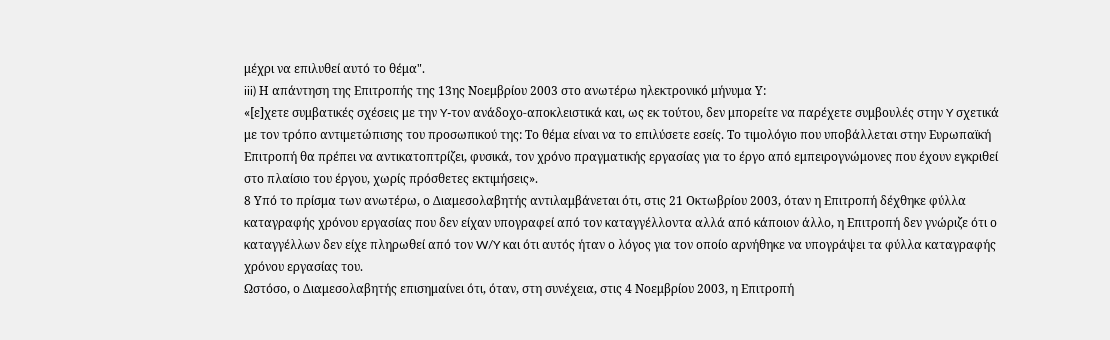μέχρι να επιλυθεί αυτό το θέμα".
iii) Η απάντηση της Επιτροπής της 13ης Νοεμβρίου 2003 στο ανωτέρω ηλεκτρονικό μήνυμα Υ:
«[ε]χετε συμβατικές σχέσεις με την Y-τον ανάδοχο-αποκλειστικά και, ως εκ τούτου, δεν μπορείτε να παρέχετε συμβουλές στην Y σχετικά με τον τρόπο αντιμετώπισης του προσωπικού της: Το θέμα είναι να το επιλύσετε εσείς. Το τιμολόγιο που υποβάλλεται στην Ευρωπαϊκή Επιτροπή θα πρέπει να αντικατοπτρίζει, φυσικά, τον χρόνο πραγματικής εργασίας για το έργο από εμπειρογνώμονες που έχουν εγκριθεί στο πλαίσιο του έργου, χωρίς πρόσθετες εκτιμήσεις».
8 Υπό το πρίσμα των ανωτέρω, ο Διαμεσολαβητής αντιλαμβάνεται ότι, στις 21 Οκτωβρίου 2003, όταν η Επιτροπή δέχθηκε φύλλα καταγραφής χρόνου εργασίας που δεν είχαν υπογραφεί από τον καταγγέλλοντα αλλά από κάποιον άλλο, η Επιτροπή δεν γνώριζε ότι ο καταγγέλλων δεν είχε πληρωθεί από τον W/Y και ότι αυτός ήταν ο λόγος για τον οποίο αρνήθηκε να υπογράψει τα φύλλα καταγραφής χρόνου εργασίας του.
Ωστόσο, ο Διαμεσολαβητής επισημαίνει ότι, όταν, στη συνέχεια, στις 4 Νοεμβρίου 2003, η Επιτροπή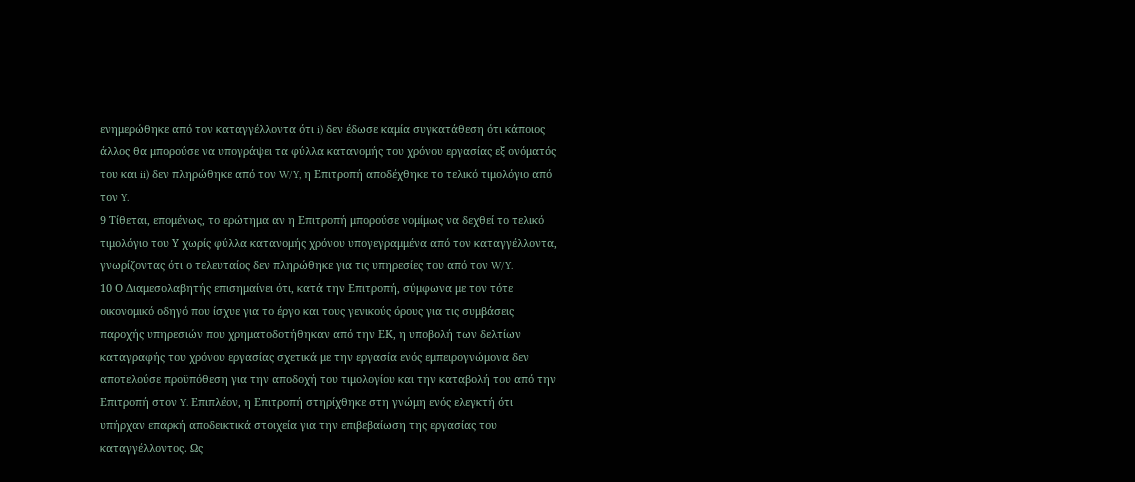ενημερώθηκε από τον καταγγέλλοντα ότι i) δεν έδωσε καμία συγκατάθεση ότι κάποιος άλλος θα μπορούσε να υπογράψει τα φύλλα κατανομής του χρόνου εργασίας εξ ονόματός του και ii) δεν πληρώθηκε από τον W/Y, η Επιτροπή αποδέχθηκε το τελικό τιμολόγιο από τον Y.
9 Τίθεται, επομένως, το ερώτημα αν η Επιτροπή μπορούσε νομίμως να δεχθεί το τελικό τιμολόγιο του Υ χωρίς φύλλα κατανομής χρόνου υπογεγραμμένα από τον καταγγέλλοντα, γνωρίζοντας ότι ο τελευταίος δεν πληρώθηκε για τις υπηρεσίες του από τον W/Y.
10 Ο Διαμεσολαβητής επισημαίνει ότι, κατά την Επιτροπή, σύμφωνα με τον τότε οικονομικό οδηγό που ίσχυε για το έργο και τους γενικούς όρους για τις συμβάσεις παροχής υπηρεσιών που χρηματοδοτήθηκαν από την ΕΚ, η υποβολή των δελτίων καταγραφής του χρόνου εργασίας σχετικά με την εργασία ενός εμπειρογνώμονα δεν αποτελούσε προϋπόθεση για την αποδοχή του τιμολογίου και την καταβολή του από την Επιτροπή στον Y. Επιπλέον, η Επιτροπή στηρίχθηκε στη γνώμη ενός ελεγκτή ότι υπήρχαν επαρκή αποδεικτικά στοιχεία για την επιβεβαίωση της εργασίας του καταγγέλλοντος. Ως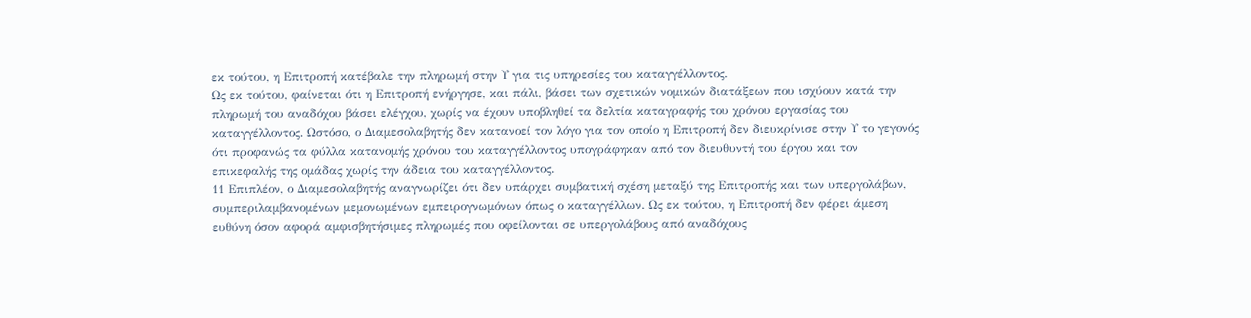εκ τούτου, η Επιτροπή κατέβαλε την πληρωμή στην Υ για τις υπηρεσίες του καταγγέλλοντος.
Ως εκ τούτου, φαίνεται ότι η Επιτροπή ενήργησε, και πάλι, βάσει των σχετικών νομικών διατάξεων που ισχύουν κατά την πληρωμή του αναδόχου βάσει ελέγχου, χωρίς να έχουν υποβληθεί τα δελτία καταγραφής του χρόνου εργασίας του καταγγέλλοντος. Ωστόσο, ο Διαμεσολαβητής δεν κατανοεί τον λόγο για τον οποίο η Επιτροπή δεν διευκρίνισε στην Υ το γεγονός ότι προφανώς τα φύλλα κατανομής χρόνου του καταγγέλλοντος υπογράφηκαν από τον διευθυντή του έργου και τον επικεφαλής της ομάδας χωρίς την άδεια του καταγγέλλοντος.
11 Επιπλέον, ο Διαμεσολαβητής αναγνωρίζει ότι δεν υπάρχει συμβατική σχέση μεταξύ της Επιτροπής και των υπεργολάβων, συμπεριλαμβανομένων μεμονωμένων εμπειρογνωμόνων όπως ο καταγγέλλων. Ως εκ τούτου, η Επιτροπή δεν φέρει άμεση ευθύνη όσον αφορά αμφισβητήσιμες πληρωμές που οφείλονται σε υπεργολάβους από αναδόχους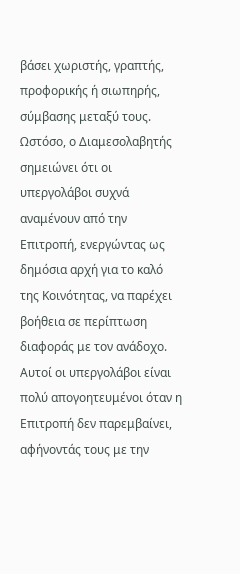βάσει χωριστής, γραπτής, προφορικής ή σιωπηρής, σύμβασης μεταξύ τους. Ωστόσο, ο Διαμεσολαβητής σημειώνει ότι οι υπεργολάβοι συχνά αναμένουν από την Επιτροπή, ενεργώντας ως δημόσια αρχή για το καλό της Κοινότητας, να παρέχει βοήθεια σε περίπτωση διαφοράς με τον ανάδοχο. Αυτοί οι υπεργολάβοι είναι πολύ απογοητευμένοι όταν η Επιτροπή δεν παρεμβαίνει, αφήνοντάς τους με την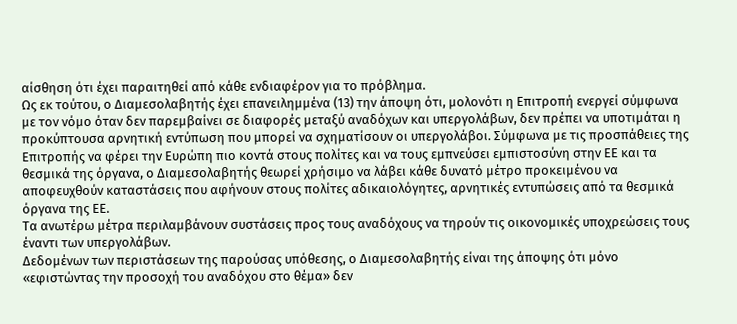αίσθηση ότι έχει παραιτηθεί από κάθε ενδιαφέρον για το πρόβλημα.
Ως εκ τούτου, ο Διαμεσολαβητής έχει επανειλημμένα (13) την άποψη ότι, μολονότι η Επιτροπή ενεργεί σύμφωνα με τον νόμο όταν δεν παρεμβαίνει σε διαφορές μεταξύ αναδόχων και υπεργολάβων, δεν πρέπει να υποτιμάται η προκύπτουσα αρνητική εντύπωση που μπορεί να σχηματίσουν οι υπεργολάβοι. Σύμφωνα με τις προσπάθειες της Επιτροπής να φέρει την Ευρώπη πιο κοντά στους πολίτες και να τους εμπνεύσει εμπιστοσύνη στην ΕΕ και τα θεσμικά της όργανα, ο Διαμεσολαβητής θεωρεί χρήσιμο να λάβει κάθε δυνατό μέτρο προκειμένου να αποφευχθούν καταστάσεις που αφήνουν στους πολίτες αδικαιολόγητες, αρνητικές εντυπώσεις από τα θεσμικά όργανα της ΕΕ.
Τα ανωτέρω μέτρα περιλαμβάνουν συστάσεις προς τους αναδόχους να τηρούν τις οικονομικές υποχρεώσεις τους έναντι των υπεργολάβων.
Δεδομένων των περιστάσεων της παρούσας υπόθεσης, ο Διαμεσολαβητής είναι της άποψης ότι μόνο «εφιστώντας την προσοχή του αναδόχου στο θέμα» δεν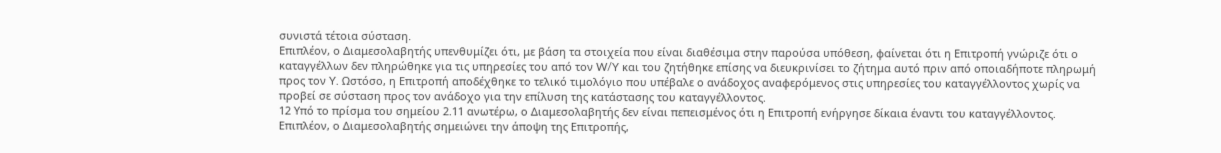συνιστά τέτοια σύσταση.
Επιπλέον, ο Διαμεσολαβητής υπενθυμίζει ότι, με βάση τα στοιχεία που είναι διαθέσιμα στην παρούσα υπόθεση, φαίνεται ότι η Επιτροπή γνώριζε ότι ο καταγγέλλων δεν πληρώθηκε για τις υπηρεσίες του από τον W/Y και του ζητήθηκε επίσης να διευκρινίσει το ζήτημα αυτό πριν από οποιαδήποτε πληρωμή προς τον Y. Ωστόσο, η Επιτροπή αποδέχθηκε το τελικό τιμολόγιο που υπέβαλε ο ανάδοχος αναφερόμενος στις υπηρεσίες του καταγγέλλοντος χωρίς να προβεί σε σύσταση προς τον ανάδοχο για την επίλυση της κατάστασης του καταγγέλλοντος.
12 Υπό το πρίσμα του σημείου 2.11 ανωτέρω, ο Διαμεσολαβητής δεν είναι πεπεισμένος ότι η Επιτροπή ενήργησε δίκαια έναντι του καταγγέλλοντος.
Επιπλέον, ο Διαμεσολαβητής σημειώνει την άποψη της Επιτροπής,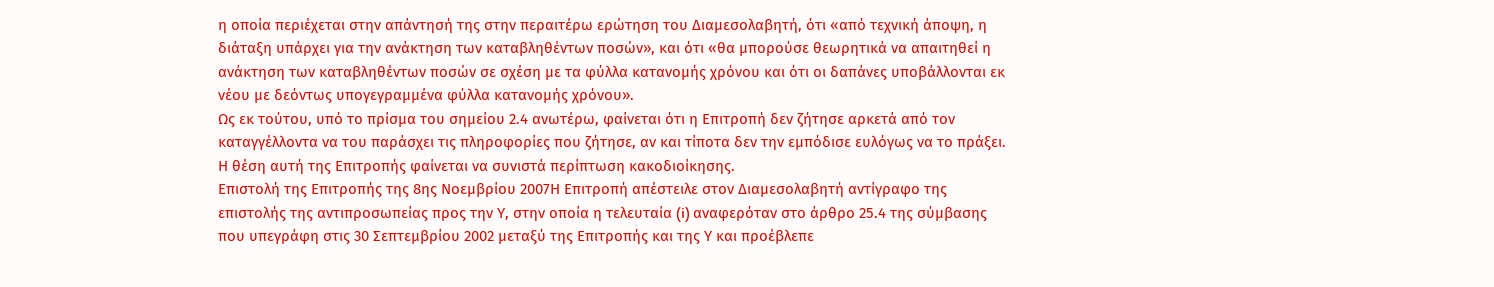η οποία περιέχεται στην απάντησή της στην περαιτέρω ερώτηση του Διαμεσολαβητή, ότι «από τεχνική άποψη, η διάταξη υπάρχει για την ανάκτηση των καταβληθέντων ποσών», και ότι «θα μπορούσε θεωρητικά να απαιτηθεί η ανάκτηση των καταβληθέντων ποσών σε σχέση με τα φύλλα κατανομής χρόνου και ότι οι δαπάνες υποβάλλονται εκ νέου με δεόντως υπογεγραμμένα φύλλα κατανομής χρόνου».
Ως εκ τούτου, υπό το πρίσμα του σημείου 2.4 ανωτέρω, φαίνεται ότι η Επιτροπή δεν ζήτησε αρκετά από τον καταγγέλλοντα να του παράσχει τις πληροφορίες που ζήτησε, αν και τίποτα δεν την εμπόδισε ευλόγως να το πράξει. Η θέση αυτή της Επιτροπής φαίνεται να συνιστά περίπτωση κακοδιοίκησης.
Επιστολή της Επιτροπής της 8ης Νοεμβρίου 2007Η Επιτροπή απέστειλε στον Διαμεσολαβητή αντίγραφο της επιστολής της αντιπροσωπείας προς την Υ, στην οποία η τελευταία (i) αναφερόταν στο άρθρο 25.4 της σύμβασης που υπεγράφη στις 30 Σεπτεμβρίου 2002 μεταξύ της Επιτροπής και της Υ και προέβλεπε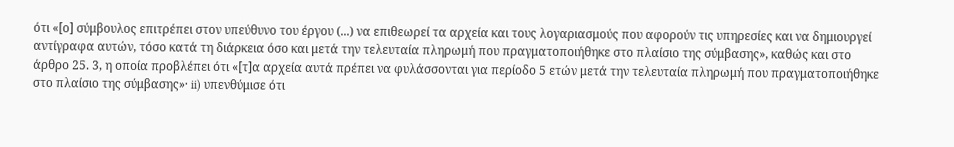ότι «[ο] σύμβουλος επιτρέπει στον υπεύθυνο του έργου (...) να επιθεωρεί τα αρχεία και τους λογαριασμούς που αφορούν τις υπηρεσίες και να δημιουργεί αντίγραφα αυτών, τόσο κατά τη διάρκεια όσο και μετά την τελευταία πληρωμή που πραγματοποιήθηκε στο πλαίσιο της σύμβασης», καθώς και στο άρθρο 25. 3, η οποία προβλέπει ότι «[τ]α αρχεία αυτά πρέπει να φυλάσσονται για περίοδο 5 ετών μετά την τελευταία πληρωμή που πραγματοποιήθηκε στο πλαίσιο της σύμβασης»· ii) υπενθύμισε ότι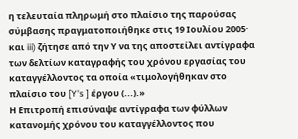η τελευταία πληρωμή στο πλαίσιο της παρούσας σύμβασης πραγματοποιήθηκε στις 19 Ιουλίου 2005· και iii) ζήτησε από την Υ να της αποστείλει αντίγραφα των δελτίων καταγραφής του χρόνου εργασίας του καταγγέλλοντος τα οποία «τιμολογήθηκαν στο πλαίσιο του [Y's ] έργου (...).»
Η Επιτροπή επισύναψε αντίγραφα των φύλλων κατανομής χρόνου του καταγγέλλοντος που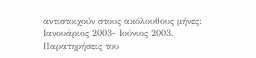αντιστοιχούν στους ακόλουθους μήνες: Ιανουάριος 2003- Ιούνιος 2003.
Παρατηρήσεις του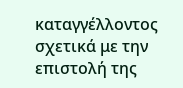καταγγέλλοντος σχετικά με την επιστολή της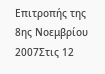Επιτροπής της 8ης Νοεμβρίου 2007Στις 12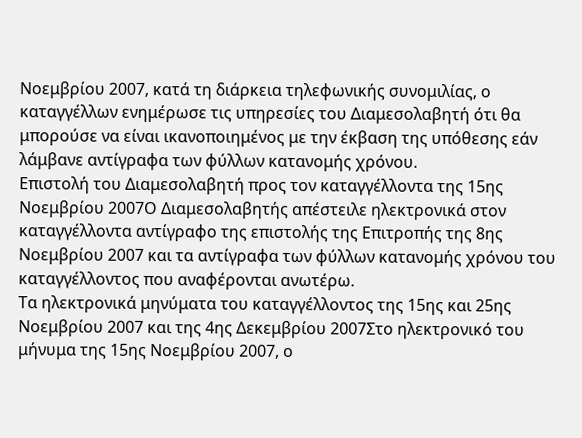Νοεμβρίου 2007, κατά τη διάρκεια τηλεφωνικής συνομιλίας, ο καταγγέλλων ενημέρωσε τις υπηρεσίες του Διαμεσολαβητή ότι θα μπορούσε να είναι ικανοποιημένος με την έκβαση της υπόθεσης εάν λάμβανε αντίγραφα των φύλλων κατανομής χρόνου.
Επιστολή του Διαμεσολαβητή προς τον καταγγέλλοντα της 15ης Νοεμβρίου 2007Ο Διαμεσολαβητής απέστειλε ηλεκτρονικά στον καταγγέλλοντα αντίγραφο της επιστολής της Επιτροπής της 8ης Νοεμβρίου 2007 και τα αντίγραφα των φύλλων κατανομής χρόνου του καταγγέλλοντος που αναφέρονται ανωτέρω.
Τα ηλεκτρονικά μηνύματα του καταγγέλλοντος της 15ης και 25ης Νοεμβρίου 2007 και της 4ης Δεκεμβρίου 2007Στο ηλεκτρονικό του μήνυμα της 15ης Νοεμβρίου 2007, ο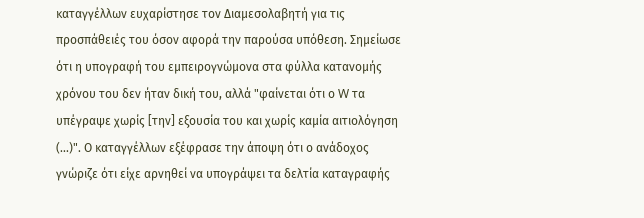καταγγέλλων ευχαρίστησε τον Διαμεσολαβητή για τις προσπάθειές του όσον αφορά την παρούσα υπόθεση. Σημείωσε ότι η υπογραφή του εμπειρογνώμονα στα φύλλα κατανομής χρόνου του δεν ήταν δική του, αλλά "φαίνεται ότι ο W τα υπέγραψε χωρίς [την] εξουσία του και χωρίς καμία αιτιολόγηση (...)". Ο καταγγέλλων εξέφρασε την άποψη ότι ο ανάδοχος γνώριζε ότι είχε αρνηθεί να υπογράψει τα δελτία καταγραφής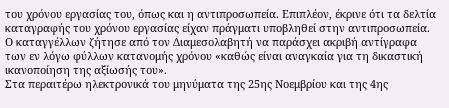του χρόνου εργασίας του, όπως και η αντιπροσωπεία. Επιπλέον, έκρινε ότι τα δελτία καταγραφής του χρόνου εργασίας είχαν πράγματι υποβληθεί στην αντιπροσωπεία. Ο καταγγέλλων ζήτησε από τον Διαμεσολαβητή να παράσχει ακριβή αντίγραφα των εν λόγω φύλλων κατανομής χρόνου «καθώς είναι αναγκαία για τη δικαστική ικανοποίηση της αξίωσής του».
Στα περαιτέρω ηλεκτρονικά του μηνύματα της 25ης Νοεμβρίου και της 4ης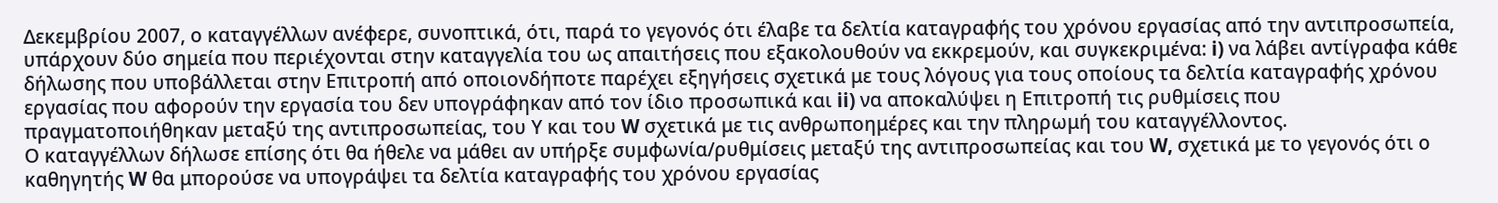Δεκεμβρίου 2007, ο καταγγέλλων ανέφερε, συνοπτικά, ότι, παρά το γεγονός ότι έλαβε τα δελτία καταγραφής του χρόνου εργασίας από την αντιπροσωπεία, υπάρχουν δύο σημεία που περιέχονται στην καταγγελία του ως απαιτήσεις που εξακολουθούν να εκκρεμούν, και συγκεκριμένα: i) να λάβει αντίγραφα κάθε δήλωσης που υποβάλλεται στην Επιτροπή από οποιονδήποτε παρέχει εξηγήσεις σχετικά με τους λόγους για τους οποίους τα δελτία καταγραφής χρόνου εργασίας που αφορούν την εργασία του δεν υπογράφηκαν από τον ίδιο προσωπικά και ii) να αποκαλύψει η Επιτροπή τις ρυθμίσεις που πραγματοποιήθηκαν μεταξύ της αντιπροσωπείας, του Υ και του W σχετικά με τις ανθρωποημέρες και την πληρωμή του καταγγέλλοντος.
Ο καταγγέλλων δήλωσε επίσης ότι θα ήθελε να μάθει αν υπήρξε συμφωνία/ρυθμίσεις μεταξύ της αντιπροσωπείας και του W, σχετικά με το γεγονός ότι ο καθηγητής W θα μπορούσε να υπογράψει τα δελτία καταγραφής του χρόνου εργασίας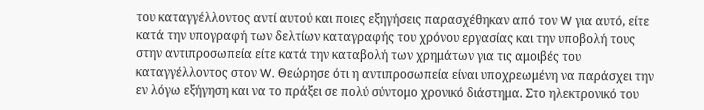του καταγγέλλοντος αντί αυτού και ποιες εξηγήσεις παρασχέθηκαν από τον W για αυτό, είτε κατά την υπογραφή των δελτίων καταγραφής του χρόνου εργασίας και την υποβολή τους στην αντιπροσωπεία είτε κατά την καταβολή των χρημάτων για τις αμοιβές του καταγγέλλοντος στον W. Θεώρησε ότι η αντιπροσωπεία είναι υποχρεωμένη να παράσχει την εν λόγω εξήγηση και να το πράξει σε πολύ σύντομο χρονικό διάστημα. Στο ηλεκτρονικό του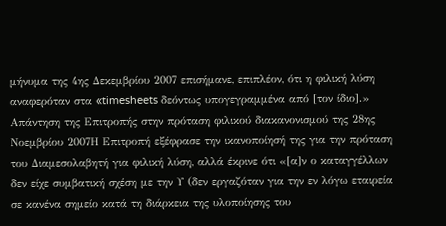μήνυμα της 4ης Δεκεμβρίου 2007 επισήμανε, επιπλέον, ότι η φιλική λύση αναφερόταν στα «timesheets δεόντως υπογεγραμμένα από [τον ίδιο].»
Απάντηση της Επιτροπής στην πρόταση φιλικού διακανονισμού της 28ης Νοεμβρίου 2007Η Επιτροπή εξέφρασε την ικανοποίησή της για την πρόταση του Διαμεσολαβητή για φιλική λύση, αλλά έκρινε ότι «[α]ν ο καταγγέλλων δεν είχε συμβατική σχέση με την Υ (δεν εργαζόταν για την εν λόγω εταιρεία σε κανένα σημείο κατά τη διάρκεια της υλοποίησης του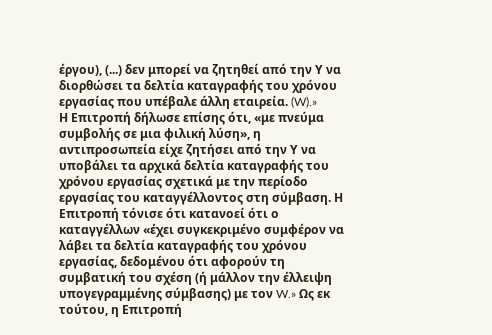έργου), (...) δεν μπορεί να ζητηθεί από την Υ να διορθώσει τα δελτία καταγραφής του χρόνου εργασίας που υπέβαλε άλλη εταιρεία. (W).»
Η Επιτροπή δήλωσε επίσης ότι, «με πνεύμα συμβολής σε μια φιλική λύση», η αντιπροσωπεία είχε ζητήσει από την Υ να υποβάλει τα αρχικά δελτία καταγραφής του χρόνου εργασίας σχετικά με την περίοδο εργασίας του καταγγέλλοντος στη σύμβαση. Η Επιτροπή τόνισε ότι κατανοεί ότι ο καταγγέλλων «έχει συγκεκριμένο συμφέρον να λάβει τα δελτία καταγραφής του χρόνου εργασίας, δεδομένου ότι αφορούν τη συμβατική του σχέση (ή μάλλον την έλλειψη υπογεγραμμένης σύμβασης) με τον W.» Ως εκ τούτου, η Επιτροπή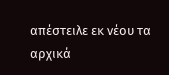απέστειλε εκ νέου τα αρχικά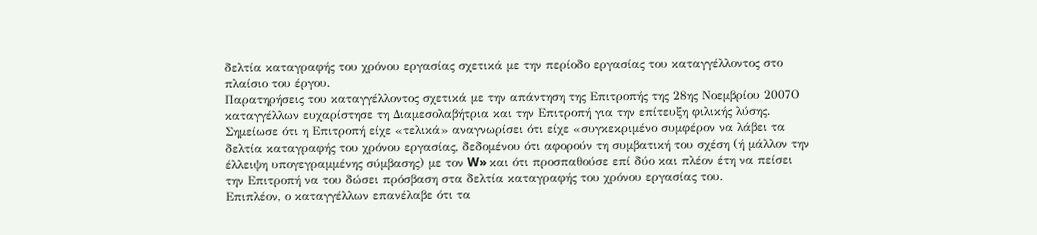δελτία καταγραφής του χρόνου εργασίας σχετικά με την περίοδο εργασίας του καταγγέλλοντος στο πλαίσιο του έργου.
Παρατηρήσεις του καταγγέλλοντος σχετικά με την απάντηση της Επιτροπής της 28ης Νοεμβρίου 2007Ο καταγγέλλων ευχαρίστησε τη Διαμεσολαβήτρια και την Επιτροπή για την επίτευξη φιλικής λύσης. Σημείωσε ότι η Επιτροπή είχε «τελικά» αναγνωρίσει ότι είχε «συγκεκριμένο συμφέρον να λάβει τα δελτία καταγραφής του χρόνου εργασίας, δεδομένου ότι αφορούν τη συμβατική του σχέση (ή μάλλον την έλλειψη υπογεγραμμένης σύμβασης) με τον W» και ότι προσπαθούσε επί δύο και πλέον έτη να πείσει την Επιτροπή να του δώσει πρόσβαση στα δελτία καταγραφής του χρόνου εργασίας του.
Επιπλέον, ο καταγγέλλων επανέλαβε ότι τα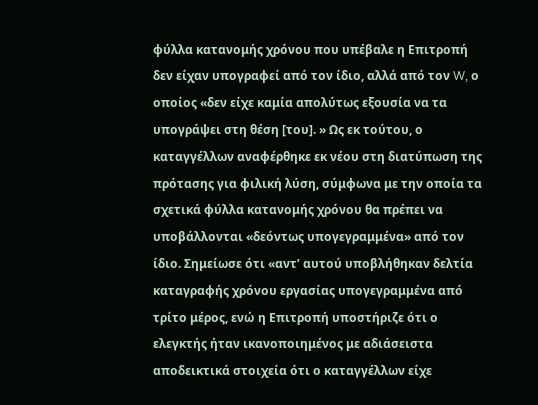φύλλα κατανομής χρόνου που υπέβαλε η Επιτροπή δεν είχαν υπογραφεί από τον ίδιο, αλλά από τον W, ο οποίος «δεν είχε καμία απολύτως εξουσία να τα υπογράψει στη θέση [του]. » Ως εκ τούτου, ο καταγγέλλων αναφέρθηκε εκ νέου στη διατύπωση της πρότασης για φιλική λύση, σύμφωνα με την οποία τα σχετικά φύλλα κατανομής χρόνου θα πρέπει να υποβάλλονται «δεόντως υπογεγραμμένα» από τον ίδιο. Σημείωσε ότι «αντ’ αυτού υποβλήθηκαν δελτία καταγραφής χρόνου εργασίας υπογεγραμμένα από τρίτο μέρος, ενώ η Επιτροπή υποστήριζε ότι ο ελεγκτής ήταν ικανοποιημένος με αδιάσειστα αποδεικτικά στοιχεία ότι ο καταγγέλλων είχε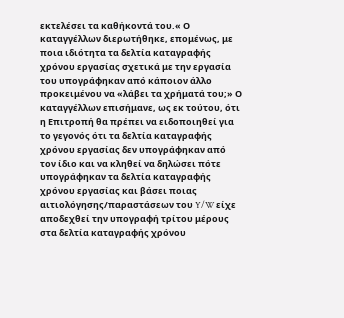εκτελέσει τα καθήκοντά του.« Ο καταγγέλλων διερωτήθηκε, επομένως, με ποια ιδιότητα τα δελτία καταγραφής χρόνου εργασίας σχετικά με την εργασία του υπογράφηκαν από κάποιον άλλο προκειμένου να «λάβει τα χρήματά του;» Ο καταγγέλλων επισήμανε, ως εκ τούτου, ότι η Επιτροπή θα πρέπει να ειδοποιηθεί για το γεγονός ότι τα δελτία καταγραφής χρόνου εργασίας δεν υπογράφηκαν από τον ίδιο και να κληθεί να δηλώσει πότε υπογράφηκαν τα δελτία καταγραφής χρόνου εργασίας και βάσει ποιας αιτιολόγησης/παραστάσεων του Y/W είχε αποδεχθεί την υπογραφή τρίτου μέρους στα δελτία καταγραφής χρόνου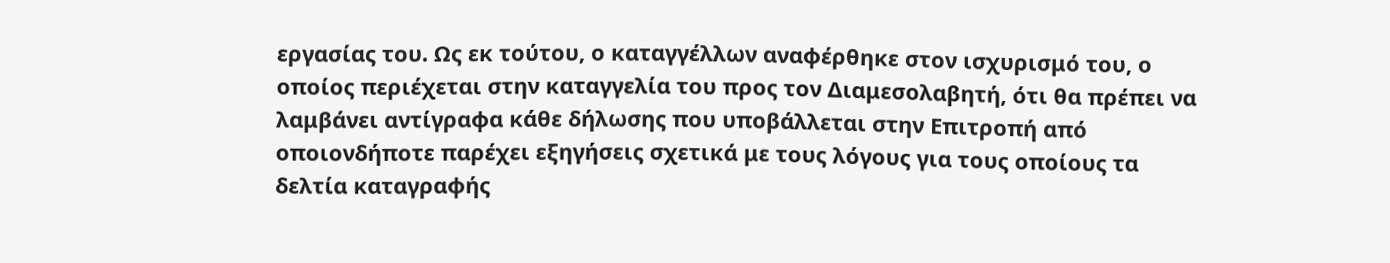εργασίας του. Ως εκ τούτου, ο καταγγέλλων αναφέρθηκε στον ισχυρισμό του, ο οποίος περιέχεται στην καταγγελία του προς τον Διαμεσολαβητή, ότι θα πρέπει να λαμβάνει αντίγραφα κάθε δήλωσης που υποβάλλεται στην Επιτροπή από οποιονδήποτε παρέχει εξηγήσεις σχετικά με τους λόγους για τους οποίους τα δελτία καταγραφής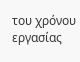του χρόνου εργασίας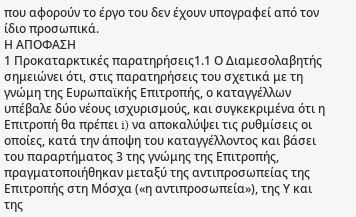που αφορούν το έργο του δεν έχουν υπογραφεί από τον ίδιο προσωπικά.
Η ΑΠΟΦΑΣΗ
1 Προκαταρκτικές παρατηρήσεις1.1 Ο Διαμεσολαβητής σημειώνει ότι, στις παρατηρήσεις του σχετικά με τη γνώμη της Ευρωπαϊκής Επιτροπής, ο καταγγέλλων υπέβαλε δύο νέους ισχυρισμούς, και συγκεκριμένα ότι η Επιτροπή θα πρέπει i) να αποκαλύψει τις ρυθμίσεις οι οποίες, κατά την άποψη του καταγγέλλοντος και βάσει του παραρτήματος 3 της γνώμης της Επιτροπής, πραγματοποιήθηκαν μεταξύ της αντιπροσωπείας της Επιτροπής στη Μόσχα («η αντιπροσωπεία»), της Υ και της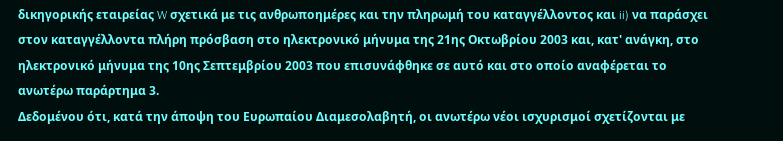δικηγορικής εταιρείας W σχετικά με τις ανθρωποημέρες και την πληρωμή του καταγγέλλοντος και ii) να παράσχει στον καταγγέλλοντα πλήρη πρόσβαση στο ηλεκτρονικό μήνυμα της 21ης Οκτωβρίου 2003 και, κατ' ανάγκη, στο ηλεκτρονικό μήνυμα της 10ης Σεπτεμβρίου 2003 που επισυνάφθηκε σε αυτό και στο οποίο αναφέρεται το ανωτέρω παράρτημα 3.
Δεδομένου ότι, κατά την άποψη του Ευρωπαίου Διαμεσολαβητή, οι ανωτέρω νέοι ισχυρισμοί σχετίζονται με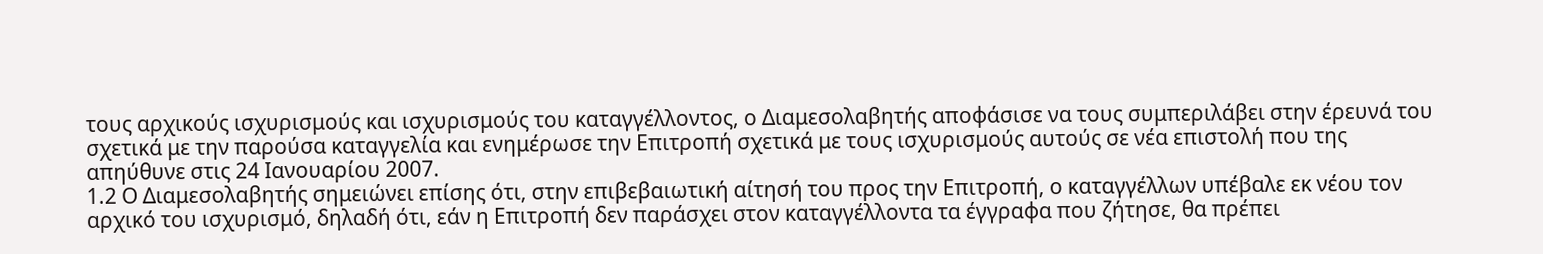τους αρχικούς ισχυρισμούς και ισχυρισμούς του καταγγέλλοντος, ο Διαμεσολαβητής αποφάσισε να τους συμπεριλάβει στην έρευνά του σχετικά με την παρούσα καταγγελία και ενημέρωσε την Επιτροπή σχετικά με τους ισχυρισμούς αυτούς σε νέα επιστολή που της απηύθυνε στις 24 Ιανουαρίου 2007.
1.2 Ο Διαμεσολαβητής σημειώνει επίσης ότι, στην επιβεβαιωτική αίτησή του προς την Επιτροπή, ο καταγγέλλων υπέβαλε εκ νέου τον αρχικό του ισχυρισμό, δηλαδή ότι, εάν η Επιτροπή δεν παράσχει στον καταγγέλλοντα τα έγγραφα που ζήτησε, θα πρέπει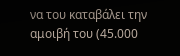να του καταβάλει την αμοιβή του (45.000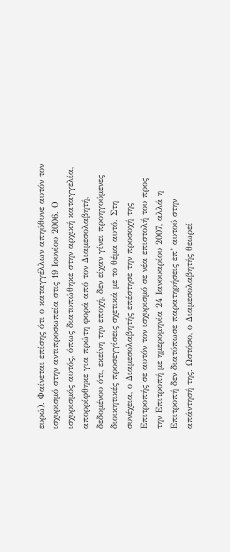ευρώ). Φαίνεται επίσης ότι ο καταγγέλλων απηύθυνε αυτόν τον ισχυρισμό στην αντιπροσωπεία στις 19 Ιουνίου 2006. Ο ισχυρισμός αυτός, όπως διατυπώθηκε στην αρχική καταγγελία, απορρίφθηκε για πρώτη φορά από τον Διαμεσολαβητή, δεδομένου ότι, εκείνη την εποχή, δεν είχαν γίνει προηγούμενες διοικητικές προσεγγίσεις σχετικά με το θέμα αυτό. Στη συνέχεια, ο Διαμεσολαβητής επέστησε την προσοχή της Επιτροπής σε αυτόν τον ισχυρισμό σε νέα επιστολή του προς την Επιτροπή με ημερομηνία 24 Ιανουαρίου 2007, αλλά η Επιτροπή δεν διατύπωσε παρατηρήσεις επ’ αυτού στην απάντησή της. Ωστόσο, ο Διαμεσολαβητής θεωρεί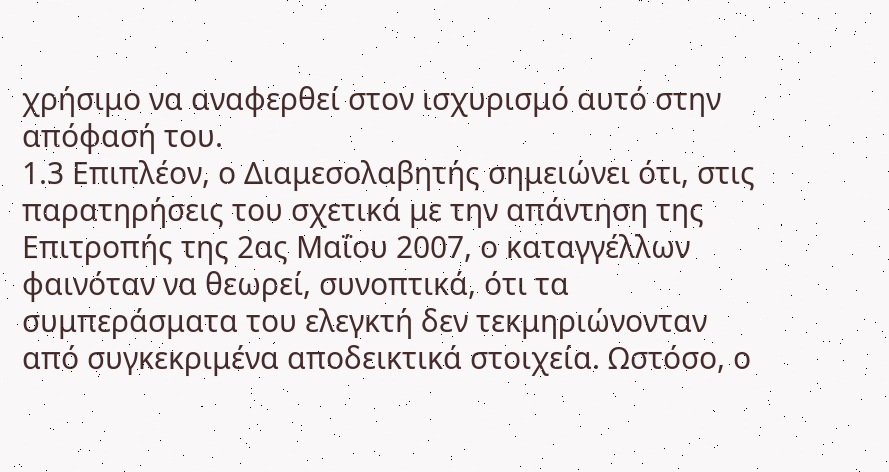χρήσιμο να αναφερθεί στον ισχυρισμό αυτό στην απόφασή του.
1.3 Επιπλέον, ο Διαμεσολαβητής σημειώνει ότι, στις παρατηρήσεις του σχετικά με την απάντηση της Επιτροπής της 2ας Μαΐου 2007, ο καταγγέλλων φαινόταν να θεωρεί, συνοπτικά, ότι τα συμπεράσματα του ελεγκτή δεν τεκμηριώνονταν από συγκεκριμένα αποδεικτικά στοιχεία. Ωστόσο, ο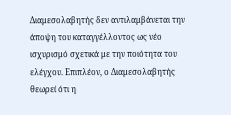Διαμεσολαβητής δεν αντιλαμβάνεται την άποψη του καταγγέλλοντος ως νέο ισχυρισμό σχετικά με την ποιότητα του ελέγχου. Επιπλέον, ο Διαμεσολαβητής θεωρεί ότι η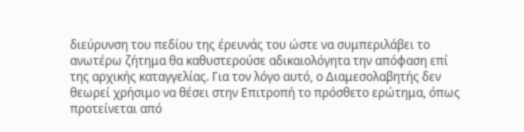διεύρυνση του πεδίου της έρευνάς του ώστε να συμπεριλάβει το ανωτέρω ζήτημα θα καθυστερούσε αδικαιολόγητα την απόφαση επί της αρχικής καταγγελίας. Για τον λόγο αυτό, ο Διαμεσολαβητής δεν θεωρεί χρήσιμο να θέσει στην Επιτροπή το πρόσθετο ερώτημα, όπως προτείνεται από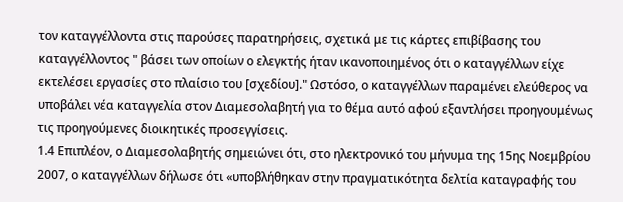τον καταγγέλλοντα στις παρούσες παρατηρήσεις, σχετικά με τις κάρτες επιβίβασης του καταγγέλλοντος " βάσει των οποίων ο ελεγκτής ήταν ικανοποιημένος ότι ο καταγγέλλων είχε εκτελέσει εργασίες στο πλαίσιο του [σχεδίου]." Ωστόσο, ο καταγγέλλων παραμένει ελεύθερος να υποβάλει νέα καταγγελία στον Διαμεσολαβητή για το θέμα αυτό αφού εξαντλήσει προηγουμένως τις προηγούμενες διοικητικές προσεγγίσεις.
1.4 Επιπλέον, ο Διαμεσολαβητής σημειώνει ότι, στο ηλεκτρονικό του μήνυμα της 15ης Νοεμβρίου 2007, ο καταγγέλλων δήλωσε ότι «υποβλήθηκαν στην πραγματικότητα δελτία καταγραφής του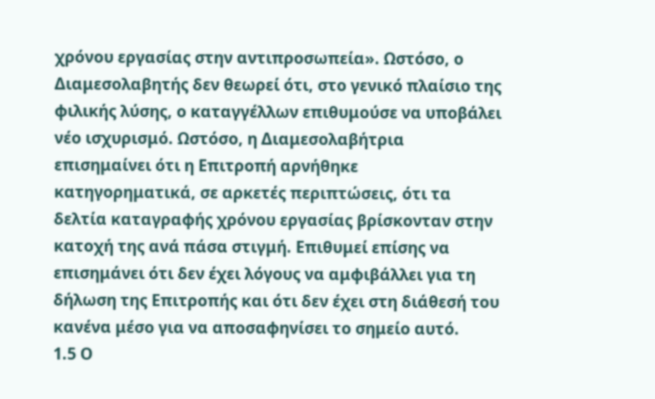χρόνου εργασίας στην αντιπροσωπεία». Ωστόσο, ο Διαμεσολαβητής δεν θεωρεί ότι, στο γενικό πλαίσιο της φιλικής λύσης, ο καταγγέλλων επιθυμούσε να υποβάλει νέο ισχυρισμό. Ωστόσο, η Διαμεσολαβήτρια επισημαίνει ότι η Επιτροπή αρνήθηκε κατηγορηματικά, σε αρκετές περιπτώσεις, ότι τα δελτία καταγραφής χρόνου εργασίας βρίσκονταν στην κατοχή της ανά πάσα στιγμή. Επιθυμεί επίσης να επισημάνει ότι δεν έχει λόγους να αμφιβάλλει για τη δήλωση της Επιτροπής και ότι δεν έχει στη διάθεσή του κανένα μέσο για να αποσαφηνίσει το σημείο αυτό.
1.5 Ο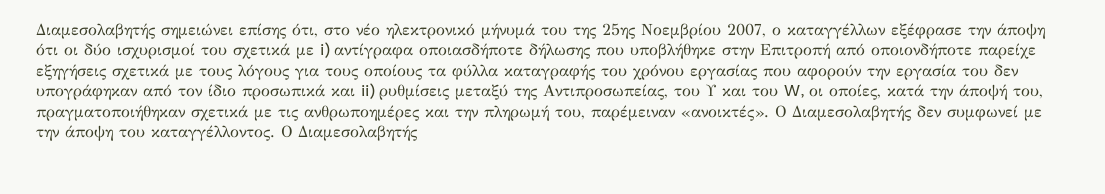Διαμεσολαβητής σημειώνει επίσης ότι, στο νέο ηλεκτρονικό μήνυμά του της 25ης Νοεμβρίου 2007, ο καταγγέλλων εξέφρασε την άποψη ότι οι δύο ισχυρισμοί του σχετικά με i) αντίγραφα οποιασδήποτε δήλωσης που υποβλήθηκε στην Επιτροπή από οποιονδήποτε παρείχε εξηγήσεις σχετικά με τους λόγους για τους οποίους τα φύλλα καταγραφής του χρόνου εργασίας που αφορούν την εργασία του δεν υπογράφηκαν από τον ίδιο προσωπικά και ii) ρυθμίσεις μεταξύ της Αντιπροσωπείας, του Υ και του W, οι οποίες, κατά την άποψή του, πραγματοποιήθηκαν σχετικά με τις ανθρωποημέρες και την πληρωμή του, παρέμειναν «ανοικτές». Ο Διαμεσολαβητής δεν συμφωνεί με την άποψη του καταγγέλλοντος. Ο Διαμεσολαβητής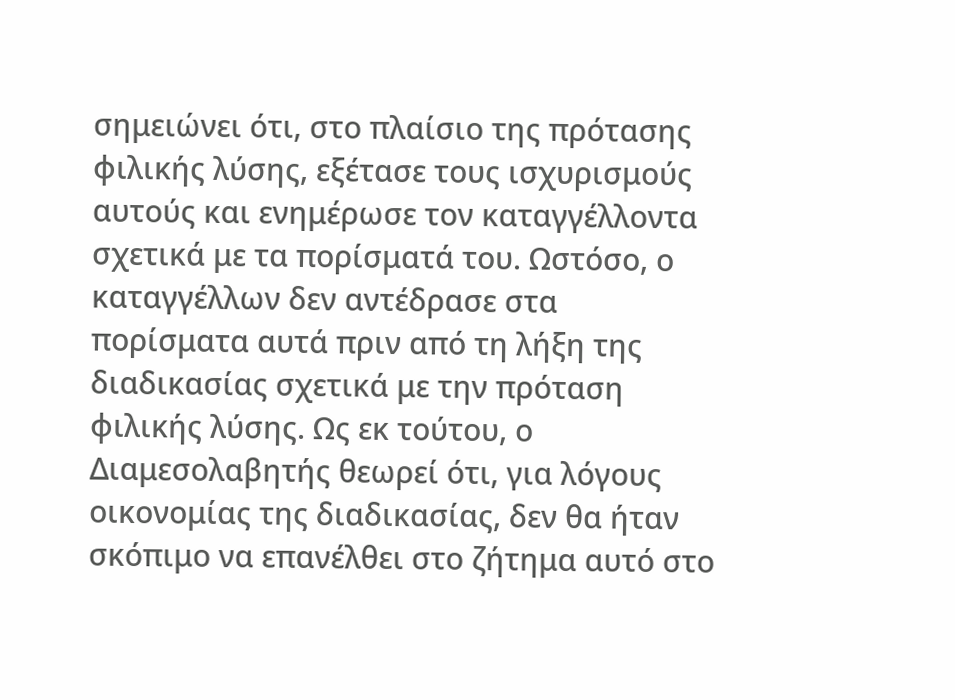σημειώνει ότι, στο πλαίσιο της πρότασης φιλικής λύσης, εξέτασε τους ισχυρισμούς αυτούς και ενημέρωσε τον καταγγέλλοντα σχετικά με τα πορίσματά του. Ωστόσο, ο καταγγέλλων δεν αντέδρασε στα πορίσματα αυτά πριν από τη λήξη της διαδικασίας σχετικά με την πρόταση φιλικής λύσης. Ως εκ τούτου, ο Διαμεσολαβητής θεωρεί ότι, για λόγους οικονομίας της διαδικασίας, δεν θα ήταν σκόπιμο να επανέλθει στο ζήτημα αυτό στο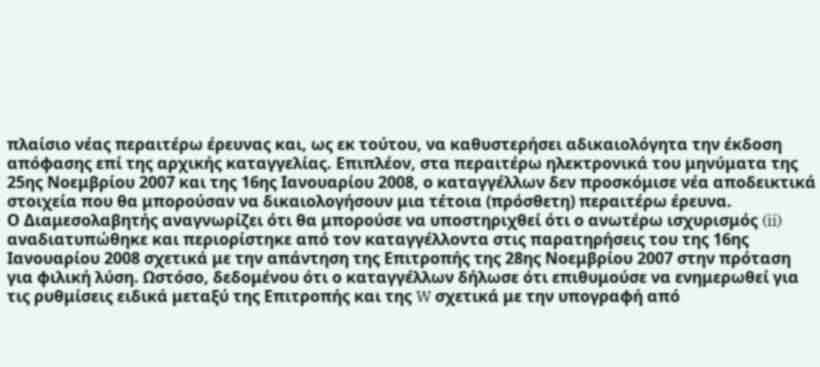πλαίσιο νέας περαιτέρω έρευνας και, ως εκ τούτου, να καθυστερήσει αδικαιολόγητα την έκδοση απόφασης επί της αρχικής καταγγελίας. Επιπλέον, στα περαιτέρω ηλεκτρονικά του μηνύματα της 25ης Νοεμβρίου 2007 και της 16ης Ιανουαρίου 2008, ο καταγγέλλων δεν προσκόμισε νέα αποδεικτικά στοιχεία που θα μπορούσαν να δικαιολογήσουν μια τέτοια (πρόσθετη) περαιτέρω έρευνα.
Ο Διαμεσολαβητής αναγνωρίζει ότι θα μπορούσε να υποστηριχθεί ότι ο ανωτέρω ισχυρισμός (ii) αναδιατυπώθηκε και περιορίστηκε από τον καταγγέλλοντα στις παρατηρήσεις του της 16ης Ιανουαρίου 2008 σχετικά με την απάντηση της Επιτροπής της 28ης Νοεμβρίου 2007 στην πρόταση για φιλική λύση. Ωστόσο, δεδομένου ότι ο καταγγέλλων δήλωσε ότι επιθυμούσε να ενημερωθεί για τις ρυθμίσεις ειδικά μεταξύ της Επιτροπής και της W σχετικά με την υπογραφή από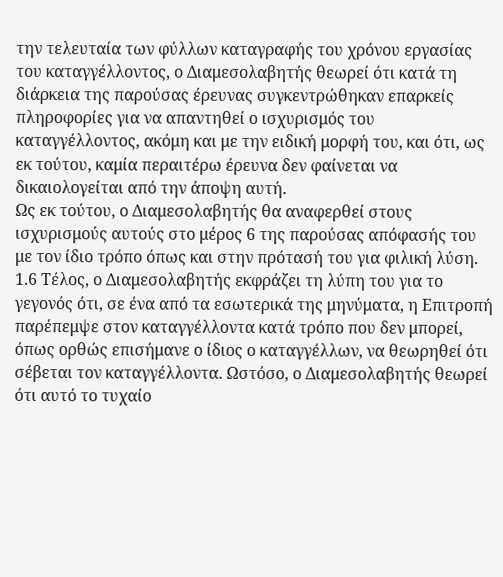την τελευταία των φύλλων καταγραφής του χρόνου εργασίας του καταγγέλλοντος, ο Διαμεσολαβητής θεωρεί ότι κατά τη διάρκεια της παρούσας έρευνας συγκεντρώθηκαν επαρκείς πληροφορίες για να απαντηθεί ο ισχυρισμός του καταγγέλλοντος, ακόμη και με την ειδική μορφή του, και ότι, ως εκ τούτου, καμία περαιτέρω έρευνα δεν φαίνεται να δικαιολογείται από την άποψη αυτή.
Ως εκ τούτου, ο Διαμεσολαβητής θα αναφερθεί στους ισχυρισμούς αυτούς στο μέρος 6 της παρούσας απόφασής του με τον ίδιο τρόπο όπως και στην πρότασή του για φιλική λύση.
1.6 Τέλος, ο Διαμεσολαβητής εκφράζει τη λύπη του για το γεγονός ότι, σε ένα από τα εσωτερικά της μηνύματα, η Επιτροπή παρέπεμψε στον καταγγέλλοντα κατά τρόπο που δεν μπορεί, όπως ορθώς επισήμανε ο ίδιος ο καταγγέλλων, να θεωρηθεί ότι σέβεται τον καταγγέλλοντα. Ωστόσο, ο Διαμεσολαβητής θεωρεί ότι αυτό το τυχαίο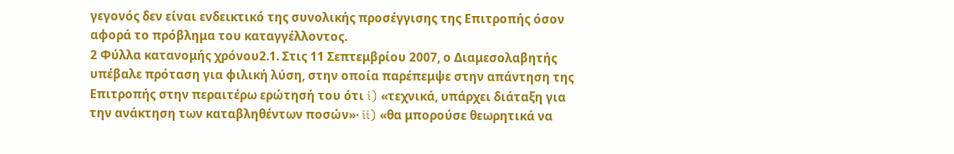γεγονός δεν είναι ενδεικτικό της συνολικής προσέγγισης της Επιτροπής όσον αφορά το πρόβλημα του καταγγέλλοντος.
2 Φύλλα κατανομής χρόνου2.1. Στις 11 Σεπτεμβρίου 2007, ο Διαμεσολαβητής υπέβαλε πρόταση για φιλική λύση, στην οποία παρέπεμψε στην απάντηση της Επιτροπής στην περαιτέρω ερώτησή του ότι i) «τεχνικά, υπάρχει διάταξη για την ανάκτηση των καταβληθέντων ποσών»· ii) «θα μπορούσε θεωρητικά να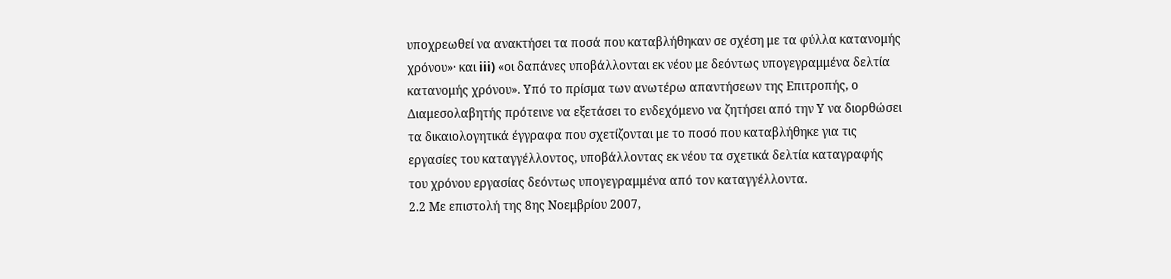υποχρεωθεί να ανακτήσει τα ποσά που καταβλήθηκαν σε σχέση με τα φύλλα κατανομής χρόνου»· και iii) «οι δαπάνες υποβάλλονται εκ νέου με δεόντως υπογεγραμμένα δελτία κατανομής χρόνου». Υπό το πρίσμα των ανωτέρω απαντήσεων της Επιτροπής, ο Διαμεσολαβητής πρότεινε να εξετάσει το ενδεχόμενο να ζητήσει από την Υ να διορθώσει τα δικαιολογητικά έγγραφα που σχετίζονται με το ποσό που καταβλήθηκε για τις εργασίες του καταγγέλλοντος, υποβάλλοντας εκ νέου τα σχετικά δελτία καταγραφής του χρόνου εργασίας δεόντως υπογεγραμμένα από τον καταγγέλλοντα.
2.2 Με επιστολή της 8ης Νοεμβρίου 2007,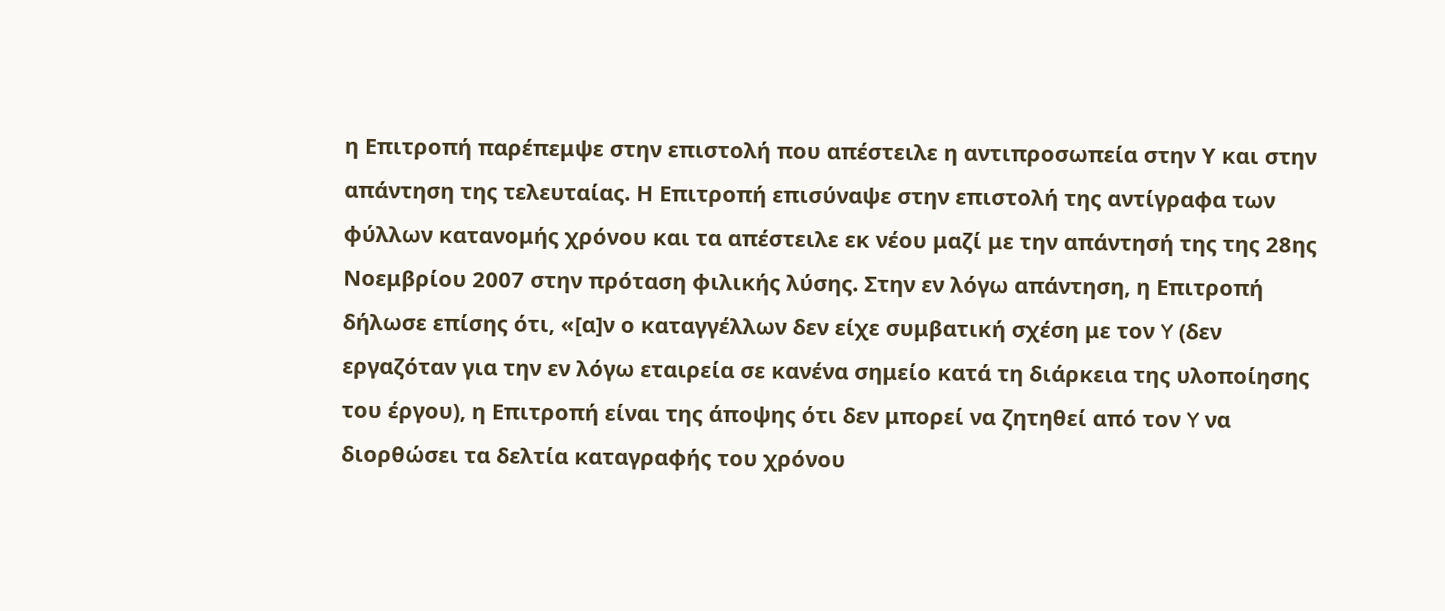η Επιτροπή παρέπεμψε στην επιστολή που απέστειλε η αντιπροσωπεία στην Υ και στην απάντηση της τελευταίας. Η Επιτροπή επισύναψε στην επιστολή της αντίγραφα των φύλλων κατανομής χρόνου και τα απέστειλε εκ νέου μαζί με την απάντησή της της 28ης Νοεμβρίου 2007 στην πρόταση φιλικής λύσης. Στην εν λόγω απάντηση, η Επιτροπή δήλωσε επίσης ότι, «[α]ν ο καταγγέλλων δεν είχε συμβατική σχέση με τον Y (δεν εργαζόταν για την εν λόγω εταιρεία σε κανένα σημείο κατά τη διάρκεια της υλοποίησης του έργου), η Επιτροπή είναι της άποψης ότι δεν μπορεί να ζητηθεί από τον Y να διορθώσει τα δελτία καταγραφής του χρόνου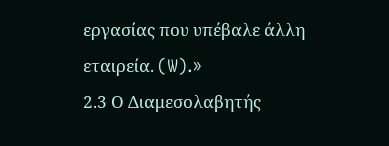εργασίας που υπέβαλε άλλη εταιρεία. (W).»
2.3 Ο Διαμεσολαβητής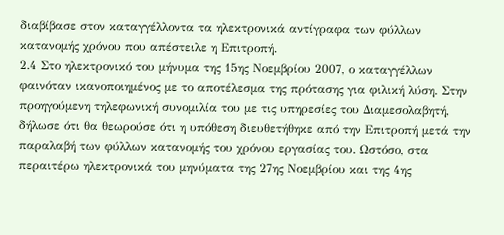διαβίβασε στον καταγγέλλοντα τα ηλεκτρονικά αντίγραφα των φύλλων κατανομής χρόνου που απέστειλε η Επιτροπή.
2.4 Στο ηλεκτρονικό του μήνυμα της 15ης Νοεμβρίου 2007, ο καταγγέλλων φαινόταν ικανοποιημένος με το αποτέλεσμα της πρότασης για φιλική λύση. Στην προηγούμενη τηλεφωνική συνομιλία του με τις υπηρεσίες του Διαμεσολαβητή, δήλωσε ότι θα θεωρούσε ότι η υπόθεση διευθετήθηκε από την Επιτροπή μετά την παραλαβή των φύλλων κατανομής του χρόνου εργασίας του. Ωστόσο, στα περαιτέρω ηλεκτρονικά του μηνύματα της 27ης Νοεμβρίου και της 4ης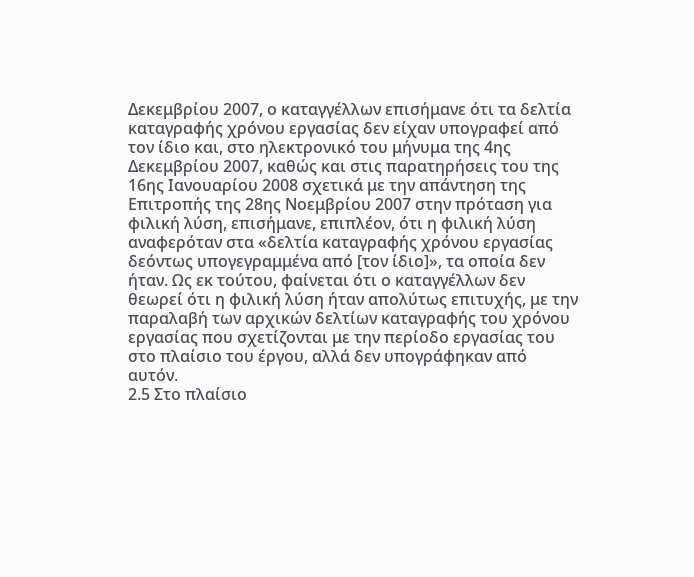Δεκεμβρίου 2007, ο καταγγέλλων επισήμανε ότι τα δελτία καταγραφής χρόνου εργασίας δεν είχαν υπογραφεί από τον ίδιο και, στο ηλεκτρονικό του μήνυμα της 4ης Δεκεμβρίου 2007, καθώς και στις παρατηρήσεις του της 16ης Ιανουαρίου 2008 σχετικά με την απάντηση της Επιτροπής της 28ης Νοεμβρίου 2007 στην πρόταση για φιλική λύση, επισήμανε, επιπλέον, ότι η φιλική λύση αναφερόταν στα «δελτία καταγραφής χρόνου εργασίας δεόντως υπογεγραμμένα από [τον ίδιο]», τα οποία δεν ήταν. Ως εκ τούτου, φαίνεται ότι ο καταγγέλλων δεν θεωρεί ότι η φιλική λύση ήταν απολύτως επιτυχής, με την παραλαβή των αρχικών δελτίων καταγραφής του χρόνου εργασίας που σχετίζονται με την περίοδο εργασίας του στο πλαίσιο του έργου, αλλά δεν υπογράφηκαν από αυτόν.
2.5 Στο πλαίσιο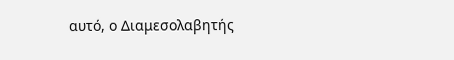αυτό, ο Διαμεσολαβητής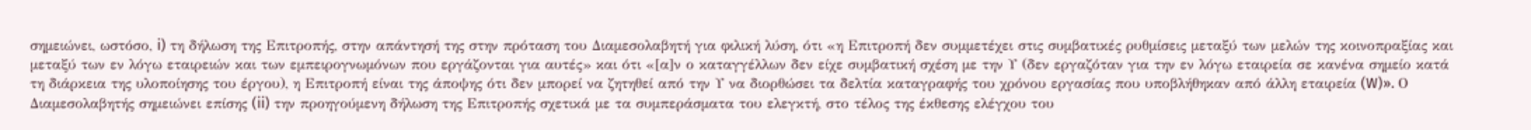σημειώνει, ωστόσο, i) τη δήλωση της Επιτροπής, στην απάντησή της στην πρόταση του Διαμεσολαβητή για φιλική λύση, ότι «η Επιτροπή δεν συμμετέχει στις συμβατικές ρυθμίσεις μεταξύ των μελών της κοινοπραξίας και μεταξύ των εν λόγω εταιρειών και των εμπειρογνωμόνων που εργάζονται για αυτές» και ότι «[α]ν ο καταγγέλλων δεν είχε συμβατική σχέση με την Υ (δεν εργαζόταν για την εν λόγω εταιρεία σε κανένα σημείο κατά τη διάρκεια της υλοποίησης του έργου), η Επιτροπή είναι της άποψης ότι δεν μπορεί να ζητηθεί από την Υ να διορθώσει τα δελτία καταγραφής του χρόνου εργασίας που υποβλήθηκαν από άλλη εταιρεία (W)». Ο Διαμεσολαβητής σημειώνει επίσης (ii) την προηγούμενη δήλωση της Επιτροπής σχετικά με τα συμπεράσματα του ελεγκτή, στο τέλος της έκθεσης ελέγχου του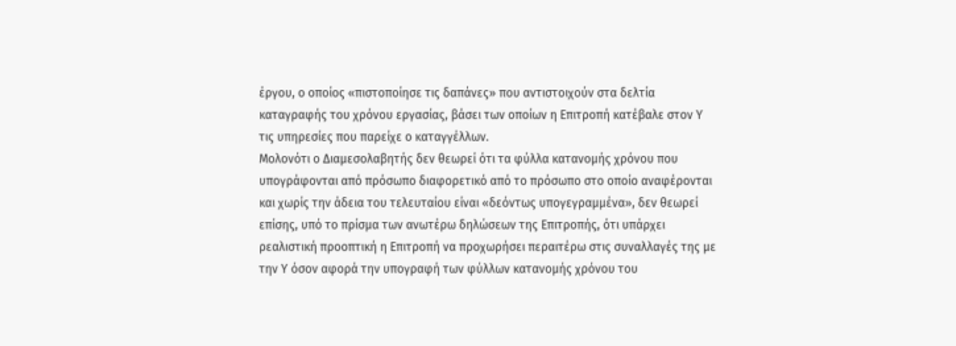έργου, ο οποίος «πιστοποίησε τις δαπάνες» που αντιστοιχούν στα δελτία καταγραφής του χρόνου εργασίας, βάσει των οποίων η Επιτροπή κατέβαλε στον Υ τις υπηρεσίες που παρείχε ο καταγγέλλων.
Μολονότι ο Διαμεσολαβητής δεν θεωρεί ότι τα φύλλα κατανομής χρόνου που υπογράφονται από πρόσωπο διαφορετικό από το πρόσωπο στο οποίο αναφέρονται και χωρίς την άδεια του τελευταίου είναι «δεόντως υπογεγραμμένα», δεν θεωρεί επίσης, υπό το πρίσμα των ανωτέρω δηλώσεων της Επιτροπής, ότι υπάρχει ρεαλιστική προοπτική η Επιτροπή να προχωρήσει περαιτέρω στις συναλλαγές της με την Υ όσον αφορά την υπογραφή των φύλλων κατανομής χρόνου του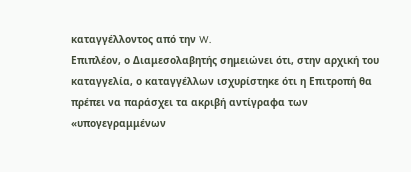καταγγέλλοντος από την W.
Επιπλέον, ο Διαμεσολαβητής σημειώνει ότι, στην αρχική του καταγγελία, ο καταγγέλλων ισχυρίστηκε ότι η Επιτροπή θα πρέπει να παράσχει τα ακριβή αντίγραφα των «υπογεγραμμένων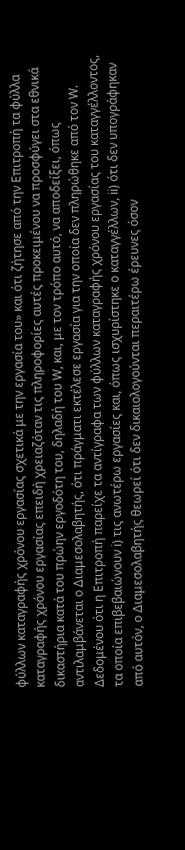φύλλων καταγραφής χρόνου εργασίας σχετικά με την εργασία του» και ότι ζήτησε από την Επιτροπή τα φύλλα καταγραφής χρόνου εργασίας επειδή χρειαζόταν τις πληροφορίες αυτές προκειμένου να προσφύγει στα εθνικά δικαστήρια κατά του πρώην εργοδότη του, δηλαδή του W, και, με τον τρόπο αυτό, να αποδείξει, όπως αντιλαμβάνεται ο Διαμεσολαβητής, ότι πράγματι εκτέλεσε εργασία για την οποία δεν πληρώθηκε από τον W. Δεδομένου ότι η Επιτροπή παρείχε τα αντίγραφα των φύλλων καταγραφής χρόνου εργασίας του καταγγέλλοντος, τα οποία επιβεβαιώνουν i) τις ανωτέρω εργασίες και, όπως ισχυρίστηκε ο καταγγέλλων, ii) ότι δεν υπογράφηκαν από αυτόν, ο Διαμεσολαβητής θεωρεί ότι δεν δικαιολογούνται περαιτέρω έρευνες όσον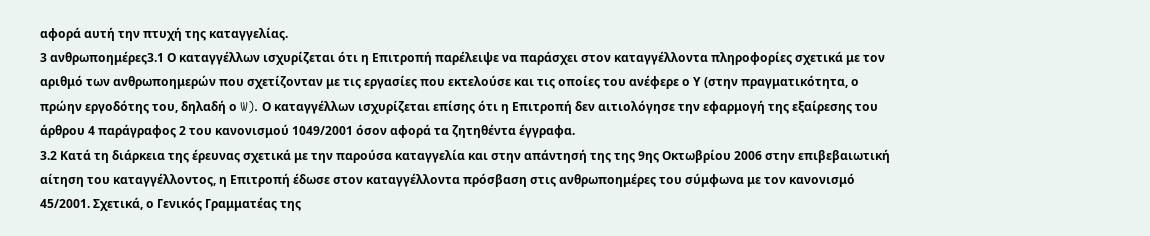αφορά αυτή την πτυχή της καταγγελίας.
3 ανθρωποημέρες3.1 Ο καταγγέλλων ισχυρίζεται ότι η Επιτροπή παρέλειψε να παράσχει στον καταγγέλλοντα πληροφορίες σχετικά με τον αριθμό των ανθρωποημερών που σχετίζονταν με τις εργασίες που εκτελούσε και τις οποίες του ανέφερε ο Υ (στην πραγματικότητα, ο πρώην εργοδότης του, δηλαδή ο W). Ο καταγγέλλων ισχυρίζεται επίσης ότι η Επιτροπή δεν αιτιολόγησε την εφαρμογή της εξαίρεσης του άρθρου 4 παράγραφος 2 του κανονισμού 1049/2001 όσον αφορά τα ζητηθέντα έγγραφα.
3.2 Κατά τη διάρκεια της έρευνας σχετικά με την παρούσα καταγγελία και στην απάντησή της της 9ης Οκτωβρίου 2006 στην επιβεβαιωτική αίτηση του καταγγέλλοντος, η Επιτροπή έδωσε στον καταγγέλλοντα πρόσβαση στις ανθρωποημέρες του σύμφωνα με τον κανονισμό 45/2001. Σχετικά, ο Γενικός Γραμματέας της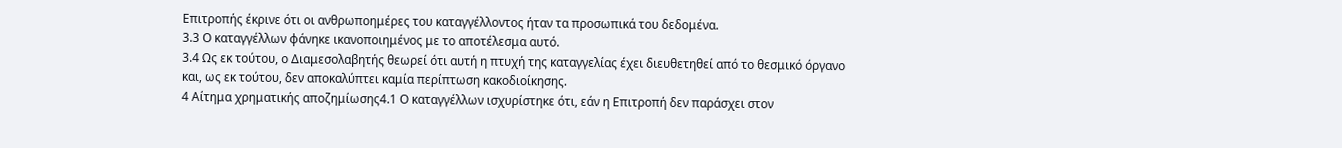Επιτροπής έκρινε ότι οι ανθρωποημέρες του καταγγέλλοντος ήταν τα προσωπικά του δεδομένα.
3.3 Ο καταγγέλλων φάνηκε ικανοποιημένος με το αποτέλεσμα αυτό.
3.4 Ως εκ τούτου, ο Διαμεσολαβητής θεωρεί ότι αυτή η πτυχή της καταγγελίας έχει διευθετηθεί από το θεσμικό όργανο και, ως εκ τούτου, δεν αποκαλύπτει καμία περίπτωση κακοδιοίκησης.
4 Αίτημα χρηματικής αποζημίωσης4.1 Ο καταγγέλλων ισχυρίστηκε ότι, εάν η Επιτροπή δεν παράσχει στον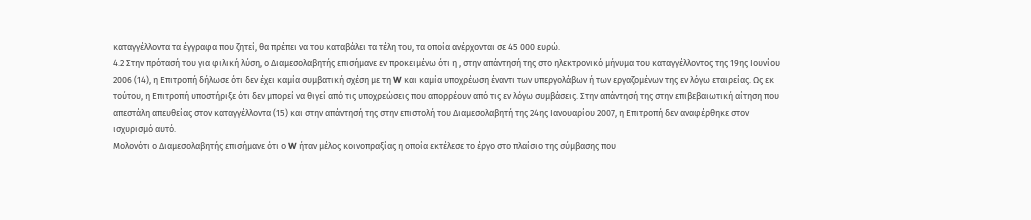καταγγέλλοντα τα έγγραφα που ζητεί, θα πρέπει να του καταβάλει τα τέλη του, τα οποία ανέρχονται σε 45 000 ευρώ.
4.2 Στην πρότασή του για φιλική λύση, ο Διαμεσολαβητής επισήμανε εν προκειμένω ότι η , στην απάντησή της στο ηλεκτρονικό μήνυμα του καταγγέλλοντος της 19ης Ιουνίου 2006 (14), η Επιτροπή δήλωσε ότι δεν έχει καμία συμβατική σχέση με τη W και καμία υποχρέωση έναντι των υπεργολάβων ή των εργαζομένων της εν λόγω εταιρείας. Ως εκ τούτου, η Επιτροπή υποστήριξε ότι δεν μπορεί να θιγεί από τις υποχρεώσεις που απορρέουν από τις εν λόγω συμβάσεις. Στην απάντησή της στην επιβεβαιωτική αίτηση που απεστάλη απευθείας στον καταγγέλλοντα (15) και στην απάντησή της στην επιστολή του Διαμεσολαβητή της 24ης Ιανουαρίου 2007, η Επιτροπή δεν αναφέρθηκε στον ισχυρισμό αυτό.
Μολονότι ο Διαμεσολαβητής επισήμανε ότι ο W ήταν μέλος κοινοπραξίας η οποία εκτέλεσε το έργο στο πλαίσιο της σύμβασης που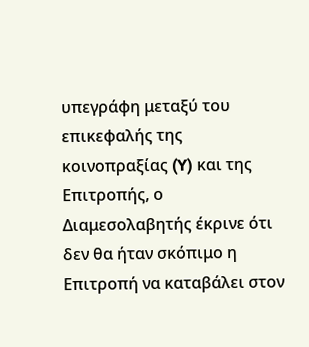υπεγράφη μεταξύ του επικεφαλής της κοινοπραξίας (Y) και της Επιτροπής, ο Διαμεσολαβητής έκρινε ότι δεν θα ήταν σκόπιμο η Επιτροπή να καταβάλει στον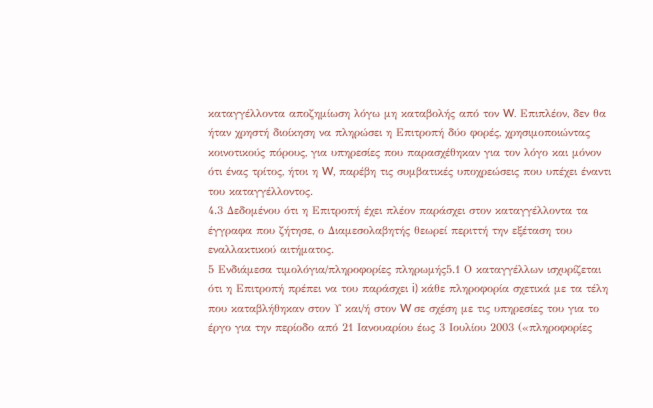καταγγέλλοντα αποζημίωση λόγω μη καταβολής από τον W. Επιπλέον, δεν θα ήταν χρηστή διοίκηση να πληρώσει η Επιτροπή δύο φορές, χρησιμοποιώντας κοινοτικούς πόρους, για υπηρεσίες που παρασχέθηκαν για τον λόγο και μόνον ότι ένας τρίτος, ήτοι η W, παρέβη τις συμβατικές υποχρεώσεις που υπέχει έναντι του καταγγέλλοντος.
4.3 Δεδομένου ότι η Επιτροπή έχει πλέον παράσχει στον καταγγέλλοντα τα έγγραφα που ζήτησε, ο Διαμεσολαβητής θεωρεί περιττή την εξέταση του εναλλακτικού αιτήματος.
5 Ενδιάμεσα τιμολόγια/πληροφορίες πληρωμής5.1 Ο καταγγέλλων ισχυρίζεται ότι η Επιτροπή πρέπει να του παράσχει i) κάθε πληροφορία σχετικά με τα τέλη που καταβλήθηκαν στον Υ και/ή στον W σε σχέση με τις υπηρεσίες του για το έργο για την περίοδο από 21 Ιανουαρίου έως 3 Ιουλίου 2003 («πληροφορίες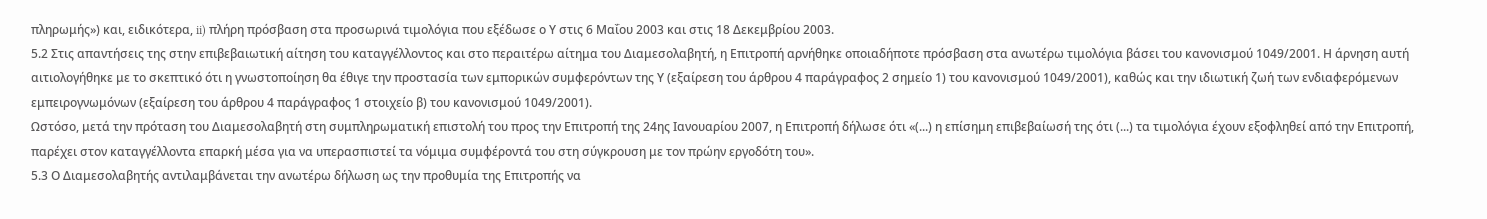πληρωμής») και, ειδικότερα, ii) πλήρη πρόσβαση στα προσωρινά τιμολόγια που εξέδωσε ο Υ στις 6 Μαΐου 2003 και στις 18 Δεκεμβρίου 2003.
5.2 Στις απαντήσεις της στην επιβεβαιωτική αίτηση του καταγγέλλοντος και στο περαιτέρω αίτημα του Διαμεσολαβητή, η Επιτροπή αρνήθηκε οποιαδήποτε πρόσβαση στα ανωτέρω τιμολόγια βάσει του κανονισμού 1049/2001. Η άρνηση αυτή αιτιολογήθηκε με το σκεπτικό ότι η γνωστοποίηση θα έθιγε την προστασία των εμπορικών συμφερόντων της Υ (εξαίρεση του άρθρου 4 παράγραφος 2 σημείο 1) του κανονισμού 1049/2001), καθώς και την ιδιωτική ζωή των ενδιαφερόμενων εμπειρογνωμόνων (εξαίρεση του άρθρου 4 παράγραφος 1 στοιχείο β) του κανονισμού 1049/2001).
Ωστόσο, μετά την πρόταση του Διαμεσολαβητή στη συμπληρωματική επιστολή του προς την Επιτροπή της 24ης Ιανουαρίου 2007, η Επιτροπή δήλωσε ότι «(...) η επίσημη επιβεβαίωσή της ότι (...) τα τιμολόγια έχουν εξοφληθεί από την Επιτροπή, παρέχει στον καταγγέλλοντα επαρκή μέσα για να υπερασπιστεί τα νόμιμα συμφέροντά του στη σύγκρουση με τον πρώην εργοδότη του».
5.3 Ο Διαμεσολαβητής αντιλαμβάνεται την ανωτέρω δήλωση ως την προθυμία της Επιτροπής να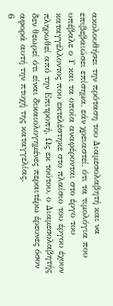ακολουθήσει την πρόταση του Διαμεσολαβητή και να επιβεβαιώσει επίσημα, εάν χρειαστεί, ότι τα τιμολόγια που υπέβαλε ο Υ και τα οποία αναφέρονται στο έργο του καταγγέλλοντος που εκτελέστηκε στο πλαίσιο του έργου έχουν πληρωθεί από την Επιτροπή. Ως εκ τούτου, ο Διαμεσολαβητής δεν θεωρεί ότι είναι δικαιολογημένες περαιτέρω έρευνες όσον αφορά αυτή την πτυχή της καταγγελίας.
6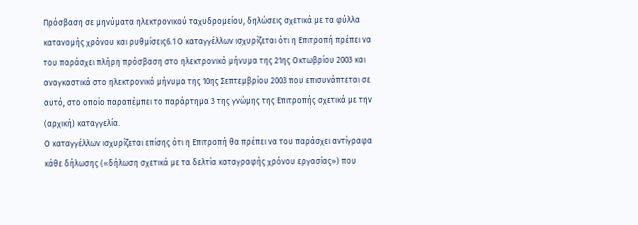Πρόσβαση σε μηνύματα ηλεκτρονικού ταχυδρομείου, δηλώσεις σχετικά με τα φύλλα κατανομής χρόνου και ρυθμίσεις6.1 Ο καταγγέλλων ισχυρίζεται ότι η Επιτροπή πρέπει να του παράσχει πλήρη πρόσβαση στο ηλεκτρονικό μήνυμα της 21ης Οκτωβρίου 2003 και αναγκαστικά στο ηλεκτρονικό μήνυμα της 10ης Σεπτεμβρίου 2003 που επισυνάπτεται σε αυτό, στο οποίο παραπέμπει το παράρτημα 3 της γνώμης της Επιτροπής σχετικά με την (αρχική) καταγγελία.
Ο καταγγέλλων ισχυρίζεται επίσης ότι η Επιτροπή θα πρέπει να του παράσχει αντίγραφα κάθε δήλωσης («δήλωση σχετικά με τα δελτία καταγραφής χρόνου εργασίας») που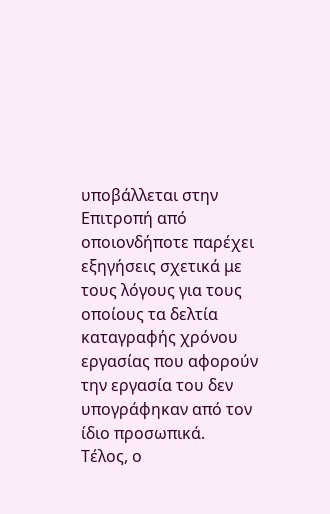υποβάλλεται στην Επιτροπή από οποιονδήποτε παρέχει εξηγήσεις σχετικά με τους λόγους για τους οποίους τα δελτία καταγραφής χρόνου εργασίας που αφορούν την εργασία του δεν υπογράφηκαν από τον ίδιο προσωπικά.
Τέλος, ο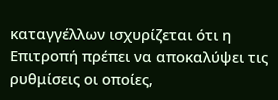καταγγέλλων ισχυρίζεται ότι η Επιτροπή πρέπει να αποκαλύψει τις ρυθμίσεις οι οποίες,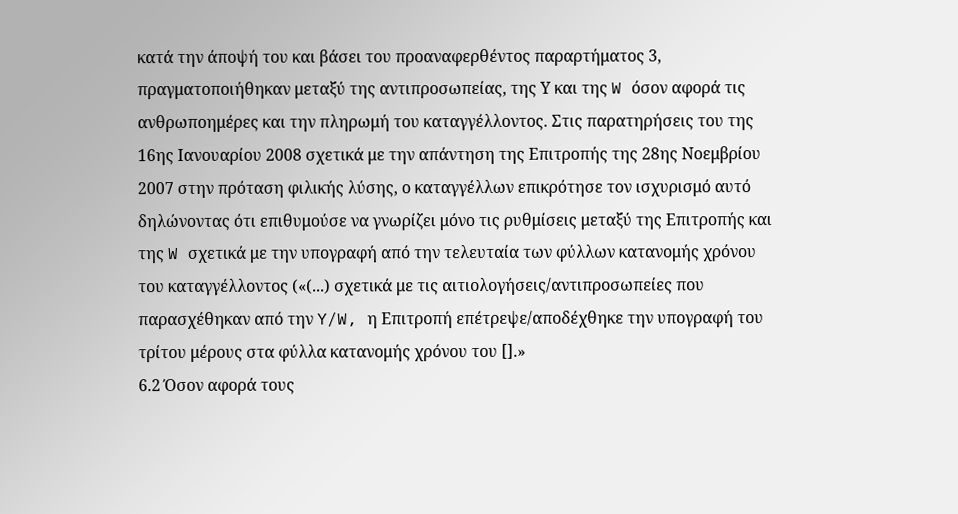κατά την άποψή του και βάσει του προαναφερθέντος παραρτήματος 3, πραγματοποιήθηκαν μεταξύ της αντιπροσωπείας, της Υ και της W όσον αφορά τις ανθρωποημέρες και την πληρωμή του καταγγέλλοντος. Στις παρατηρήσεις του της 16ης Ιανουαρίου 2008 σχετικά με την απάντηση της Επιτροπής της 28ης Νοεμβρίου 2007 στην πρόταση φιλικής λύσης, ο καταγγέλλων επικρότησε τον ισχυρισμό αυτό δηλώνοντας ότι επιθυμούσε να γνωρίζει μόνο τις ρυθμίσεις μεταξύ της Επιτροπής και της W σχετικά με την υπογραφή από την τελευταία των φύλλων κατανομής χρόνου του καταγγέλλοντος («(...) σχετικά με τις αιτιολογήσεις/αντιπροσωπείες που παρασχέθηκαν από την Y/W, η Επιτροπή επέτρεψε/αποδέχθηκε την υπογραφή του τρίτου μέρους στα φύλλα κατανομής χρόνου του [].»
6.2 Όσον αφορά τους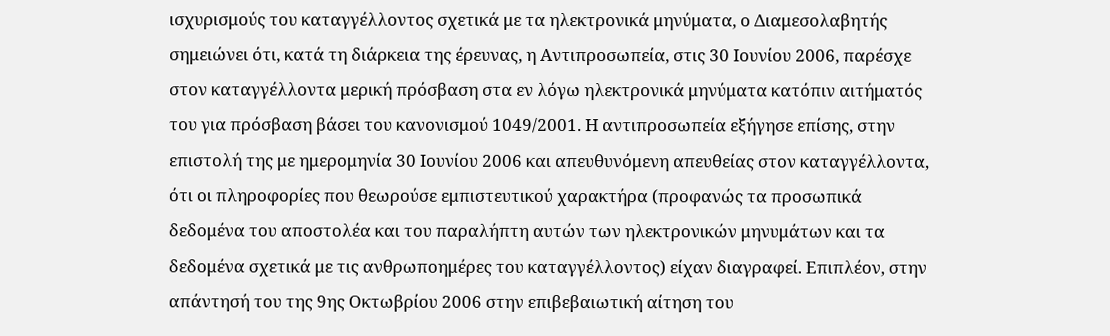ισχυρισμούς του καταγγέλλοντος σχετικά με τα ηλεκτρονικά μηνύματα, ο Διαμεσολαβητής σημειώνει ότι, κατά τη διάρκεια της έρευνας, η Αντιπροσωπεία, στις 30 Ιουνίου 2006, παρέσχε στον καταγγέλλοντα μερική πρόσβαση στα εν λόγω ηλεκτρονικά μηνύματα κατόπιν αιτήματός του για πρόσβαση βάσει του κανονισμού 1049/2001. Η αντιπροσωπεία εξήγησε επίσης, στην επιστολή της με ημερομηνία 30 Ιουνίου 2006 και απευθυνόμενη απευθείας στον καταγγέλλοντα, ότι οι πληροφορίες που θεωρούσε εμπιστευτικού χαρακτήρα (προφανώς τα προσωπικά δεδομένα του αποστολέα και του παραλήπτη αυτών των ηλεκτρονικών μηνυμάτων και τα δεδομένα σχετικά με τις ανθρωποημέρες του καταγγέλλοντος) είχαν διαγραφεί. Επιπλέον, στην απάντησή του της 9ης Οκτωβρίου 2006 στην επιβεβαιωτική αίτηση του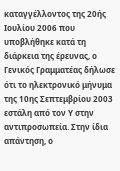καταγγέλλοντος της 20ής Ιουλίου 2006 που υποβλήθηκε κατά τη διάρκεια της έρευνας, ο Γενικός Γραμματέας δήλωσε ότι το ηλεκτρονικό μήνυμα της 10ης Σεπτεμβρίου 2003 εστάλη από τον Υ στην αντιπροσωπεία. Στην ίδια απάντηση, ο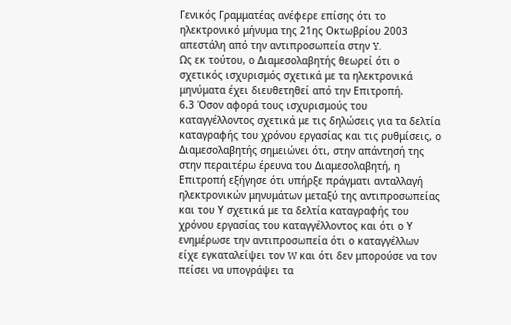Γενικός Γραμματέας ανέφερε επίσης ότι το ηλεκτρονικό μήνυμα της 21ης Οκτωβρίου 2003 απεστάλη από την αντιπροσωπεία στην Y.
Ως εκ τούτου, ο Διαμεσολαβητής θεωρεί ότι ο σχετικός ισχυρισμός σχετικά με τα ηλεκτρονικά μηνύματα έχει διευθετηθεί από την Επιτροπή.
6.3 Όσον αφορά τους ισχυρισμούς του καταγγέλλοντος σχετικά με τις δηλώσεις για τα δελτία καταγραφής του χρόνου εργασίας και τις ρυθμίσεις, ο Διαμεσολαβητής σημειώνει ότι, στην απάντησή της στην περαιτέρω έρευνα του Διαμεσολαβητή, η Επιτροπή εξήγησε ότι υπήρξε πράγματι ανταλλαγή ηλεκτρονικών μηνυμάτων μεταξύ της αντιπροσωπείας και του Υ σχετικά με τα δελτία καταγραφής του χρόνου εργασίας του καταγγέλλοντος και ότι ο Υ ενημέρωσε την αντιπροσωπεία ότι ο καταγγέλλων είχε εγκαταλείψει τον W και ότι δεν μπορούσε να τον πείσει να υπογράψει τα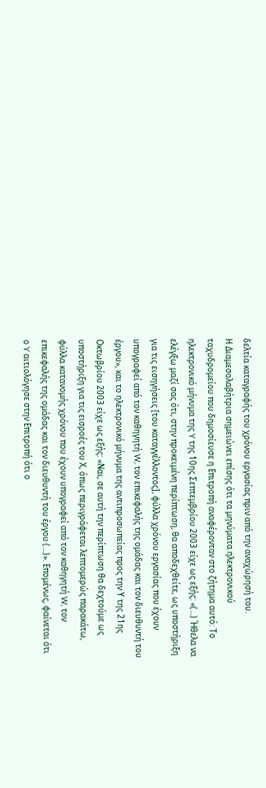δελτία καταγραφής του χρόνου εργασίας πριν από την αναχώρησή του.
Η Διαμεσολαβήτρια σημειώνει επίσης ότι τα μηνύματα ηλεκτρονικού ταχυδρομείου που δημοσίευσε η Επιτροπή αναφέρονταν στο ζήτημα αυτό: Το ηλεκτρονικό μήνυμα της Y της 10ης Σεπτεμβρίου 2003 είχε ως εξής: «(...) Ήθελα να ελέγξω μαζί σας ότι, στην προκειμένη περίπτωση, θα αποδεχθείτε, ως υποστήριξη για τις εισηγήσεις [του καταγγέλλοντος], φύλλα χρόνου εργασίας που έχουν υπογραφεί από τον καθηγητή W, τον επικεφαλής της ομάδας και τον διευθυντή του έργου», και το ηλεκτρονικό μήνυμα της αντιπροσωπείας προς την Υ της 21ης Οκτωβρίου 2003 είχε ως εξής: «Ναι, σε αυτή την περίπτωση θα δεχτούμε ως υποστήριξη για τις εισροές του Χ, όπως περιγράφεται λεπτομερώς παρακάτω, φύλλα κατανομής χρόνου που έχουν υπογραφεί από τον καθηγητή W, τον επικεφαλής της ομάδας και τον διευθυντή του έργου (...)». Επομένως, φαίνεται ότι ο Y αιτιολόγησε στην Επιτροπή ότι ο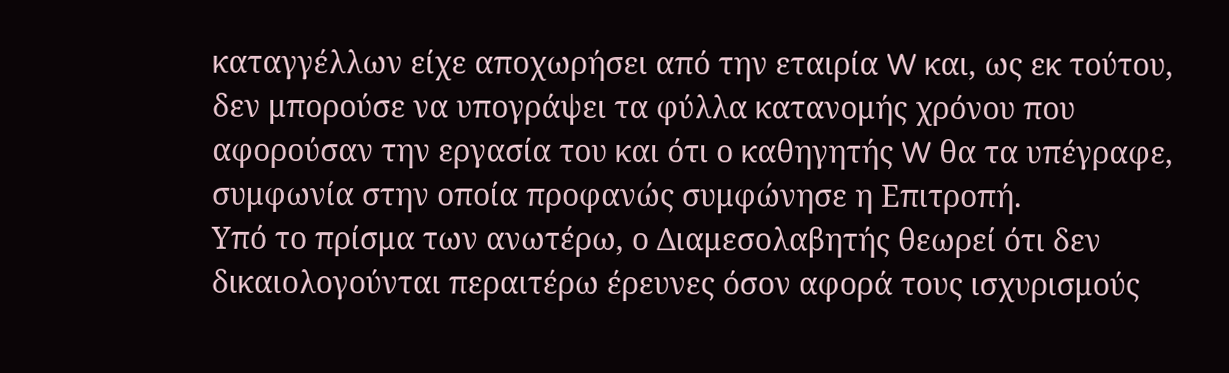καταγγέλλων είχε αποχωρήσει από την εταιρία W και, ως εκ τούτου, δεν μπορούσε να υπογράψει τα φύλλα κατανομής χρόνου που αφορούσαν την εργασία του και ότι ο καθηγητής W θα τα υπέγραφε, συμφωνία στην οποία προφανώς συμφώνησε η Επιτροπή.
Υπό το πρίσμα των ανωτέρω, ο Διαμεσολαβητής θεωρεί ότι δεν δικαιολογούνται περαιτέρω έρευνες όσον αφορά τους ισχυρισμούς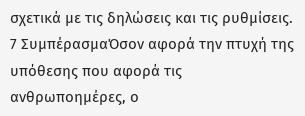σχετικά με τις δηλώσεις και τις ρυθμίσεις.
7 ΣυμπέρασμαΌσον αφορά την πτυχή της υπόθεσης που αφορά τις ανθρωποημέρες, ο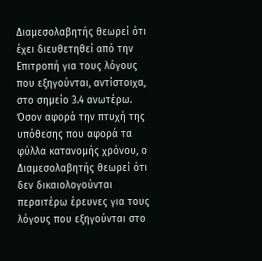Διαμεσολαβητής θεωρεί ότι έχει διευθετηθεί από την Επιτροπή για τους λόγους που εξηγούνται, αντίστοιχα, στο σημείο 3.4 ανωτέρω. Όσον αφορά την πτυχή της υπόθεσης που αφορά τα φύλλα κατανομής χρόνου, ο Διαμεσολαβητής θεωρεί ότι δεν δικαιολογούνται περαιτέρω έρευνες για τους λόγους που εξηγούνται στο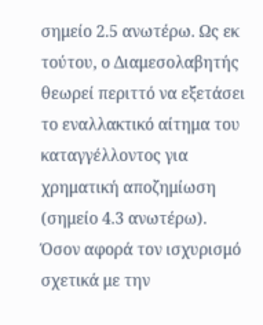σημείο 2.5 ανωτέρω. Ως εκ τούτου, ο Διαμεσολαβητής θεωρεί περιττό να εξετάσει το εναλλακτικό αίτημα του καταγγέλλοντος για χρηματική αποζημίωση (σημείο 4.3 ανωτέρω).
Όσον αφορά τον ισχυρισμό σχετικά με την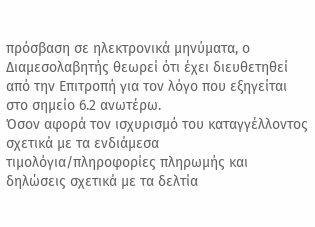πρόσβαση σε ηλεκτρονικά μηνύματα, ο Διαμεσολαβητής θεωρεί ότι έχει διευθετηθεί από την Επιτροπή για τον λόγο που εξηγείται στο σημείο 6.2 ανωτέρω.
Όσον αφορά τον ισχυρισμό του καταγγέλλοντος σχετικά με τα ενδιάμεσα τιμολόγια/πληροφορίες πληρωμής και δηλώσεις σχετικά με τα δελτία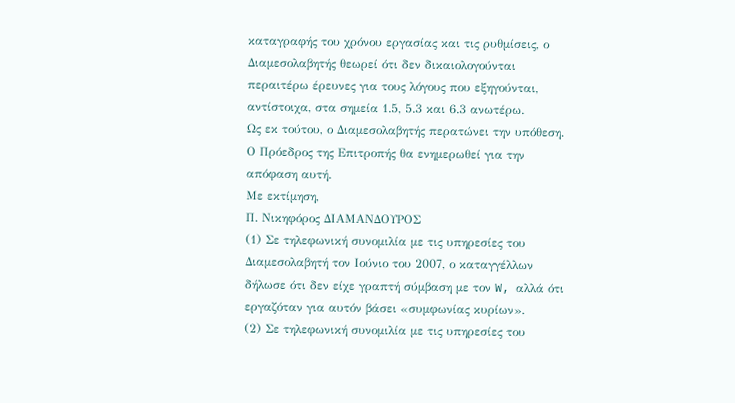καταγραφής του χρόνου εργασίας και τις ρυθμίσεις, ο Διαμεσολαβητής θεωρεί ότι δεν δικαιολογούνται περαιτέρω έρευνες για τους λόγους που εξηγούνται, αντίστοιχα, στα σημεία 1.5, 5.3 και 6.3 ανωτέρω.
Ως εκ τούτου, ο Διαμεσολαβητής περατώνει την υπόθεση. Ο Πρόεδρος της Επιτροπής θα ενημερωθεί για την απόφαση αυτή.
Με εκτίμηση,
Π. Νικηφόρος ΔΙΑΜΑΝΔΟΥΡΟΣ
(1) Σε τηλεφωνική συνομιλία με τις υπηρεσίες του Διαμεσολαβητή τον Ιούνιο του 2007, ο καταγγέλλων δήλωσε ότι δεν είχε γραπτή σύμβαση με τον W, αλλά ότι εργαζόταν για αυτόν βάσει «συμφωνίας κυρίων».
(2) Σε τηλεφωνική συνομιλία με τις υπηρεσίες του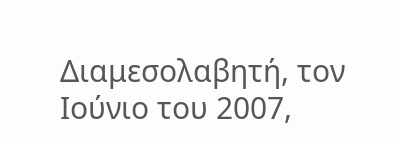Διαμεσολαβητή, τον Ιούνιο του 2007,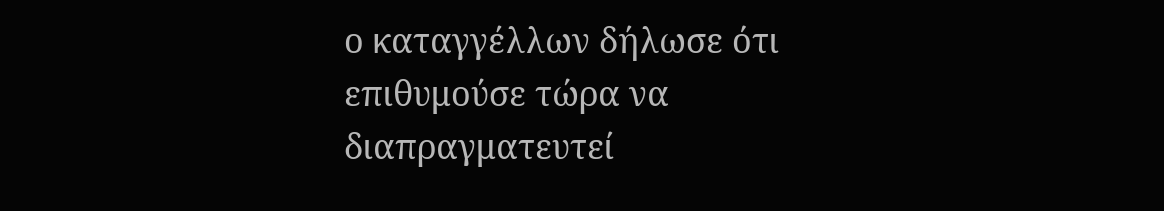ο καταγγέλλων δήλωσε ότι επιθυμούσε τώρα να διαπραγματευτεί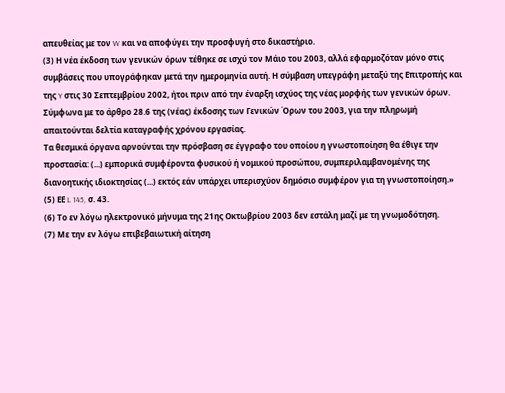απευθείας με τον W και να αποφύγει την προσφυγή στο δικαστήριο.
(3) Η νέα έκδοση των γενικών όρων τέθηκε σε ισχύ τον Μάιο του 2003, αλλά εφαρμοζόταν μόνο στις συμβάσεις που υπογράφηκαν μετά την ημερομηνία αυτή. Η σύμβαση υπεγράφη μεταξύ της Επιτροπής και της Y στις 30 Σεπτεμβρίου 2002, ήτοι πριν από την έναρξη ισχύος της νέας μορφής των γενικών όρων. Σύμφωνα με το άρθρο 28.6 της (νέας) έκδοσης των Γενικών Όρων του 2003, για την πληρωμή απαιτούνται δελτία καταγραφής χρόνου εργασίας.
Τα θεσμικά όργανα αρνούνται την πρόσβαση σε έγγραφο του οποίου η γνωστοποίηση θα έθιγε την προστασία: (...) εμπορικά συμφέροντα φυσικού ή νομικού προσώπου, συμπεριλαμβανομένης της διανοητικής ιδιοκτησίας (...) εκτός εάν υπάρχει υπερισχύον δημόσιο συμφέρον για τη γνωστοποίηση.»
(5) ΕΕ L 145, σ. 43.
(6) Το εν λόγω ηλεκτρονικό μήνυμα της 21ης Οκτωβρίου 2003 δεν εστάλη μαζί με τη γνωμοδότηση.
(7) Με την εν λόγω επιβεβαιωτική αίτηση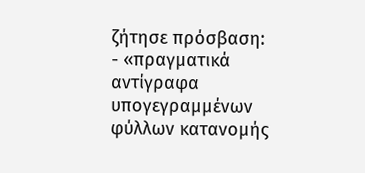ζήτησε πρόσβαση:
- «πραγματικά αντίγραφα υπογεγραμμένων φύλλων κατανομής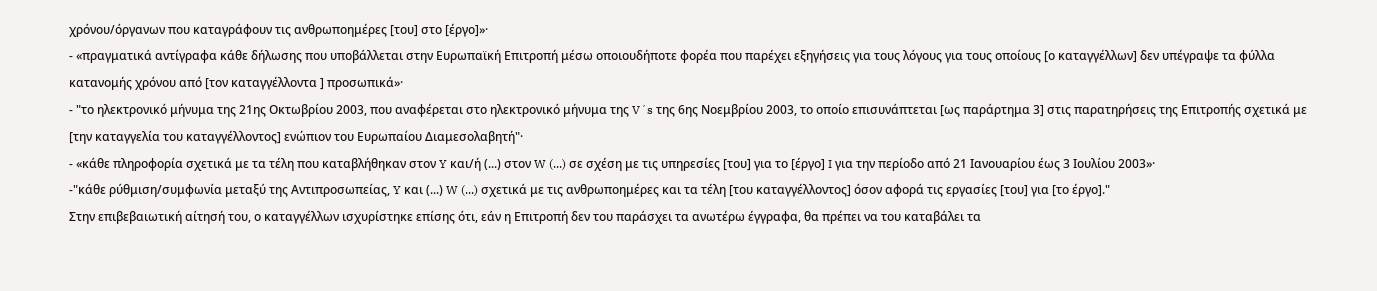χρόνου/όργανων που καταγράφουν τις ανθρωποημέρες [του] στο [έργο]»·
- «πραγματικά αντίγραφα κάθε δήλωσης που υποβάλλεται στην Ευρωπαϊκή Επιτροπή μέσω οποιουδήποτε φορέα που παρέχει εξηγήσεις για τους λόγους για τους οποίους [ο καταγγέλλων] δεν υπέγραψε τα φύλλα κατανομής χρόνου από [τον καταγγέλλοντα ] προσωπικά»·
- "το ηλεκτρονικό μήνυμα της 21ης Οκτωβρίου 2003, που αναφέρεται στο ηλεκτρονικό μήνυμα της V´s της 6ης Νοεμβρίου 2003, το οποίο επισυνάπτεται [ως παράρτημα 3] στις παρατηρήσεις της Επιτροπής σχετικά με [την καταγγελία του καταγγέλλοντος] ενώπιον του Ευρωπαίου Διαμεσολαβητή"·
- «κάθε πληροφορία σχετικά με τα τέλη που καταβλήθηκαν στον Y και/ή (...) στον W (...) σε σχέση με τις υπηρεσίες [του] για το [έργο] I για την περίοδο από 21 Ιανουαρίου έως 3 Ιουλίου 2003»·
-"κάθε ρύθμιση/συμφωνία μεταξύ της Αντιπροσωπείας, Y και (...) W (...) σχετικά με τις ανθρωποημέρες και τα τέλη [του καταγγέλλοντος] όσον αφορά τις εργασίες [του] για [το έργο]."
Στην επιβεβαιωτική αίτησή του, ο καταγγέλλων ισχυρίστηκε επίσης ότι, εάν η Επιτροπή δεν του παράσχει τα ανωτέρω έγγραφα, θα πρέπει να του καταβάλει τα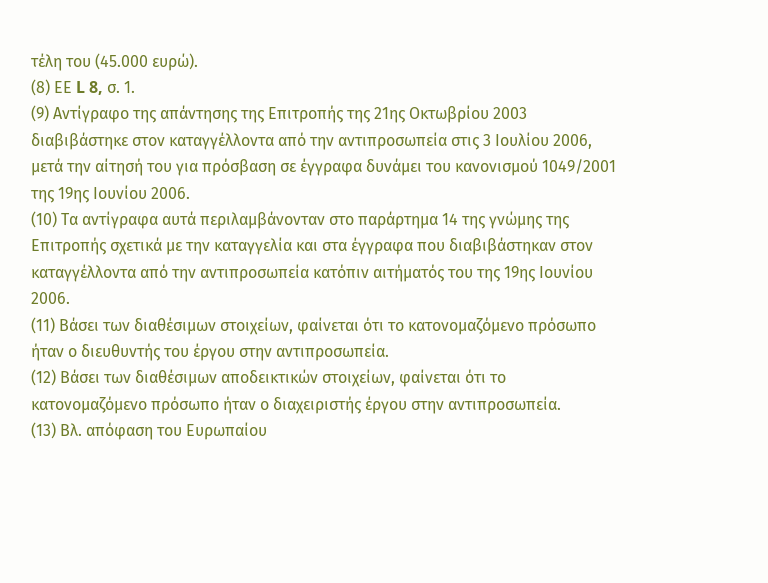τέλη του (45.000 ευρώ).
(8) ΕΕ L 8, σ. 1.
(9) Αντίγραφο της απάντησης της Επιτροπής της 21ης Οκτωβρίου 2003 διαβιβάστηκε στον καταγγέλλοντα από την αντιπροσωπεία στις 3 Ιουλίου 2006, μετά την αίτησή του για πρόσβαση σε έγγραφα δυνάμει του κανονισμού 1049/2001 της 19ης Ιουνίου 2006.
(10) Τα αντίγραφα αυτά περιλαμβάνονταν στο παράρτημα 14 της γνώμης της Επιτροπής σχετικά με την καταγγελία και στα έγγραφα που διαβιβάστηκαν στον καταγγέλλοντα από την αντιπροσωπεία κατόπιν αιτήματός του της 19ης Ιουνίου 2006.
(11) Βάσει των διαθέσιμων στοιχείων, φαίνεται ότι το κατονομαζόμενο πρόσωπο ήταν ο διευθυντής του έργου στην αντιπροσωπεία.
(12) Βάσει των διαθέσιμων αποδεικτικών στοιχείων, φαίνεται ότι το κατονομαζόμενο πρόσωπο ήταν ο διαχειριστής έργου στην αντιπροσωπεία.
(13) Βλ. απόφαση του Ευρωπαίου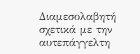Διαμεσολαβητή σχετικά με την αυτεπάγγελτη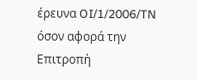έρευνα OI/1/2006/TN όσον αφορά την Επιτροπή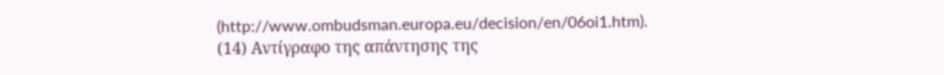(http://www.ombudsman.europa.eu/decision/en/06oi1.htm).
(14) Αντίγραφο της απάντησης της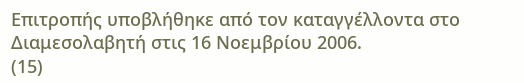Επιτροπής υποβλήθηκε από τον καταγγέλλοντα στο Διαμεσολαβητή στις 16 Νοεμβρίου 2006.
(15)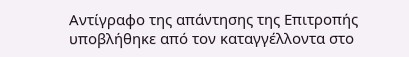Αντίγραφο της απάντησης της Επιτροπής υποβλήθηκε από τον καταγγέλλοντα στο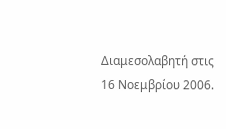Διαμεσολαβητή στις 16 Νοεμβρίου 2006.